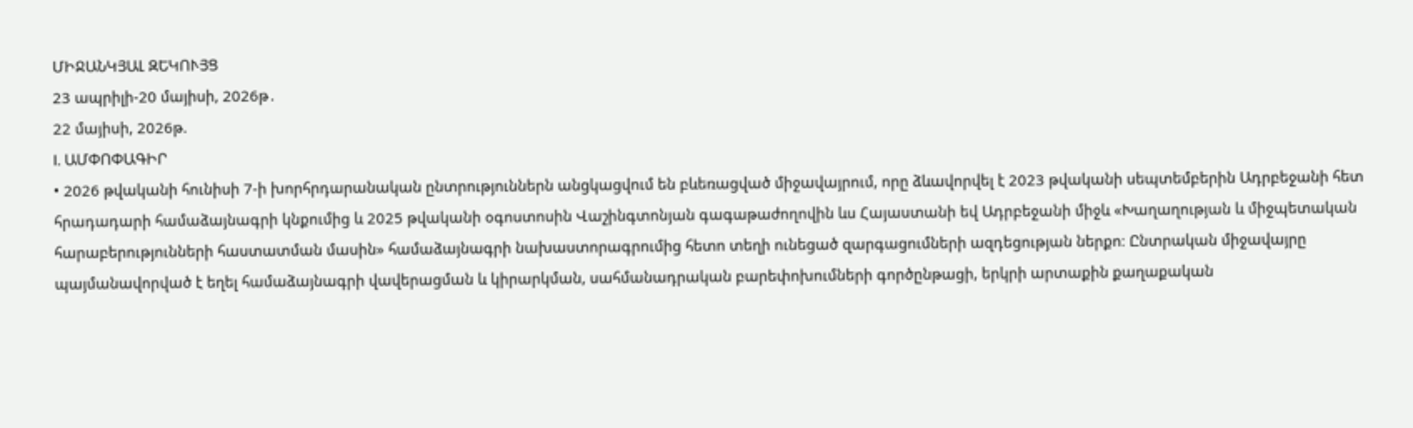ՄԻՋԱՆԿՅԱԼ ԶԵԿՈՒՅՑ
23 ապրիլի-20 մայիսի, 2026թ․
22 մայիսի, 2026թ.
I. ԱՄՓՈՓԱԳԻՐ
• 2026 թվականի հունիսի 7-ի խորհրդարանական ընտրություններն անցկացվում են բևեռացված միջավայրում, որը ձևավորվել է 2023 թվականի սեպտեմբերին Ադրբեջանի հետ հրադադարի համաձայնագրի կնքումից և 2025 թվականի օգոստոսին Վաշինգտոնյան գագաթաժողովին ևս Հայաստանի եվ Ադրբեջանի միջև «Խաղաղության և միջպետական հարաբերությունների հաստատման մասին» համաձայնագրի նախաստորագրումից հետո տեղի ունեցած զարգացումների ազդեցության ներքո։ Ընտրական միջավայրը
պայմանավորված է եղել համաձայնագրի վավերացման և կիրարկման, սահմանադրական բարեփոխումների գործընթացի, երկրի արտաքին քաղաքական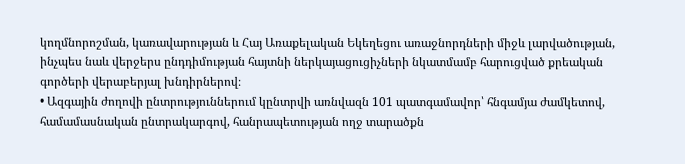կողմնորոշման, կառավարության և Հայ Առաքելական Եկեղեցու առաջնորդների միջև լարվածության,
ինչպես նաև վերջերս ընդդիմության հայտնի ներկայացուցիչների նկատմամբ հարուցված քրեական գործերի վերաբերյալ խնդիրներով։
• Ազգային ժողովի ընտրություններում կընտրվի առնվազն 101 պատգամավոր՝ հնգամյա ժամկետով, համամասնական ընտրակարգով, հանրապետության ողջ տարածքն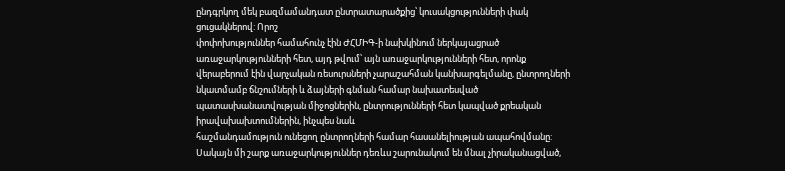ընդգրկող մեկ բազմամանդատ ընտրատարածքից՝ կուսակցությունների փակ ցուցակներով: Որոշ
փոփոխություններ համահունչ էին ԺՀՄԻԳ-ի նախկինում ներկայացրած առաջարկությունների հետ, այդ թվում՝ այն առաջարկությունների հետ, որոնք վերաբերում էին վարչական ռեսուրսների չարաշահման կանխարգելմանը, ընտրողների նկատմամբ ճնշումների և ձայների գնման համար նախատեսված պատասխանատվության միջոցներին, ընտրությունների հետ կապված քրեական իրավախախտումներին, ինչպես նաև
հաշմանդամություն ունեցող ընտրողների համար հասանելիության ապահովմանը: Սակայն մի շարք առաջարկություններ դեռևս շարունակում են մնալ չիրականացված,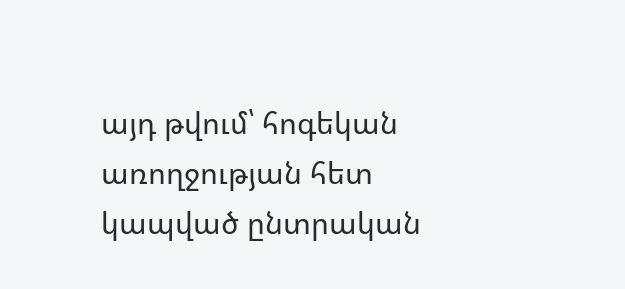այդ թվում՝ հոգեկան առողջության հետ կապված ընտրական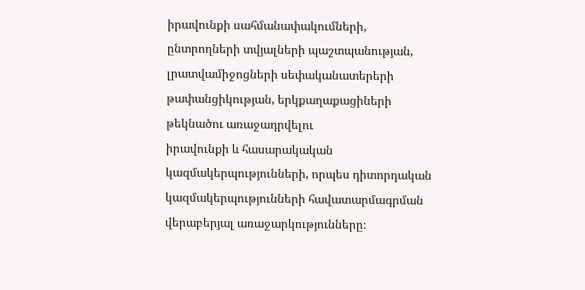իրավունքի սահմանափակումների, ընտրողների տվյալների պաշտպանության, լրատվամիջոցների սեփականատերերի թափանցիկության, երկքաղաքացիների թեկնածու առաջադրվելու
իրավունքի և հասարակական կազմակերպությունների, որպես դիտորդական կազմակերպությունների հավատարմագրման վերաբերյալ առաջարկությունները։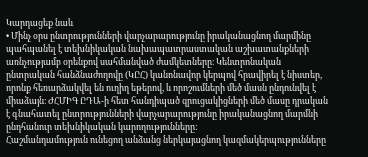Կարդացեք նաև
• Մինչ օրս ընտրությունների վարչարարությունը իրականացնող մարմինը պահպանել է տեխնիկական նախապատրաստական աշխատանքների առնչությամբ օրենքով սահմանված ժամկետները։ Կենտրոնական ընտրական հանձնաժողովը (ԿԸՀ) կանոնավոր կերպով հրավիրել է նիստեր, որոնք հեռարձակվել են ուղիղ եթերով, և որոշումների մեծ մասն ընդունվել է միաձայն։ ԺՀՄԻԳ ԸԴԱ-ի հետ հանդիպած զրուցակիցների մեծ մասը դրական է գնահատել ընտրությունների վարչարարությունը իրականացնող մարմնի ընդհանուր տեխնիկական կարողությունները:
Հաշմանդամություն ունեցող անձանց ներկայացնող կազմակերպությունները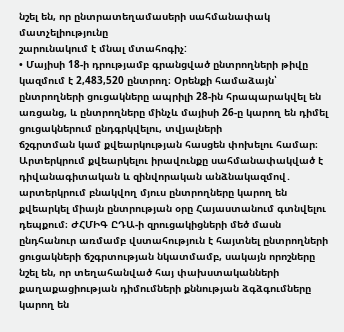նշել են, որ ընտրատեղամասերի սահմանափակ մատչելիությունը
շարունակում է մնալ մտահոգիչ:
• Մայիսի 18-ի դրությամբ գրանցված ընտրողների թիվը կազմում է 2,483,520 ընտրող։ Օրենքի համաձայն՝ ընտրողների ցուցակները ապրիլի 28-ին հրապարակվել են առցանց, և ընտրողները մինչև մայիսի 26-ը կարող են դիմել ցուցակներում ընդգրկվելու, տվյալների
ճշգրտման կամ քվեարկության հասցեն փոխելու համար։ Արտերկրում քվեարկելու իրավունքը սահմանափակված է դիվանագիտական և զինվորական անձնակազմով․ արտերկրում բնակվող մյուս ընտրողները կարող են քվեարկել միայն ընտրության օրը Հայաստանում գտնվելու դեպքում։ ԺՀՄԻԳ ԸԴԱ-ի զրուցակիցների մեծ մասն ընդհանուր առմամբ վստահություն է հայտնել ընտրողների ցուցակների ճշգրտության նկատմամբ, սակայն որոշները նշել են, որ տեղահանված հայ փախստականների քաղաքացիության դիմումների քննության ձգձգումները կարող են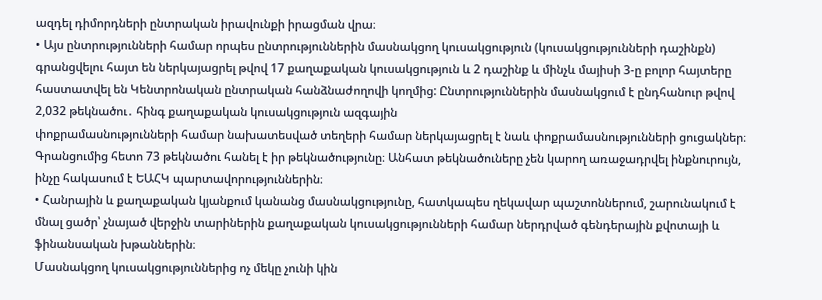ազդել դիմորդների ընտրական իրավունքի իրացման վրա։
• Այս ընտրությունների համար որպես ընտրություններին մասնակցող կուսակցություն (կուսակցությունների դաշինքն) գրանցվելու հայտ են ներկայացրել թվով 17 քաղաքական կուսակցություն և 2 դաշինք և մինչև մայիսի 3-ը բոլոր հայտերը հաստատվել են Կենտրոնական ընտրական հանձնաժողովի կողմից: Ընտրություններին մասնակցում է ընդհանուր թվով 2,032 թեկնածու․ հինգ քաղաքական կուսակցություն ազգային
փոքրամասնությունների համար նախատեսված տեղերի համար ներկայացրել է նաև փոքրամասնությունների ցուցակներ։ Գրանցումից հետո 73 թեկնածու հանել է իր թեկնածությունը։ Անհատ թեկնածուները չեն կարող առաջադրվել ինքնուրույն, ինչը հակասում է ԵԱՀԿ պարտավորություններին։
• Հանրային և քաղաքական կյանքում կանանց մասնակցությունը, հատկապես ղեկավար պաշտոններում, շարունակում է մնալ ցածր՝ չնայած վերջին տարիներին քաղաքական կուսակցությունների համար ներդրված գենդերային քվոտայի և ֆինանսական խթաններին։
Մասնակցող կուսակցություններից ոչ մեկը չունի կին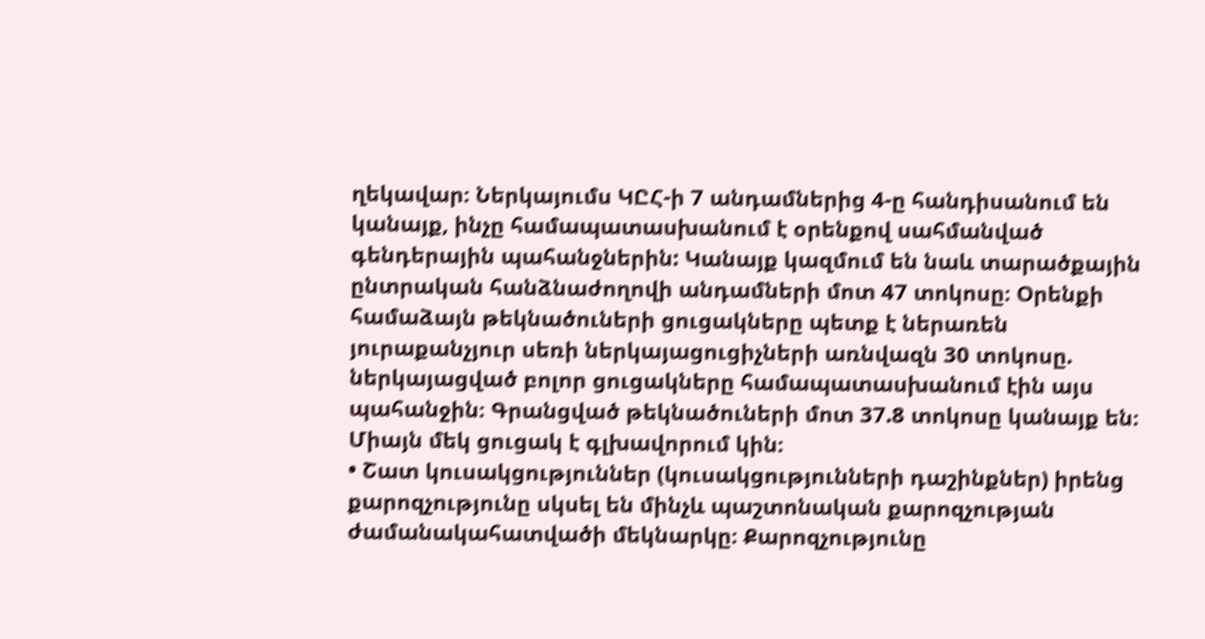ղեկավար։ Ներկայումս ԿԸՀ-ի 7 անդամներից 4-ը հանդիսանում են կանայք, ինչը համապատասխանում է օրենքով սահմանված գենդերային պահանջներին: Կանայք կազմում են նաև տարածքային ընտրական հանձնաժողովի անդամների մոտ 47 տոկոսը։ Օրենքի համաձայն թեկնածուների ցուցակները պետք է ներառեն յուրաքանչյուր սեռի ներկայացուցիչների առնվազն 30 տոկոսը. ներկայացված բոլոր ցուցակները համապատասխանում էին այս պահանջին։ Գրանցված թեկնածուների մոտ 37.8 տոկոսը կանայք են։ Միայն մեկ ցուցակ է գլխավորում կին։
• Շատ կուսակցություններ (կուսակցությունների դաշինքներ) իրենց քարոզչությունը սկսել են մինչև պաշտոնական քարոզչության ժամանակահատվածի մեկնարկը։ Քարոզչությունը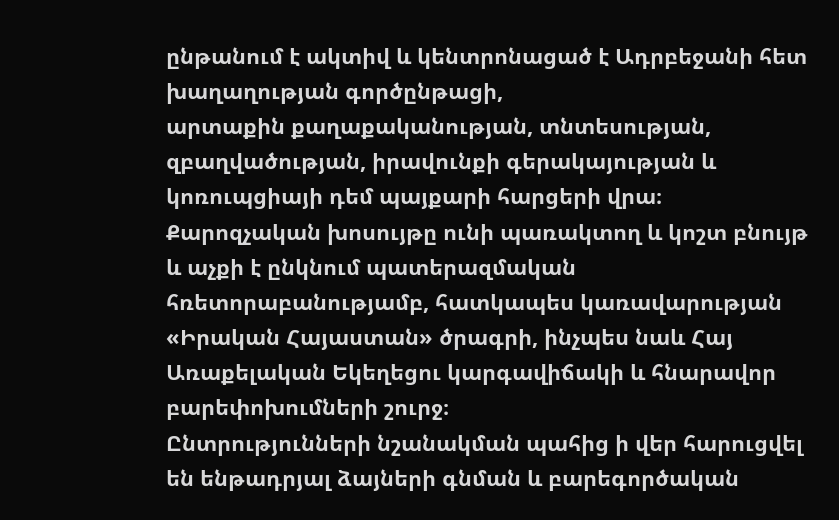ընթանում է ակտիվ և կենտրոնացած է Ադրբեջանի հետ խաղաղության գործընթացի,
արտաքին քաղաքականության, տնտեսության, զբաղվածության, իրավունքի գերակայության և կոռուպցիայի դեմ պայքարի հարցերի վրա։ Քարոզչական խոսույթը ունի պառակտող և կոշտ բնույթ և աչքի է ընկնում պատերազմական հռետորաբանությամբ, հատկապես կառավարության «Իրական Հայաստան» ծրագրի, ինչպես նաև Հայ Առաքելական Եկեղեցու կարգավիճակի և հնարավոր բարեփոխումների շուրջ։
Ընտրությունների նշանակման պահից ի վեր հարուցվել են ենթադրյալ ձայների գնման և բարեգործական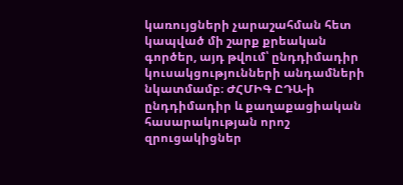կառույցների չարաշահման հետ կապված մի շարք քրեական գործեր, այդ թվում՝ ընդդիմադիր կուսակցությունների անդամների նկատմամբ։ ԺՀՄԻԳ ԸԴԱ-ի
ընդդիմադիր և քաղաքացիական հասարակության որոշ զրուցակիցներ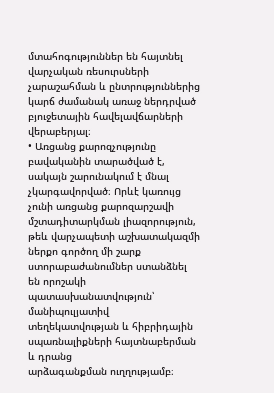մտահոգություններ են հայտնել վարչական ռեսուրսների չարաշահման և ընտրություններից կարճ ժամանակ առաջ ներդրված բյուջետային հավելավճարների վերաբերյալ։
• Առցանց քարոզչությունը բավականին տարածված է, սակայն շարունակում է մնալ չկարգավորված։ Որևէ կառույց չունի առցանց քարոզարշավի մշտադիտարկման լիազորություն, թեև վարչապետի աշխատակազմի ներքո գործող մի շարք ստորաբաժանումներ ստանձնել են որոշակի պատասխանատվություն՝ մանիպուլյատիվ տեղեկատվության և հիբրիդային սպառնալիքների հայտնաբերման և դրանց
արձագանքման ուղղությամբ։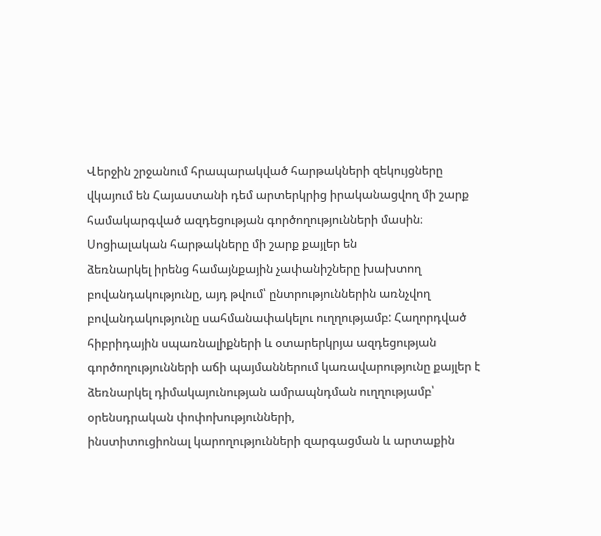Վերջին շրջանում հրապարակված հարթակների զեկույցները վկայում են Հայաստանի դեմ արտերկրից իրականացվող մի շարք համակարգված ազդեցության գործողությունների մասին։ Սոցիալական հարթակները մի շարք քայլեր են
ձեռնարկել իրենց համայնքային չափանիշները խախտող բովանդակությունը, այդ թվում՝ ընտրություններին առնչվող բովանդակությունը սահմանափակելու ուղղությամբ: Հաղորդված հիբրիդային սպառնալիքների և օտարերկրյա ազդեցության գործողությունների աճի պայմաններում կառավարությունը քայլեր է ձեռնարկել դիմակայունության ամրապնդման ուղղությամբ՝ օրենսդրական փոփոխությունների,
ինստիտուցիոնալ կարողությունների զարգացման և արտաքին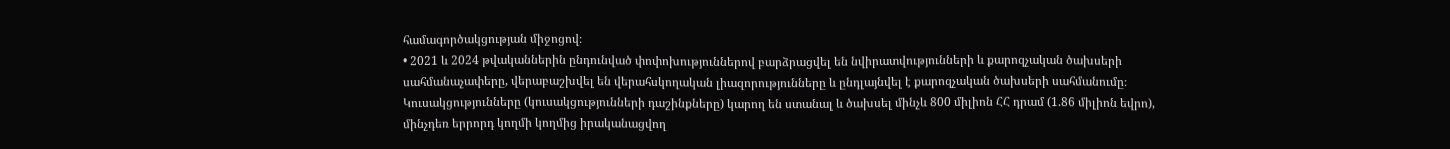համագործակցության միջոցով։
• 2021 և 2024 թվականներին ընդունված փոփոխություններով բարձրացվել են նվիրատվությունների և քարոզչական ծախսերի սահմանաչափերը, վերաբաշխվել են վերահսկողական լիազորությունները և ընդլայնվել է քարոզչական ծախսերի սահմանումը։
Կուսակցությունները (կուսակցությունների դաշինքները) կարող են ստանալ և ծախսել մինչև 800 միլիոն ՀՀ դրամ (1.86 միլիոն եվրո), մինչդեռ երրորդ կողմի կողմից իրականացվող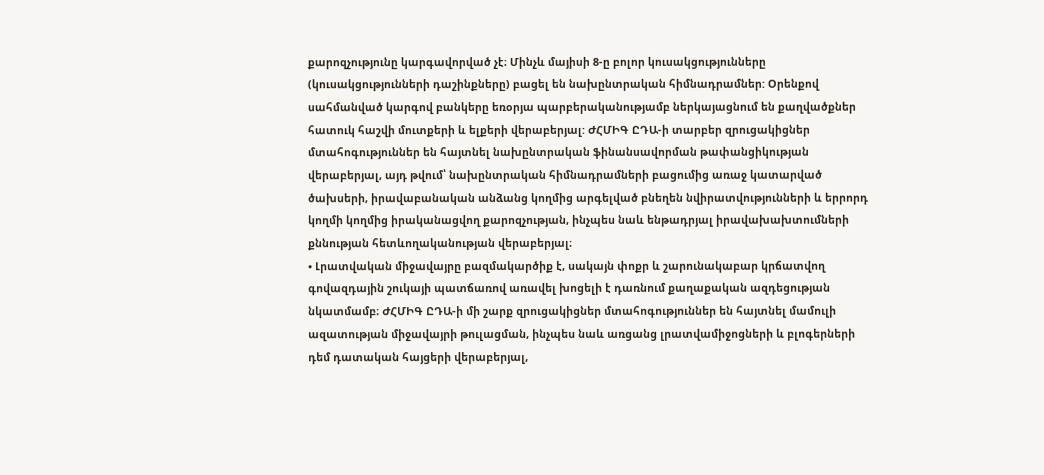քարոզչությունը կարգավորված չէ։ Մինչև մայիսի 8-ը բոլոր կուսակցությունները
(կուսակցությունների դաշինքները) բացել են նախընտրական հիմնադրամներ: Օրենքով սահմանված կարգով բանկերը եռօրյա պարբերականությամբ ներկայացնում են քաղվածքներ հատուկ հաշվի մուտքերի և ելքերի վերաբերյալ: ԺՀՄԻԳ ԸԴԱ-ի տարբեր զրուցակիցներ մտահոգություններ են հայտնել նախընտրական ֆինանսավորման թափանցիկության վերաբերյալ, այդ թվում՝ նախընտրական հիմնադրամների բացումից առաջ կատարված ծախսերի, իրավաբանական անձանց կողմից արգելված բնեղեն նվիրատվությունների և երրորդ կողմի կողմից իրականացվող քարոզչության, ինչպես նաև ենթադրյալ իրավախախտումների քննության հետևողականության վերաբերյալ։
• Լրատվական միջավայրը բազմակարծիք է, սակայն փոքր և շարունակաբար կրճատվող գովազդային շուկայի պատճառով առավել խոցելի է դառնում քաղաքական ազդեցության նկատմամբ։ ԺՀՄԻԳ ԸԴԱ-ի մի շարք զրուցակիցներ մտահոգություններ են հայտնել մամուլի ազատության միջավայրի թուլացման, ինչպես նաև առցանց լրատվամիջոցների և բլոգերների դեմ դատական հայցերի վերաբերյալ,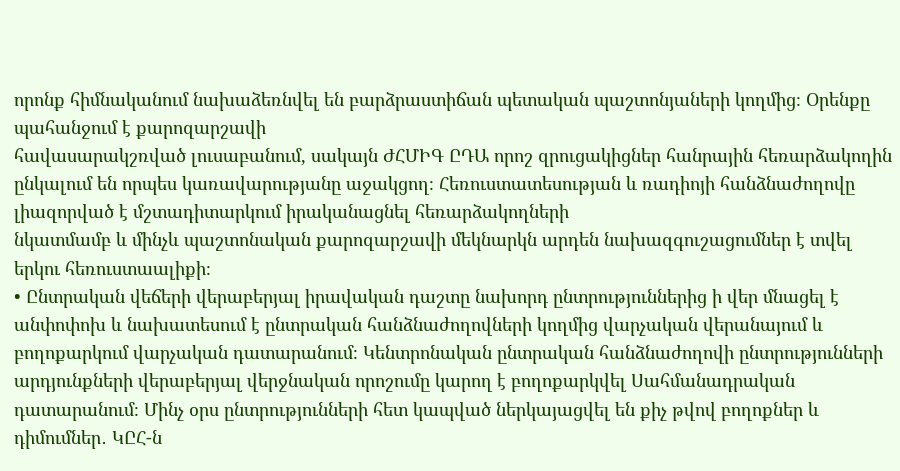որոնք հիմնականում նախաձեռնվել են բարձրաստիճան պետական պաշտոնյաների կողմից։ Օրենքը պահանջում է քարոզարշավի
հավասարակշռված լուսաբանում, սակայն ԺՀՄԻԳ ԸԴԱ որոշ զրուցակիցներ հանրային հեռարձակողին ընկալում են որպես կառավարությանը աջակցող։ Հեռուստատեսության և ռադիոյի հանձնաժողովը լիազորված է մշտադիտարկում իրականացնել հեռարձակողների
նկատմամբ և մինչև պաշտոնական քարոզարշավի մեկնարկն արդեն նախազգուշացումներ է տվել երկու հեռուստաալիքի։
• Ընտրական վեճերի վերաբերյալ իրավական դաշտը նախորդ ընտրություններից ի վեր մնացել է անփոփոխ և նախատեսում է ընտրական հանձնաժողովների կողմից վարչական վերանայում և բողոքարկում վարչական դատարանում։ Կենտրոնական ընտրական հանձնաժողովի ընտրությունների արդյունքների վերաբերյալ վերջնական որոշումը կարող է բողոքարկվել Սահմանադրական դատարանում։ Մինչ օրս ընտրությունների հետ կապված ներկայացվել են քիչ թվով բողոքներ և դիմումներ․ ԿԸՀ-ն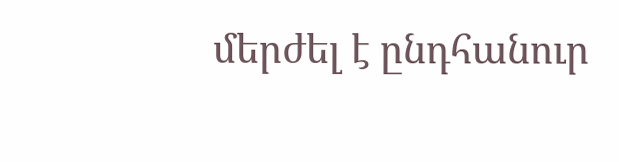մերժել է ընդհանուր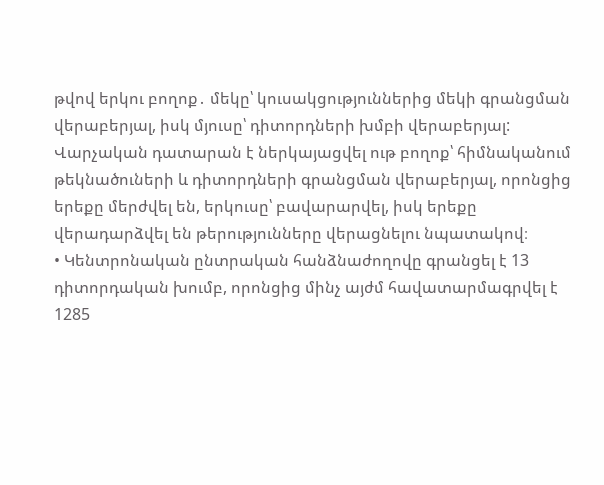թվով երկու բողոք․ մեկը՝ կուսակցություններից մեկի գրանցման վերաբերյալ, իսկ մյուսը՝ դիտորդների խմբի վերաբերյալ: Վարչական դատարան է ներկայացվել ութ բողոք՝ հիմնականում թեկնածուների և դիտորդների գրանցման վերաբերյալ, որոնցից երեքը մերժվել են, երկուսը՝ բավարարվել, իսկ երեքը վերադարձվել են թերությունները վերացնելու նպատակով։
• Կենտրոնական ընտրական հանձնաժողովը գրանցել է 13 դիտորդական խումբ, որոնցից մինչ այժմ հավատարմագրվել է 1285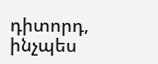դիտորդ, ինչպես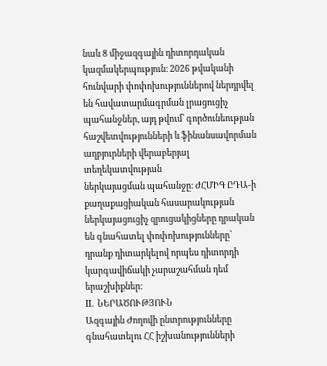նաև 8 միջազգային դիտորդական կազմակերպություն։ 2026 թվականի հունվարի փոփոխություններով ներդրվել են հավատարմագրման լրացուցիչ պահանջներ, այդ թվում՝ գործունեության հաշվետվությունների և ֆինանսավորման աղբյուրների վերաբերյալ տեղեկատվության
ներկայացման պահանջը։ ԺՀՄԻԳ ԸԴԱ-ի քաղաքացիական հասարակության ներկայացուցիչ զրուցակիցները դրական են գնահատել փոփոխությունները՝ դրանք դիտարկելով որպես դիտորդի կարգավիճակի չարաշահման դեմ երաշխիքներ։
II. ՆԵՐԱԾՈՒԹՅՈՒՆ
Ազգային Ժողովի ընտրությունները գնահատելու ՀՀ իշխանությունների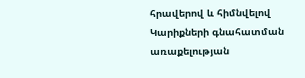հրավերով և հիմնվելով Կարիքների գնահատման առաքելության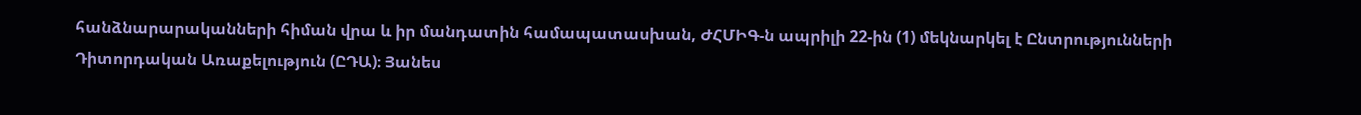հանձնարարականների հիման վրա և իր մանդատին համապատասխան, ԺՀՄԻԳ-ն ապրիլի 22-ին (1) մեկնարկել է Ընտրությունների Դիտորդական Առաքելություն (ԸԴԱ)։ Յանես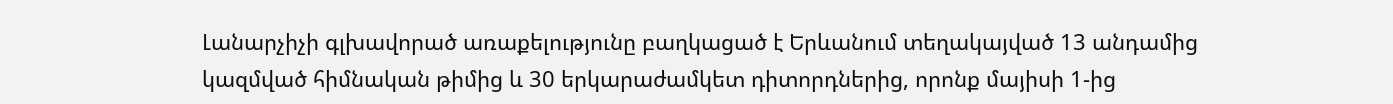Լանարչիչի գլխավորած առաքելությունը բաղկացած է Երևանում տեղակայված 13 անդամից կազմված հիմնական թիմից և 30 երկարաժամկետ դիտորդներից, որոնք մայիսի 1-ից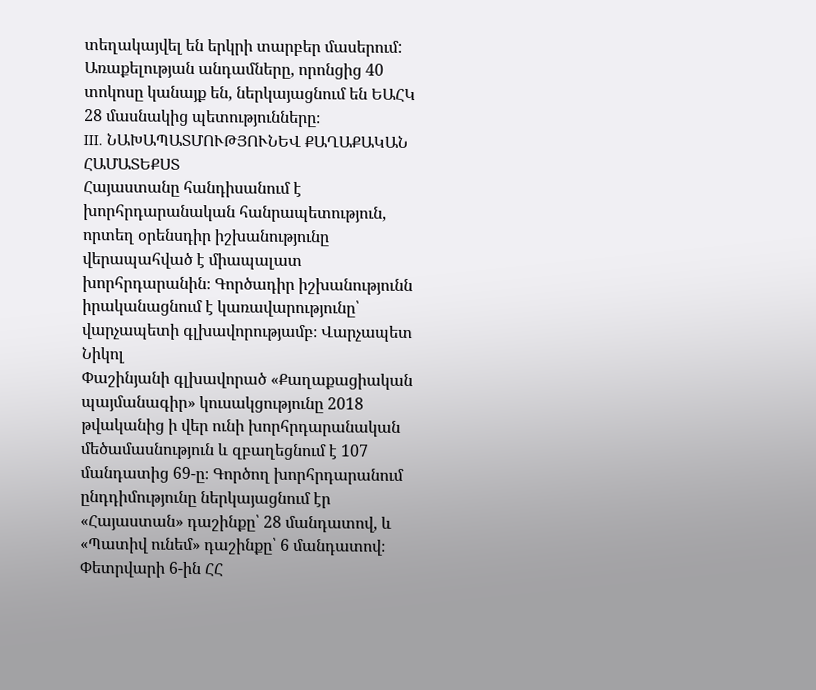տեղակայվել են երկրի տարբեր մասերում: Առաքելության անդամները, որոնցից 40 տոկոսը կանայք են, ներկայացնում են ԵԱՀԿ 28 մասնակից պետությունները։
III. ՆԱԽԱՊԱՏՄՈՒԹՅՈՒՆԵՎ ՔԱՂԱՔԱԿԱՆ ՀԱՄԱՏԵՔՍՏ
Հայաստանը հանդիսանում է խորհրդարանական հանրապետություն, որտեղ օրենսդիր իշխանությունը վերապահված է միապալատ խորհրդարանին։ Գործադիր իշխանությունն իրականացնում է կառավարությունը՝ վարչապետի գլխավորությամբ։ Վարչապետ Նիկոլ
Փաշինյանի գլխավորած «Քաղաքացիական պայմանագիր» կուսակցությունը 2018 թվականից ի վեր ունի խորհրդարանական մեծամասնություն և զբաղեցնում է 107 մանդատից 69-ը։ Գործող խորհրդարանում ընդդիմությունը ներկայացնում էր «Հայաստան» դաշինքը՝ 28 մանդատով, և «Պատիվ ունեմ» դաշինքը՝ 6 մանդատով։ Փետրվարի 6-ին ՀՀ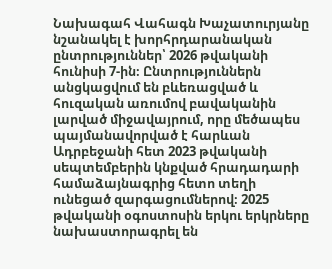Նախագահ Վահագն Խաչատուրյանը նշանակել է խորհրդարանական ընտրություններ՝ 2026 թվականի հունիսի 7-ին։ Ընտրություններն անցկացվում են բևեռացված և հուզական առումով բավականին լարված միջավայրում, որը մեծապես պայմանավորված է հարևան Ադրբեջանի հետ 2023 թվականի սեպտեմբերին կնքված հրադադարի համաձայնագրից հետո տեղի ունեցած զարգացումներով։ 2025 թվականի օգոստոսին երկու երկրները
նախաստորագրել են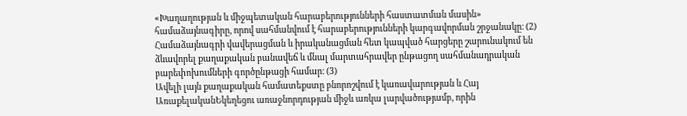«Խաղաղության և միջպետական հարաբերությունների հաստատման մասին» համաձայնագիրը, որով սահմանվում է հարաբերությունների կարգավորման շրջանակը։ (2)
Համաձայնագրի վավերացման և իրականացման հետ կապված հարցերը շարունակում են ձևավորել քաղաքական բանավեճ և մնալ մարտահրավեր ընթացող սահմանադրական բարեփոխումների գործընթացի համար։ (3)
Ավելի լայն քաղաքական համատեքստը բնորոշվում է կառավարության և Հայ ԱռաքելականԵկեղեցու առաջնորդության միջև առկա լարվածությամբ, որին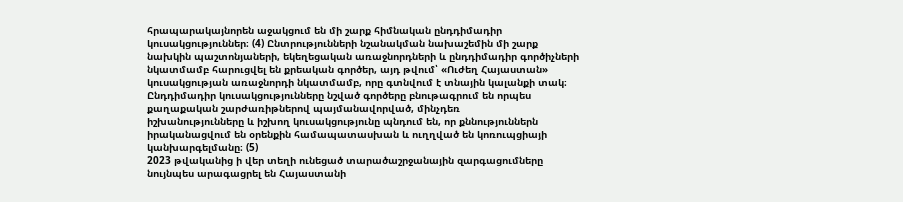հրապարակայնորեն աջակցում են մի շարք հիմնական ընդդիմադիր կուսակցություններ։ (4) Ընտրությունների նշանակման նախաշեմին մի շարք նախկին պաշտոնյաների, եկեղեցական առաջնորդների և ընդդիմադիր գործիչների նկատմամբ հարուցվել են քրեական գործեր, այդ թվում՝ «Ուժեղ Հայաստան» կուսակցության առաջնորդի նկատմամբ, որը գտնվում է տնային կալանքի տակ։ Ընդդիմադիր կուսակցությունները նշված գործերը բնութագրում են որպես քաղաքական շարժառիթներով պայմանավորված, մինչդեռ
իշխանությունները և իշխող կուսակցությունը պնդում են, որ քննություններն իրականացվում են օրենքին համապատասխան և ուղղված են կոռուպցիայի կանխարգելմանը։ (5)
2023 թվականից ի վեր տեղի ունեցած տարածաշրջանային զարգացումները նույնպես արագացրել են Հայաստանի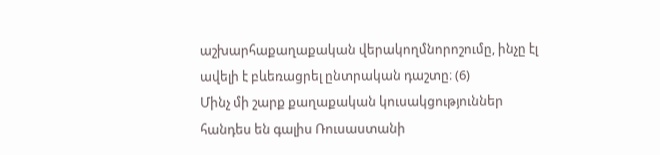աշխարհաքաղաքական վերակողմնորոշումը, ինչը էլ ավելի է բևեռացրել ընտրական դաշտը։ (6)
Մինչ մի շարք քաղաքական կուսակցություններ հանդես են գալիս Ռուսաստանի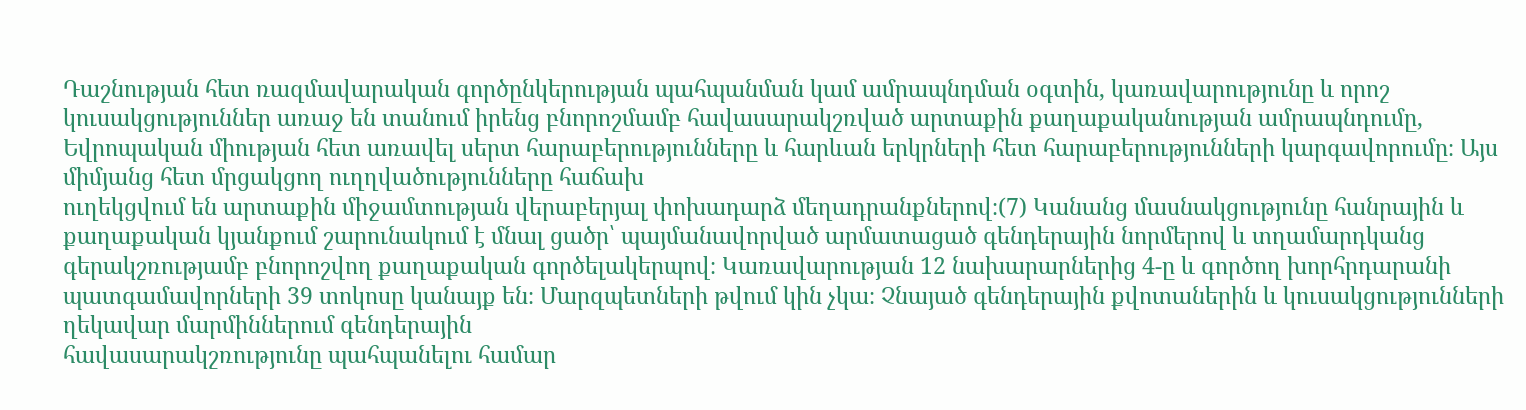Դաշնության հետ ռազմավարական գործընկերության պահպանման կամ ամրապնդման օգտին, կառավարությունը և որոշ կուսակցություններ առաջ են տանում իրենց բնորոշմամբ հավասարակշռված արտաքին քաղաքականության ամրապնդումը, Եվրոպական միության հետ առավել սերտ հարաբերությունները և հարևան երկրների հետ հարաբերությունների կարգավորումը։ Այս միմյանց հետ մրցակցող ուղղվածությունները հաճախ
ուղեկցվում են արտաքին միջամտության վերաբերյալ փոխադարձ մեղադրանքներով։(7) Կանանց մասնակցությունը հանրային և քաղաքական կյանքում շարունակում է մնալ ցածր՝ պայմանավորված արմատացած գենդերային նորմերով և տղամարդկանց գերակշռությամբ բնորոշվող քաղաքական գործելակերպով։ Կառավարության 12 նախարարներից 4-ը և գործող խորհրդարանի պատգամավորների 39 տոկոսը կանայք են։ Մարզպետների թվում կին չկա։ Չնայած գենդերային քվոտաներին և կուսակցությունների ղեկավար մարմիններում գենդերային
հավասարակշռությունը պահպանելու համար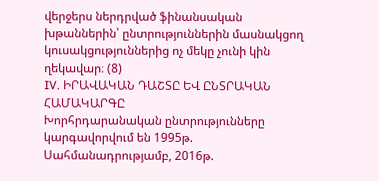վերջերս ներդրված ֆինանսական խթաններին՝ ընտրություններին մասնակցող կուսակցություններից ոչ մեկը չունի կին ղեկավար։ (8)
IV. ԻՐԱՎԱԿԱՆ ԴԱՇՏԸ ԵՎ ԸՆՏՐԱԿԱՆ ՀԱՄԱԿԱՐԳԸ
Խորհրդարանական ընտրությունները կարգավորվում են 1995թ. Սահմանադրությամբ, 2016թ.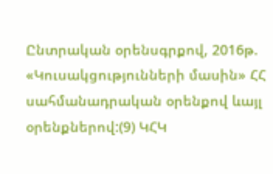Ընտրական օրենսգրքով, 2016թ. «Կուսակցությունների մասին» ՀՀ սահմանադրական օրենքով ևայլ օրենքներով:(9) ԿՀԿ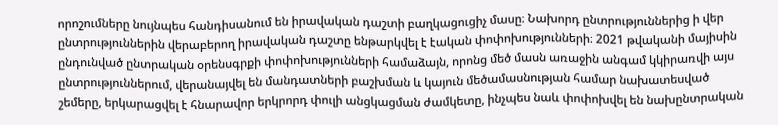որոշումները նույնպես հանդիսանում են իրավական դաշտի բաղկացուցիչ մասը։ Նախորդ ընտրություններից ի վեր ընտրություններին վերաբերող իրավական դաշտը ենթարկվել է էական փոփոխությունների։ 2021 թվականի մայիսին ընդունված ընտրական օրենսգրքի փոփոխությունների համաձայն, որոնց մեծ մասն առաջին անգամ կկիրառվի այս ընտրություններում, վերանայվել են մանդատների բաշխման և կայուն մեծամասնության համար նախատեսված շեմերը, երկարացվել է հնարավոր երկրորդ փուլի անցկացման ժամկետը, ինչպես նաև փոփոխվել են նախընտրական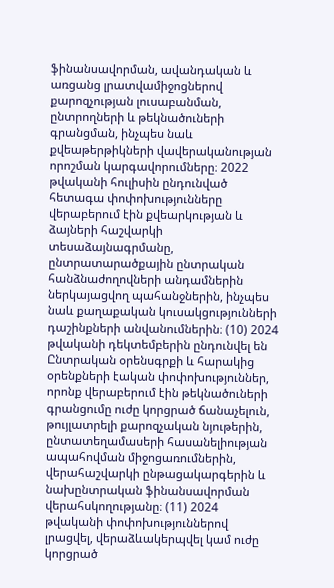ֆինանսավորման, ավանդական և առցանց լրատվամիջոցներով քարոզչության լուսաբանման, ընտրողների և թեկնածուների գրանցման, ինչպես նաև քվեաթերթիկների վավերականության որոշման կարգավորումները։ 2022 թվականի հուլիսին ընդունված հետագա փոփոխությունները վերաբերում էին քվեարկության և ձայների հաշվարկի տեսաձայնագրմանը, ընտրատարածքային ընտրական հանձնաժողովների անդամներին ներկայացվող պահանջներին, ինչպես նաև քաղաքական կուսակցությունների դաշինքների անվանումներին։ (10) 2024 թվականի դեկտեմբերին ընդունվել են Ընտրական օրենսգրքի և հարակից օրենքների էական փոփոխություններ, որոնք վերաբերում էին թեկնածուների գրանցումը ուժը կորցրած ճանաչելուն, թույլատրելի քարոզչական նյութերին, ընտատեղամասերի հասանելիության ապահովման միջոցառումներին, վերահաշվարկի ընթացակարգերին և նախընտրական ֆինանսավորման վերահսկողությանը։ (11) 2024 թվականի փոփոխություններով լրացվել, վերաձևակերպվել կամ ուժը կորցրած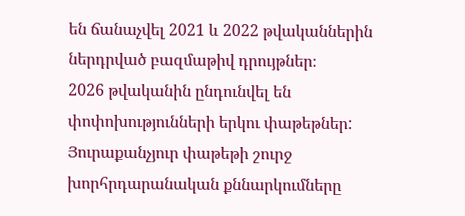են ճանաչվել 2021 և 2022 թվականներին ներդրված բազմաթիվ դրույթներ։
2026 թվականին ընդունվել են փոփոխությունների երկու փաթեթներ: Յուրաքանչյուր փաթեթի շուրջ խորհրդարանական քննարկումները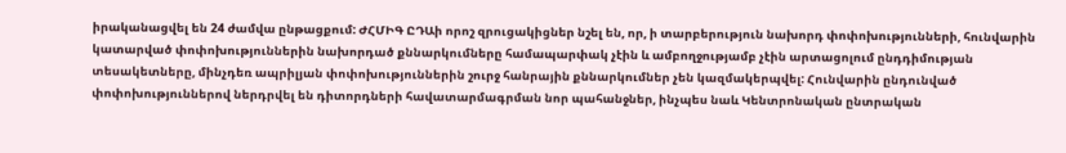իրականացվել են 24 ժամվա ընթացքում: ԺՀՄԻԳ ԸԴԱի որոշ զրուցակիցներ նշել են, որ, ի տարբերություն նախորդ փոփոխությունների, հունվարին կատարված փոփոխություններին նախորդած քննարկումները համապարփակ չէին և ամբողջությամբ չէին արտացոլում ընդդիմության տեսակետները, մինչդեռ ապրիլյան փոփոխություններին շուրջ հանրային քննարկումներ չեն կազմակերպվել: Հունվարին ընդունված փոփոխություններով ներդրվել են դիտորդների հավատարմագրման նոր պահանջներ, ինչպես նաև Կենտրոնական ընտրական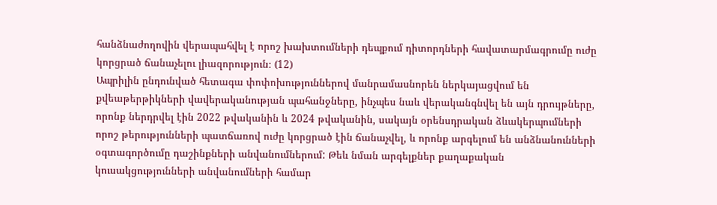հանձնաժողովին վերապահվել է որոշ խախտումների դեպքում դիտորդների հավատարմագրումը ուժը կորցրած ճանաչելու լիազորություն։ (12)
Ապրիլին ընդունված հետագա փոփոխություններով մանրամասնորեն ներկայացվում են քվեաթերթիկների վավերականության պահանջները, ինչպես նաև վերականգնվել են այն դրույթները, որոնք ներդրվել էին 2022 թվականին և 2024 թվականին, սակայն օրենսդրական ձևակերպումների որոշ թերությունների պատճառով ուժը կորցրած էին ճանաչվել, և որոնք արգելում են անձնանունների օգտագործումը դաշինքների անվանումներում: Թեև նման արգելքներ քաղաքական կուսակցությունների անվանումների համար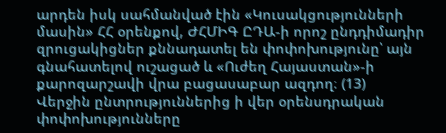արդեն իսկ սահմանված էին «Կուսակցությունների մասին» ՀՀ օրենքով, ԺՀՄԻԳ ԸԴԱ-ի որոշ ընդդիմադիր զրուցակիցներ քննադատել են փոփոխությունը՝ այն գնահատելով ուշացած և «Ուժեղ Հայաստան»-ի քարոզարշավի վրա բացասաբար ազդող։ (13)
Վերջին ընտրություններից ի վեր օրենսդրական փոփոխությունները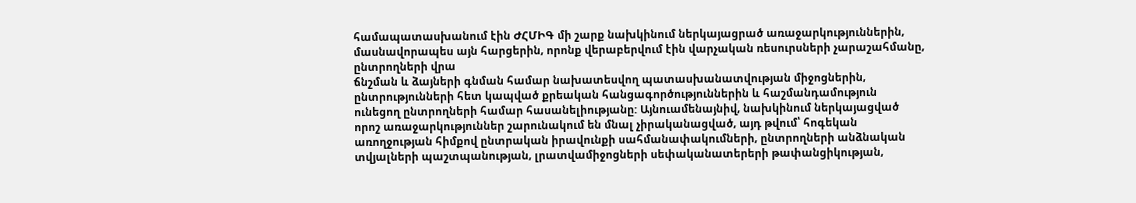համապատասխանում էին ԺՀՄԻԳ մի շարք նախկինում ներկայացրած առաջարկություններին, մասնավորապես այն հարցերին, որոնք վերաբերվում էին վարչական ռեսուրսների չարաշահմանը, ընտրողների վրա
ճնշման և ձայների գնման համար նախատեսվող պատասխանատվության միջոցներին, ընտրությունների հետ կապված քրեական հանցագործություններին և հաշմանդամություն ունեցող ընտրողների համար հասանելիությանը: Այնուամենայնիվ, նախկինում ներկայացված
որոշ առաջարկություններ շարունակում են մնալ չիրականացված, այդ թվում՝ հոգեկան առողջության հիմքով ընտրական իրավունքի սահմանափակումների, ընտրողների անձնական տվյալների պաշտպանության, լրատվամիջոցների սեփականատերերի թափանցիկության,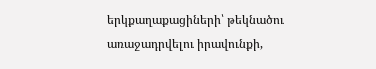երկքաղաքացիների՝ թեկնածու առաջադրվելու իրավունքի,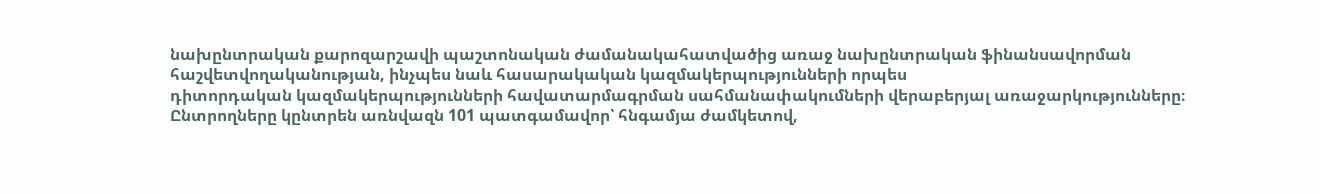նախընտրական քարոզարշավի պաշտոնական ժամանակահատվածից առաջ նախընտրական ֆինանսավորման հաշվետվողականության, ինչպես նաև հասարակական կազմակերպությունների որպես
դիտորդական կազմակերպությունների հավատարմագրման սահմանափակումների վերաբերյալ առաջարկությունները։
Ընտրողները կընտրեն առնվազն 101 պատգամավոր՝ հնգամյա ժամկետով,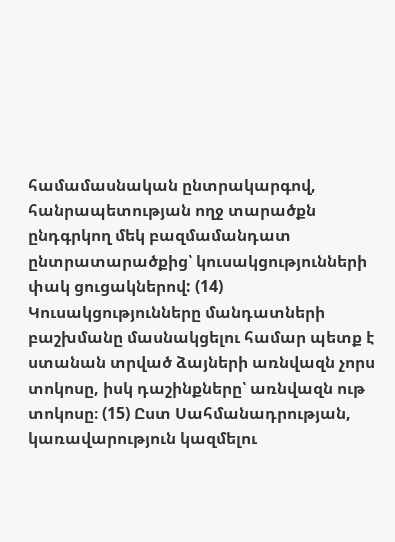համամասնական ընտրակարգով, հանրապետության ողջ տարածքն ընդգրկող մեկ բազմամանդատ ընտրատարածքից՝ կուսակցությունների փակ ցուցակներով: (14) Կուսակցությունները մանդատների բաշխմանը մասնակցելու համար պետք է ստանան տրված ձայների առնվազն չորս տոկոսը, իսկ դաշինքները՝ առնվազն ութ տոկոսը։ (15) Ըստ Սահմանադրության, կառավարություն կազմելու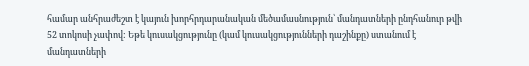համար անհրաժեշտ է կայուն խորհրդարանական մեծամասնություն՝ մանդատների ընդհանուր թվի 52 տոկոսի չափով: Եթե կուսակցությունը (կամ կուսակցությունների դաշինքը) ստանում է մանդատների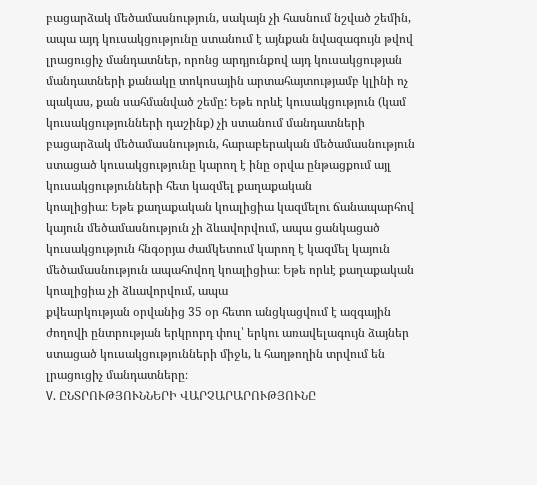բացարձակ մեծամասնություն, սակայն չի հասնում նշված շեմին, ապա այդ կուսակցությունը ստանում է այնքան նվազագույն թվով լրացուցիչ մանդատներ, որոնց արդյունքով այդ կուսակցության մանդատների քանակը տոկոսային արտահայտությամբ կլինի ոչ պակաս, քան սահմանված շեմը: Եթե որևէ կուսակցություն (կամ կուսակցությունների դաշինք) չի ստանում մանդատների բացարձակ մեծամասնություն, հարաբերական մեծամասնություն ստացած կուսակցությունը կարող է ինը օրվա ընթացքում այլ կուսակցությունների հետ կազմել քաղաքական
կոալիցիա։ Եթե քաղաքական կոալիցիա կազմելու ճանապարհով կայուն մեծամասնություն չի ձևավորվում, ապա ցանկացած կուսակցություն հնգօրյա ժամկետում կարող է կազմել կայուն մեծամասնություն ապահովող կոալիցիա։ Եթե որևէ քաղաքական կոալիցիա չի ձևավորվում, ապա
քվեարկության օրվանից 35 օր հետո անցկացվում է ազգային ժողովի ընտրության երկրորդ փուլ՝ երկու առավելագույն ձայներ ստացած կուսակցությունների միջև, և հաղթողին տրվում են լրացուցիչ մանդատները։
V. ԸՆՏՐՈՒԹՅՈՒՆՆԵՐԻ ՎԱՐՉԱՐԱՐՈՒԹՅՈՒՆԸ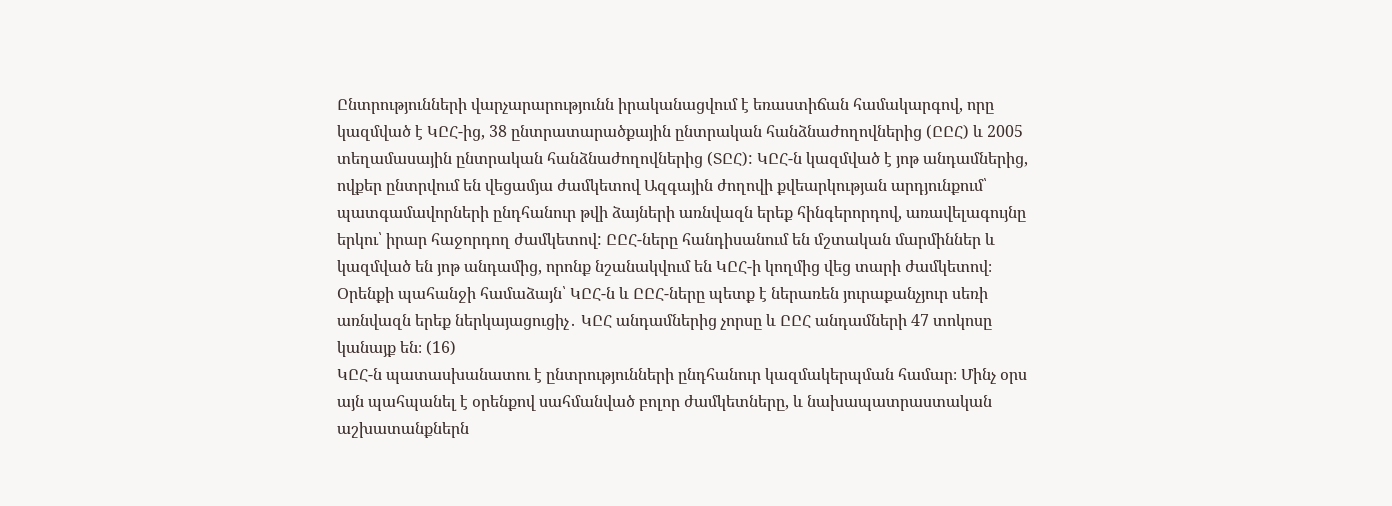Ընտրությունների վարչարարությունն իրականացվում է եռաստիճան համակարգով, որը կազմված է ԿԸՀ-ից, 38 ընտրատարածքային ընտրական հանձնաժողովներից (ԸԸՀ) և 2005 տեղամասային ընտրական հանձնաժողովներից (ՏԸՀ): ԿԸՀ-ն կազմված է յոթ անդամներից, ովքեր ընտրվում են վեցամյա ժամկետով Ազգային ժողովի քվեարկության արդյունքում՝ պատգամավորների ընդհանուր թվի ձայների առնվազն երեք հինգերորդով, առավելագույնը երկու՝ իրար հաջորդող ժամկետով: ԸԸՀ-ները հանդիսանում են մշտական մարմիններ և կազմված են յոթ անդամից, որոնք նշանակվում են ԿԸՀ-ի կողմից վեց տարի ժամկետով։ Օրենքի պահանջի համաձայն՝ ԿԸՀ-ն և ԸԸՀ-ները պետք է ներառեն յուրաքանչյուր սեռի առնվազն երեք ներկայացուցիչ․ ԿԸՀ անդամներից չորսը և ԸԸՀ անդամների 47 տոկոսը կանայք են։ (16)
ԿԸՀ-ն պատասխանատու է ընտրությունների ընդհանուր կազմակերպման համար։ Մինչ օրս այն պահպանել է օրենքով սահմանված բոլոր ժամկետները, և նախապատրաստական աշխատանքներն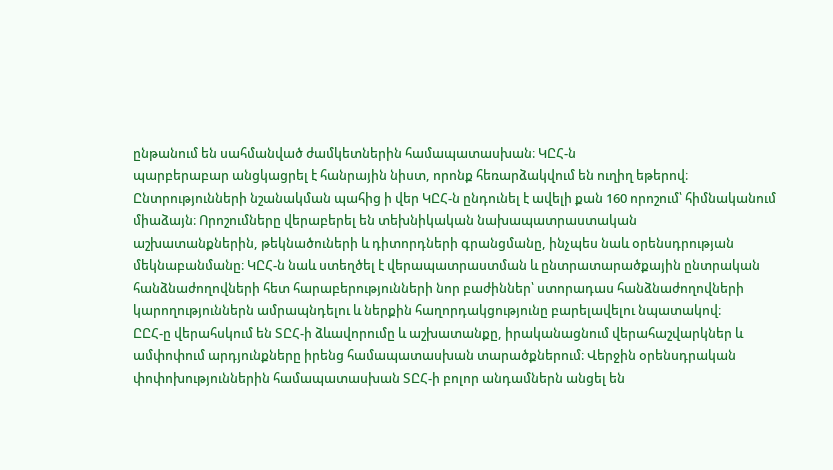ընթանում են սահմանված ժամկետներին համապատասխան։ ԿԸՀ-ն
պարբերաբար անցկացրել է հանրային նիստ, որոնք հեռարձակվում են ուղիղ եթերով։ Ընտրությունների նշանակման պահից ի վեր ԿԸՀ-ն ընդունել է ավելի քան 160 որոշում՝ հիմնականում միաձայն։ Որոշումները վերաբերել են տեխնիկական նախապատրաստական
աշխատանքներին, թեկնածուների և դիտորդների գրանցմանը, ինչպես նաև օրենսդրության մեկնաբանմանը։ ԿԸՀ-ն նաև ստեղծել է վերապատրաստման և ընտրատարածքային ընտրական հանձնաժողովների հետ հարաբերությունների նոր բաժիններ՝ ստորադաս հանձնաժողովների կարողություններն ամրապնդելու և ներքին հաղորդակցությունը բարելավելու նպատակով։
ԸԸՀ-ը վերահսկում են ՏԸՀ-ի ձևավորումը և աշխատանքը, իրականացնում վերահաշվարկներ և ամփոփում արդյունքները իրենց համապատասխան տարածքներում։ Վերջին օրենսդրական փոփոխություններին համապատասխան ՏԸՀ-ի բոլոր անդամներն անցել են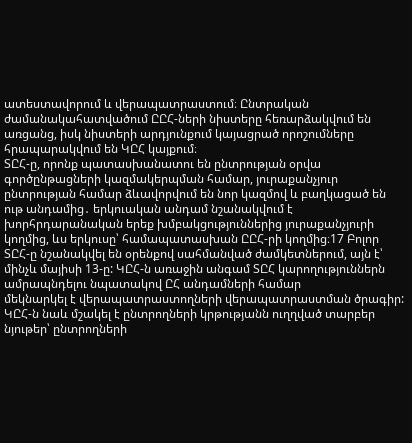ատեստավորում և վերապատրաստում։ Ընտրական ժամանակահատվածում ԸԸՀ-ների նիստերը հեռարձակվում են առցանց, իսկ նիստերի արդյունքում կայացրած որոշումները հրապարակվում են ԿԸՀ կայքում։
ՏԸՀ-ը, որոնք պատասխանատու են ընտրության օրվա գործընթացների կազմակերպման համար, յուրաքանչյուր ընտրության համար ձևավորվում են նոր կազմով և բաղկացած են ութ անդամից․ երկուական անդամ նշանակվում է խորհրդարանական երեք խմբակցություններից յուրաքանչյուրի կողմից, ևս երկուսը՝ համապատասխան ԸԸՀ-րի կողմից։17 Բոլոր ՏԸՀ-ը նշանակվել են օրենքով սահմանված ժամկետներում, այն է՝ մինչև մայիսի 13-ը: ԿԸՀ-ն առաջին անգամ ՏԸՀ կարողություններն ամրապնդելու նպատակով ԸՀ անդամների համար
մեկնարկել է վերապատրաստողների վերապատրաստման ծրագիր: ԿԸՀ-ն նաև մշակել է ընտրողների կրթությանն ուղղված տարբեր նյութեր՝ ընտրողների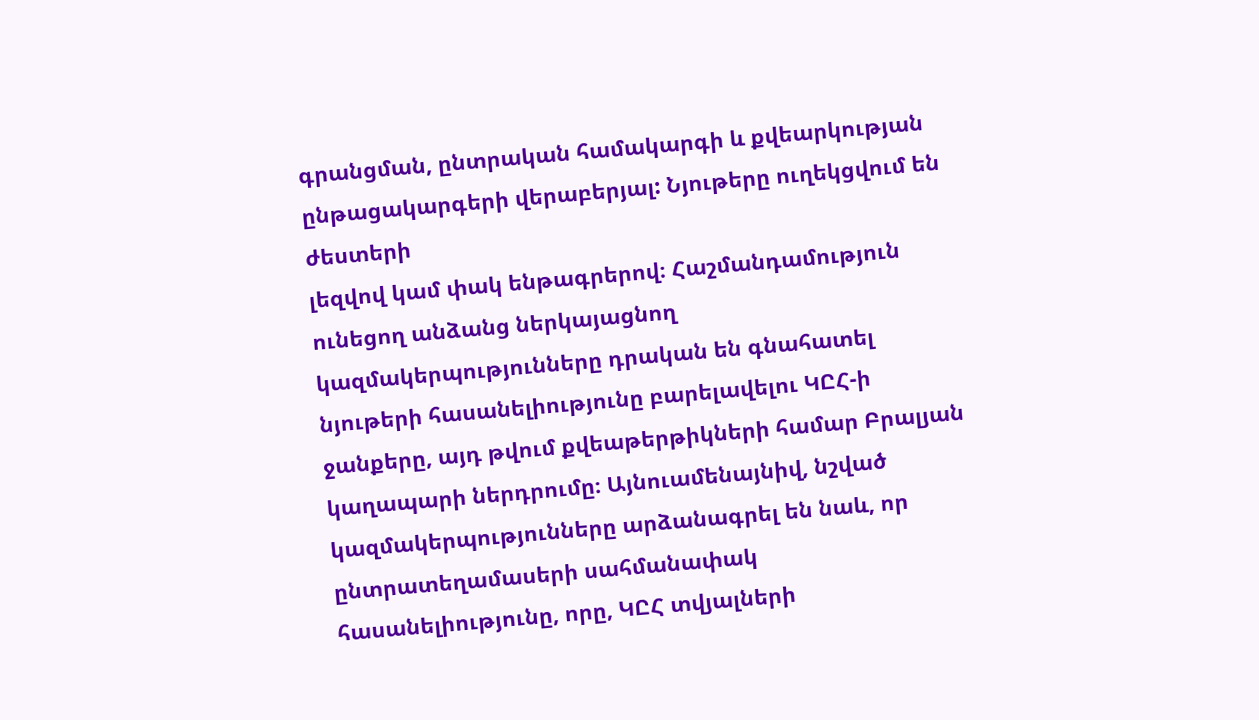գրանցման, ընտրական համակարգի և քվեարկության ընթացակարգերի վերաբերյալ: Նյութերը ուղեկցվում են ժեստերի
լեզվով կամ փակ ենթագրերով։ Հաշմանդամություն ունեցող անձանց ներկայացնող կազմակերպությունները դրական են գնահատել նյութերի հասանելիությունը բարելավելու ԿԸՀ-ի ջանքերը, այդ թվում քվեաթերթիկների համար Բրալյան կաղապարի ներդրումը։ Այնուամենայնիվ, նշված կազմակերպությունները արձանագրել են նաև, որ ընտրատեղամասերի սահմանափակ հասանելիությունը, որը, ԿԸՀ տվյալների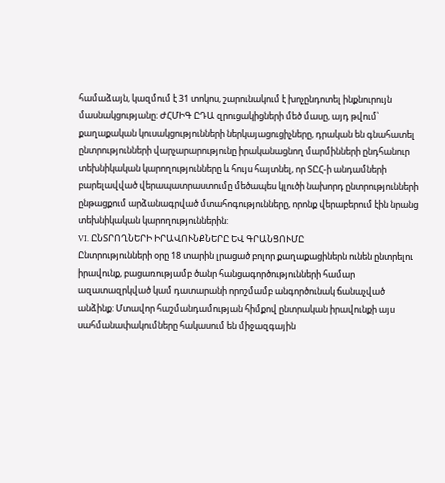համաձայն, կազմում է 31 տոկոս, շարունակում է խոչընդոտել ինքնուրույն մասնակցությանը։ ԺՀՄԻԳ ԸԴԱ զրուցակիցների մեծ մասը, այդ թվում՝ քաղաքական կուսակցությունների ներկայացուցիչները, դրական են գնահատել ընտրությունների վարչարարությունը իրականացնող մարմինների ընդհանուր տեխնիկական կարողությունները և հույս հայտնել, որ ՏԸՀ-ի անդամների բարելավված վերապատրաստումը մեծապես կլուծի նախորդ ընտրությունների ընթացքում արձանագրված մտահոգությունները, որոնք վերաբերում էին նրանց տեխնիկական կարողություններին:
VI. ԸՆՏՐՈՂՆԵՐԻ ԻՐԱՎՈՒՆՔՆԵՐԸ ԵՎ ԳՐԱՆՑՈՒՄԸ
Ընտրությունների օրը 18 տարին լրացած բոլոր քաղաքացիներն ունեն ընտրելու իրավունք, բացառությամբ ծանր հանցագործությունների համար ազատազրկված կամ դատարանի որոշմամբ անգործունակ ճանաչված անձինք: Մտավոր հաշմանդամության հիմքով ընտրական իրավունքի այս սահմանափակումները հակասում են միջազգային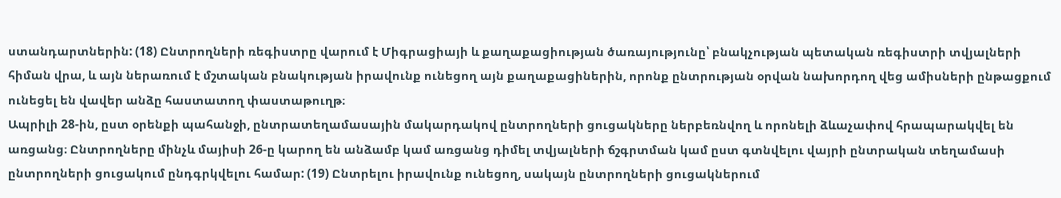ստանդարտներին: (18) Ընտրողների ռեգիստրը վարում է Միգրացիայի և քաղաքացիության ծառայությունը՝ բնակչության պետական ռեգիստրի տվյալների հիման վրա, և այն ներառում է մշտական բնակության իրավունք ունեցող այն քաղաքացիներին, որոնք ընտրության օրվան նախորդող վեց ամիսների ընթացքում ունեցել են վավեր անձը հաստատող փաստաթուղթ։
Ապրիլի 28-ին, ըստ օրենքի պահանջի, ընտրատեղամասային մակարդակով ընտրողների ցուցակները ներբեռնվող և որոնելի ձևաչափով հրապարակվել են առցանց։ Ընտրողները մինչև մայիսի 26-ը կարող են անձամբ կամ առցանց դիմել տվյալների ճշգրտման կամ ըստ գտնվելու վայրի ընտրական տեղամասի ընտրողների ցուցակում ընդգրկվելու համար: (19) Ընտրելու իրավունք ունեցող, սակայն ընտրողների ցուցակներում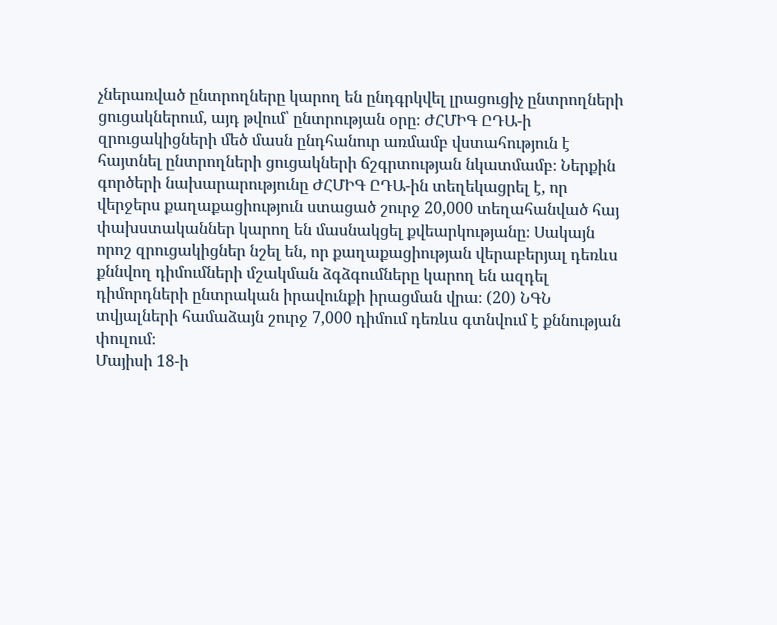չներառված ընտրողները կարող են ընդգրկվել լրացուցիչ ընտրողների ցուցակներում, այդ թվում՝ ընտրության օրը։ ԺՀՄԻԳ ԸԴԱ-ի զրուցակիցների մեծ մասն ընդհանուր առմամբ վստահություն է հայտնել ընտրողների ցուցակների ճշգրտության նկատմամբ։ Ներքին գործերի նախարարությունը ԺՀՄԻԳ ԸԴԱ-ին տեղեկացրել է, որ վերջերս քաղաքացիություն ստացած շուրջ 20,000 տեղահանված հայ փախստականներ կարող են մասնակցել քվեարկությանը։ Սակայն որոշ զրուցակիցներ նշել են, որ քաղաքացիության վերաբերյալ դեռևս քննվող դիմումների մշակման ձգձգումները կարող են ազդել դիմորդների ընտրական իրավունքի իրացման վրա։ (20) ՆԳՆ տվյալների համաձայն շուրջ 7,000 դիմում դեռևս գտնվում է քննության փուլում։
Մայիսի 18-ի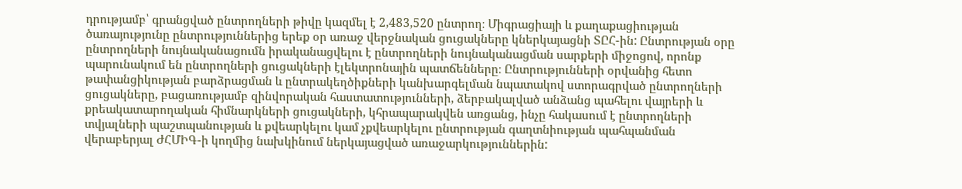դրությամբ՝ գրանցված ընտրողների թիվը կազմել է 2,483,520 ընտրող։ Միգրացիայի և քաղաքացիության ծառայությունը ընտրություններից երեք օր առաջ վերջնական ցուցակները կներկայացնի ՏԸՀ-ին: Ընտրության օրը ընտրողների նույնականացումն իրականացվելու է ընտրողների նույնականացման սարքերի միջոցով, որոնք պարունակում են ընտրողների ցուցակների էլեկտրոնային պատճենները։ Ընտրությունների օրվանից հետո թափանցիկության բարձրացման և ընտրակեղծիքների կանխարգելման նպատակով ստորագրված ընտրողների ցուցակները, բացառությամբ զինվորական հաստատությունների, ձերբակալված անձանց պահելու վայրերի և քրեակատարողական հիմնարկների ցուցակների, կհրապարակվեն առցանց, ինչը հակասում է ընտրողների տվյալների պաշտպանության և քվեարկելու կամ չքվեարկելու ընտրության գաղտնիության պահպանման վերաբերյալ ԺՀՄԻԳ-ի կողմից նախկինում ներկայացված առաջարկություններին: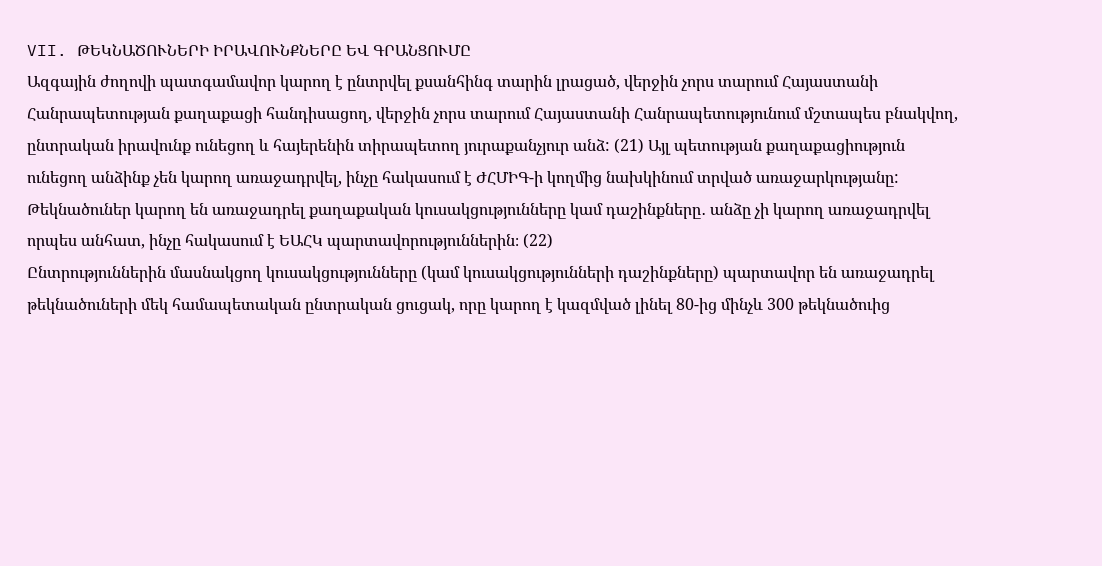VII. ԹԵԿՆԱԾՈՒՆԵՐԻ ԻՐԱՎՈՒՆՔՆԵՐԸ ԵՎ ԳՐԱՆՑՈՒՄԸ
Ազգային ժողովի պատգամավոր կարող է ընտրվել քսանհինգ տարին լրացած, վերջին չորս տարում Հայաստանի Հանրապետության քաղաքացի հանդիսացող, վերջին չորս տարում Հայաստանի Հանրապետությունում մշտապես բնակվող, ընտրական իրավունք ունեցող և հայերենին տիրապետող յուրաքանչյուր անձ: (21) Այլ պետության քաղաքացիություն ունեցող անձինք չեն կարող առաջադրվել, ինչը հակասում է ԺՀՄԻԳ-ի կողմից նախկինում տրված առաջարկությանը:
Թեկնածուներ կարող են առաջադրել քաղաքական կուսակցությունները կամ դաշինքները․ անձը չի կարող առաջադրվել որպես անհատ, ինչը հակասում է ԵԱՀԿ պարտավորություններին։ (22)
Ընտրություններին մասնակցող կուսակցությունները (կամ կուսակցությունների դաշինքները) պարտավոր են առաջադրել թեկնածուների մեկ համապետական ընտրական ցուցակ, որը կարող է կազմված լինել 80-ից մինչև 300 թեկնածուից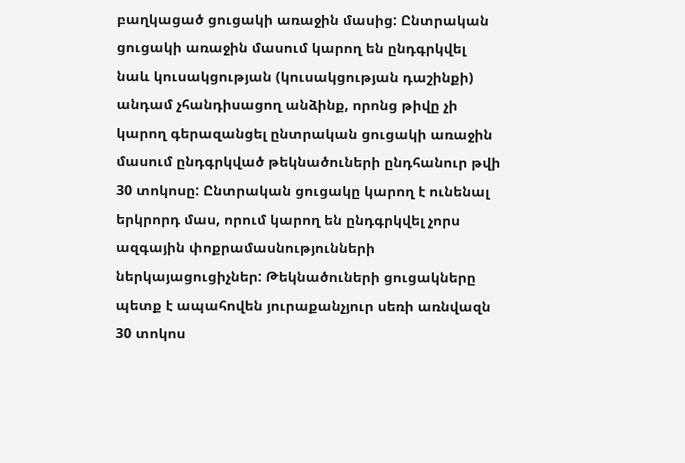բաղկացած ցուցակի առաջին մասից: Ընտրական ցուցակի առաջին մասում կարող են ընդգրկվել նաև կուսակցության (կուսակցության դաշինքի) անդամ չհանդիսացող անձինք, որոնց թիվը չի կարող գերազանցել ընտրական ցուցակի առաջին մասում ընդգրկված թեկնածուների ընդհանուր թվի 30 տոկոսը: Ընտրական ցուցակը կարող է ունենալ երկրորդ մաս, որում կարող են ընդգրկվել չորս ազգային փոքրամասնությունների ներկայացուցիչներ: Թեկնածուների ցուցակները պետք է ապահովեն յուրաքանչյուր սեռի առնվազն 30 տոկոս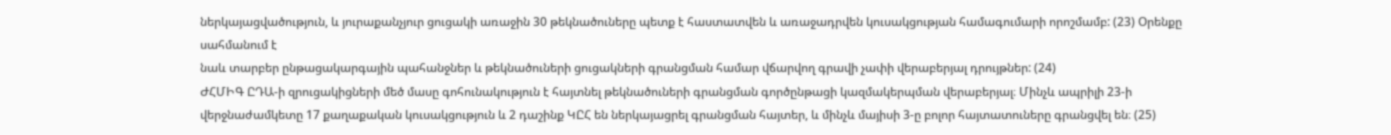ներկայացվածություն, և յուրաքանչյուր ցուցակի առաջին 30 թեկնածուները պետք է հաստատվեն և առաջադրվեն կուսակցության համագումարի որոշմամբ: (23) Օրենքը սահմանում է
նաև տարբեր ընթացակարգային պահանջներ և թեկնածուների ցուցակների գրանցման համար վճարվող գրավի չափի վերաբերյալ դրույթներ: (24)
ԺՀՄԻԳ ԸԴԱ-ի զրուցակիցների մեծ մասը գոհունակություն է հայտնել թեկնածուների գրանցման գործընթացի կազմակերպման վերաբերյալ։ Մինչև ապրիլի 23-ի վերջնաժամկետը 17 քաղաքական կուսակցություն և 2 դաշինք ԿԸՀ են ներկայացրել գրանցման հայտեր, և մինչև մայիսի 3-ը բոլոր հայտատուները գրանցվել են։ (25)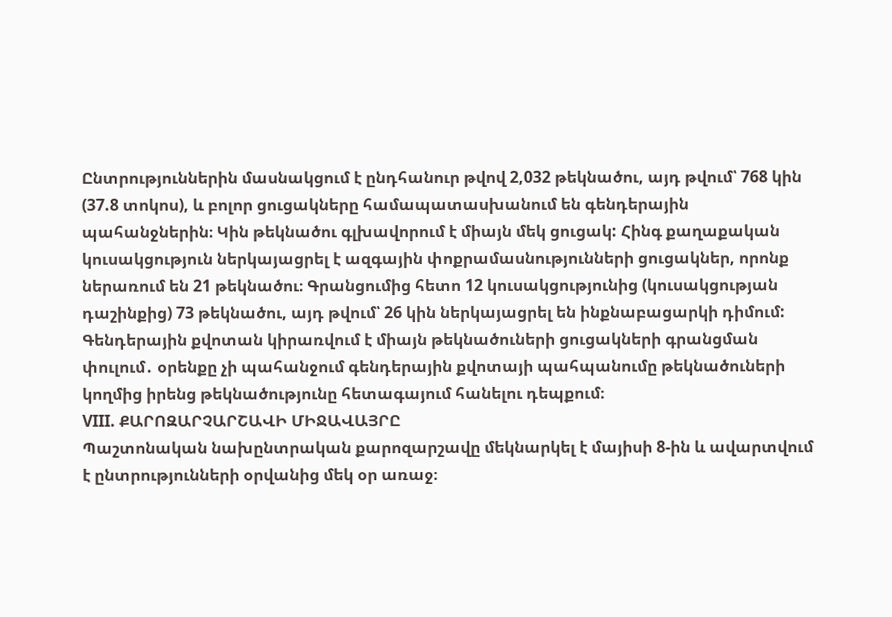Ընտրություններին մասնակցում է ընդհանուր թվով 2,032 թեկնածու, այդ թվում՝ 768 կին (37.8 տոկոս), և բոլոր ցուցակները համապատասխանում են գենդերային պահանջներին։ Կին թեկնածու գլխավորում է միայն մեկ ցուցակ: Հինգ քաղաքական կուսակցություն ներկայացրել է ազգային փոքրամասնությունների ցուցակներ, որոնք ներառում են 21 թեկնածու։ Գրանցումից հետո 12 կուսակցությունից (կուսակցության դաշինքից) 73 թեկնածու, այդ թվում՝ 26 կին ներկայացրել են ինքնաբացարկի դիմում: Գենդերային քվոտան կիրառվում է միայն թեկնածուների ցուցակների գրանցման փուլում․ օրենքը չի պահանջում գենդերային քվոտայի պահպանումը թեկնածուների կողմից իրենց թեկնածությունը հետագայում հանելու դեպքում։
VIII. ՔԱՐՈԶԱՐՉԱՐՇԱՎԻ ՄԻՋԱՎԱՅՐԸ
Պաշտոնական նախընտրական քարոզարշավը մեկնարկել է մայիսի 8-ին և ավարտվում է ընտրությունների օրվանից մեկ օր առաջ։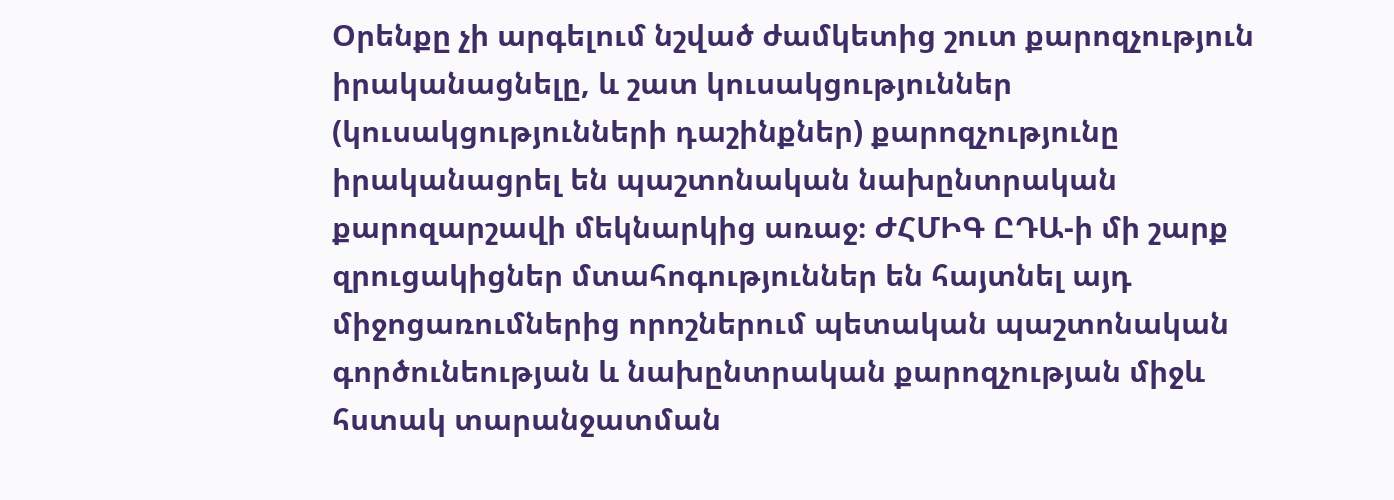Օրենքը չի արգելում նշված ժամկետից շուտ քարոզչություն իրականացնելը, և շատ կուսակցություններ (կուսակցությունների դաշինքներ) քարոզչությունը իրականացրել են պաշտոնական նախընտրական քարոզարշավի մեկնարկից առաջ։ ԺՀՄԻԳ ԸԴԱ-ի մի շարք զրուցակիցներ մտահոգություններ են հայտնել այդ միջոցառումներից որոշներում պետական պաշտոնական գործունեության և նախընտրական քարոզչության միջև հստակ տարանջատման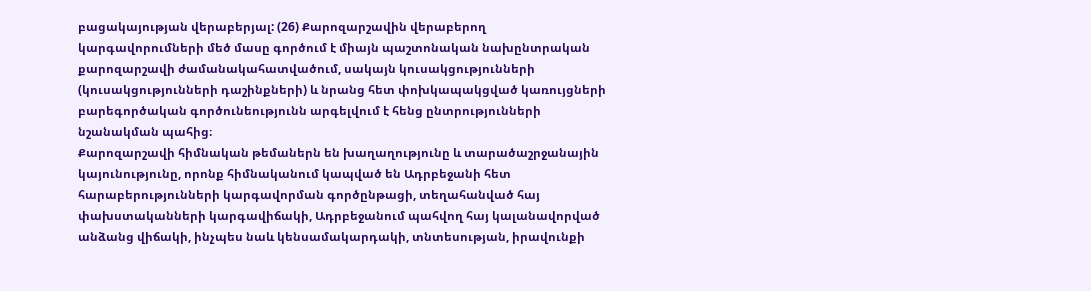բացակայության վերաբերյալ: (26) Քարոզարշավին վերաբերող կարգավորումների մեծ մասը գործում է միայն պաշտոնական նախընտրական քարոզարշավի ժամանակահատվածում, սակայն կուսակցությունների (կուսակցությունների դաշինքների) և նրանց հետ փոխկապակցված կառույցների բարեգործական գործունեությունն արգելվում է հենց ընտրությունների նշանակման պահից։
Քարոզարշավի հիմնական թեմաներն են խաղաղությունը և տարածաշրջանային կայունությունը, որոնք հիմնականում կապված են Ադրբեջանի հետ հարաբերությունների կարգավորման գործընթացի, տեղահանված հայ փախստականների կարգավիճակի, Ադրբեջանում պահվող հայ կալանավորված անձանց վիճակի, ինչպես նաև կենսամակարդակի, տնտեսության, իրավունքի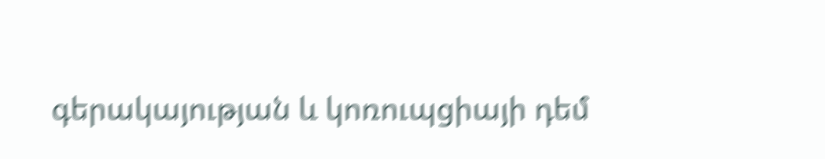գերակայության և կոռուպցիայի դեմ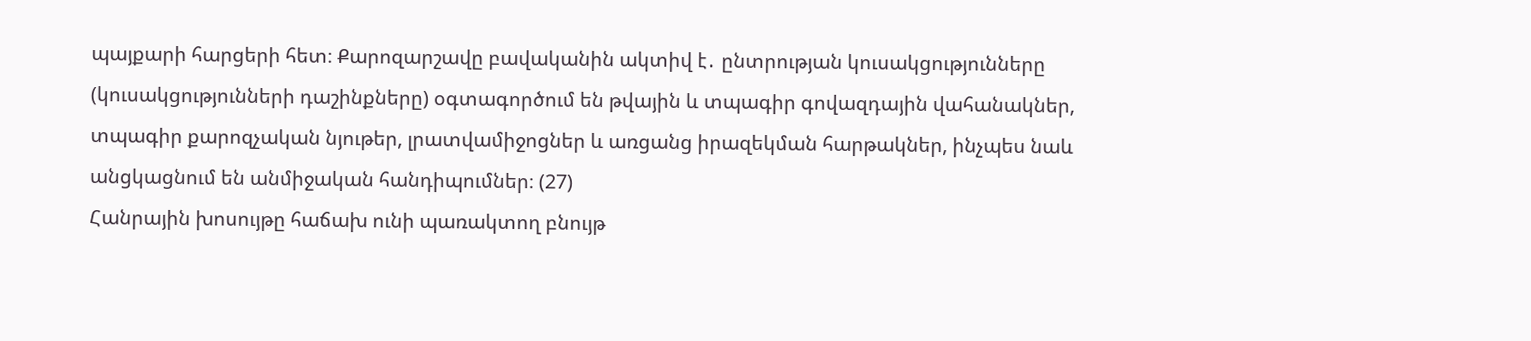պայքարի հարցերի հետ։ Քարոզարշավը բավականին ակտիվ է․ ընտրության կուսակցությունները (կուսակցությունների դաշինքները) օգտագործում են թվային և տպագիր գովազդային վահանակներ, տպագիր քարոզչական նյութեր, լրատվամիջոցներ և առցանց իրազեկման հարթակներ, ինչպես նաև անցկացնում են անմիջական հանդիպումներ։ (27)
Հանրային խոսույթը հաճախ ունի պառակտող բնույթ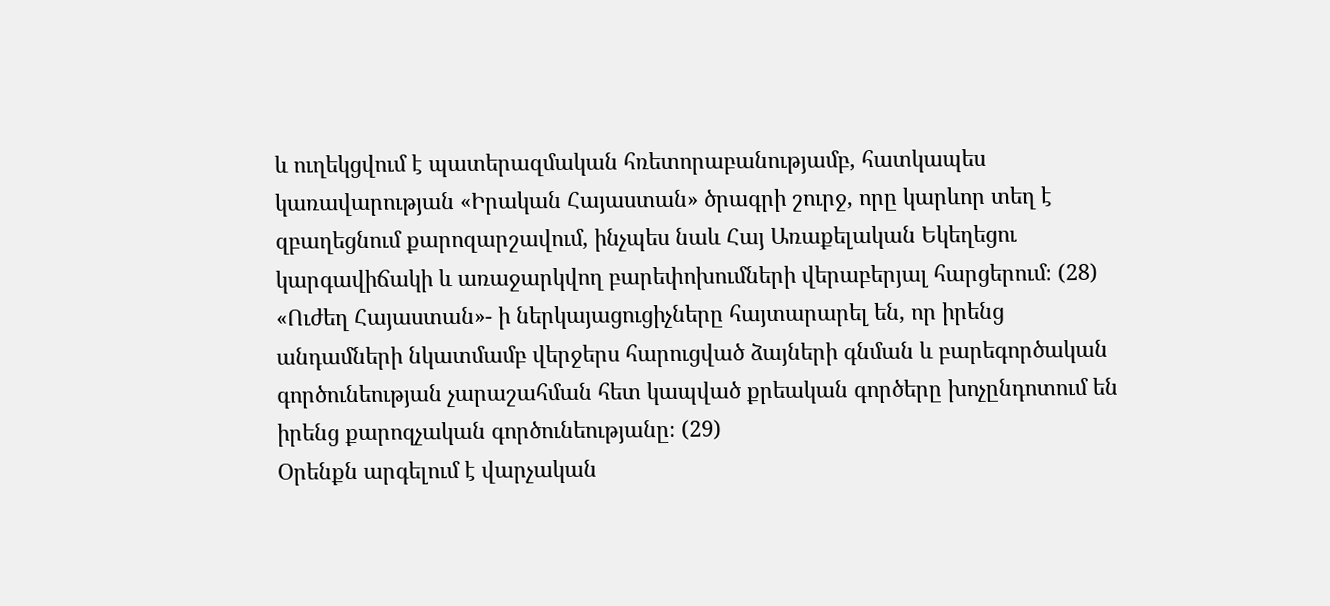և ուղեկցվում է պատերազմական հռետորաբանությամբ, հատկապես կառավարության «Իրական Հայաստան» ծրագրի շուրջ, որը կարևոր տեղ է զբաղեցնում քարոզարշավում, ինչպես նաև Հայ Առաքելական Եկեղեցու կարգավիճակի և առաջարկվող բարեփոխումների վերաբերյալ հարցերում։ (28) «Ուժեղ Հայաստան»- ի ներկայացուցիչները հայտարարել են, որ իրենց անդամների նկատմամբ վերջերս հարուցված ձայների գնման և բարեգործական գործունեության չարաշահման հետ կապված քրեական գործերը խոչընդոտում են իրենց քարոզչական գործունեությանը։ (29)
Օրենքն արգելում է վարչական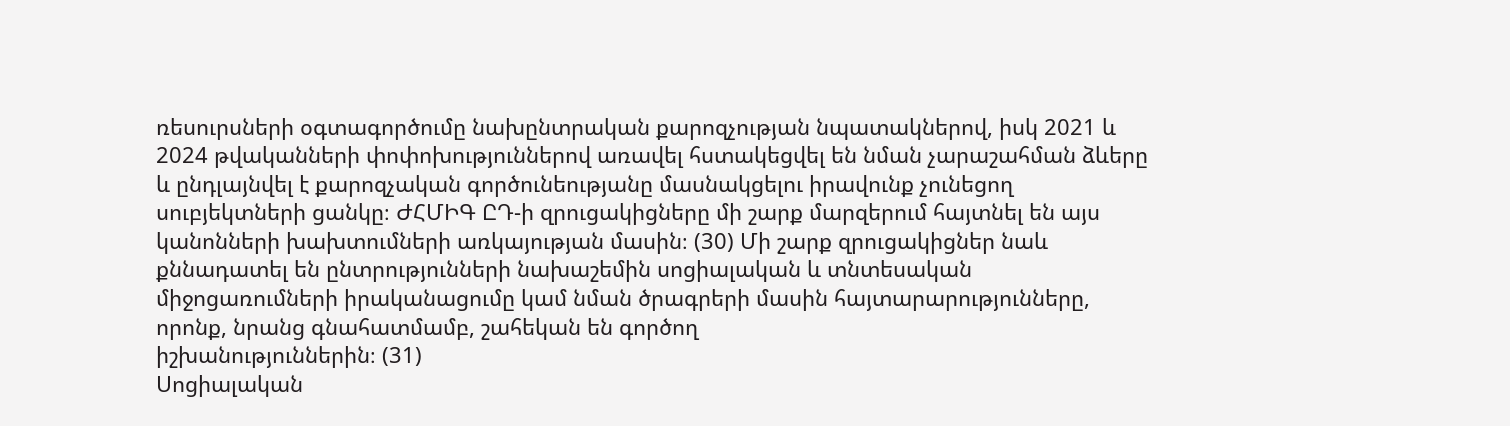ռեսուրսների օգտագործումը նախընտրական քարոզչության նպատակներով, իսկ 2021 և 2024 թվականների փոփոխություններով առավել հստակեցվել են նման չարաշահման ձևերը և ընդլայնվել է քարոզչական գործունեությանը մասնակցելու իրավունք չունեցող սուբյեկտների ցանկը։ ԺՀՄԻԳ ԸԴ-ի զրուցակիցները մի շարք մարզերում հայտնել են այս կանոնների խախտումների առկայության մասին։ (30) Մի շարք զրուցակիցներ նաև քննադատել են ընտրությունների նախաշեմին սոցիալական և տնտեսական միջոցառումների իրականացումը կամ նման ծրագրերի մասին հայտարարությունները, որոնք, նրանց գնահատմամբ, շահեկան են գործող
իշխանություններին։ (31)
Սոցիալական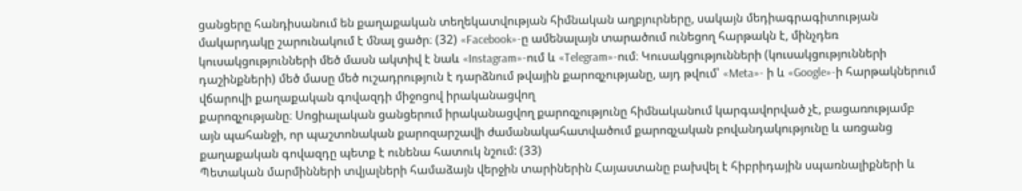ցանցերը հանդիսանում են քաղաքական տեղեկատվության հիմնական աղբյուրները, սակայն մեդիագրագիտության մակարդակը շարունակում է մնալ ցածր։ (32) «Facebook»-ը ամենալայն տարածում ունեցող հարթակն է, մինչդեռ կուսակցությունների մեծ մասն ակտիվ է նաև «Instagram»-ում և «Telegram»-ում։ Կուսակցությունների (կուսակցությունների դաշինքների) մեծ մասը մեծ ուշադրություն է դարձնում թվային քարոզչությանը, այդ թվում՝ «Meta»- ի և «Google»-ի հարթակներում վճարովի քաղաքական գովազդի միջոցով իրականացվող
քարոզչությանը։ Սոցիալական ցանցերում իրականացվող քարոզչությունը հիմնականում կարգավորված չէ, բացառությամբ այն պահանջի, որ պաշտոնական քարոզարշավի ժամանակահատվածում քարոզչական բովանդակությունը և առցանց քաղաքական գովազդը պետք է ունենա հատուկ նշում: (33)
Պետական մարմինների տվյալների համաձայն վերջին տարիներին Հայաստանը բախվել է հիբրիդային սպառնալիքների և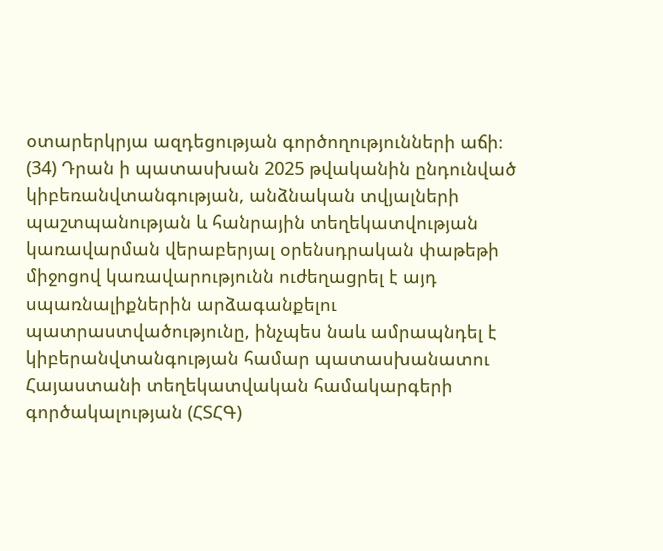օտարերկրյա ազդեցության գործողությունների աճի։ (34) Դրան ի պատասխան 2025 թվականին ընդունված կիբեռանվտանգության, անձնական տվյալների
պաշտպանության և հանրային տեղեկատվության կառավարման վերաբերյալ օրենսդրական փաթեթի միջոցով կառավարությունն ուժեղացրել է այդ սպառնալիքներին արձագանքելու պատրաստվածությունը, ինչպես նաև ամրապնդել է կիբերանվտանգության համար պատասխանատու Հայաստանի տեղեկատվական համակարգերի գործակալության (ՀՏՀԳ)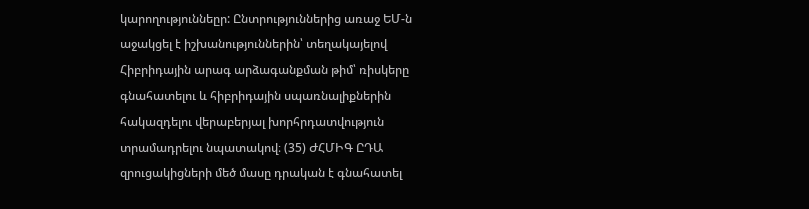կարողություննեըր: Ընտրություններից առաջ ԵՄ-ն աջակցել է իշխանություններին՝ տեղակայելով Հիբրիդային արագ արձագանքման թիմ՝ ռիսկերը գնահատելու և հիբրիդային սպառնալիքներին
հակազդելու վերաբերյալ խորհրդատվություն տրամադրելու նպատակով։ (35) ԺՀՄԻԳ ԸԴԱ զրուցակիցների մեծ մասը դրական է գնահատել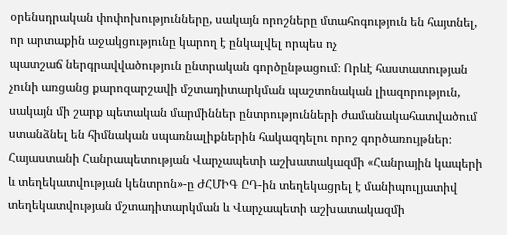օրենսդրական փոփոխությունները, սակայն որոշները մտահոգություն են հայտնել, որ արտաքին աջակցությունը կարող է ընկալվել որպես ոչ
պատշաճ ներգրավվածություն ընտրական գործընթացում։ Որևէ հաստատության չունի առցանց քարոզարշավի մշտադիտարկման պաշտոնական լիազորություն, սակայն մի շարք պետական մարմիններ ընտրությունների ժամանակահատվածում ստանձնել են հիմնական սպառնալիքներին հակազդելու որոշ գործառույթներ։ Հայաստանի Հանրապետության Վարչապետի աշխատակազմի «Հանրային կապերի և տեղեկատվության կենտրոն»-ը ԺՀՄԻԳ ԸԴ-ին տեղեկացրել է մանիպուլյատիվ տեղեկատվության մշտադիտարկման և Վարչապետի աշխատակազմի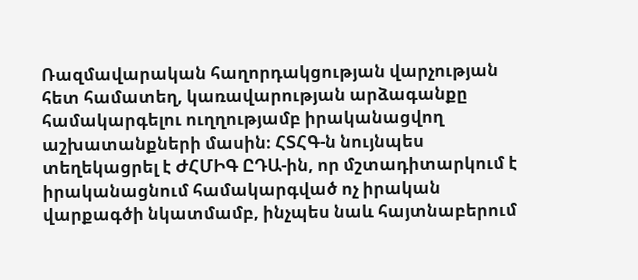Ռազմավարական հաղորդակցության վարչության հետ համատեղ, կառավարության արձագանքը համակարգելու ուղղությամբ իրականացվող աշխատանքների մասին։ ՀՏՀԳ-ն նույնպես տեղեկացրել է ԺՀՄԻԳ ԸԴԱ-ին, որ մշտադիտարկում է իրականացնում համակարգված ոչ իրական վարքագծի նկատմամբ, ինչպես նաև հայտնաբերում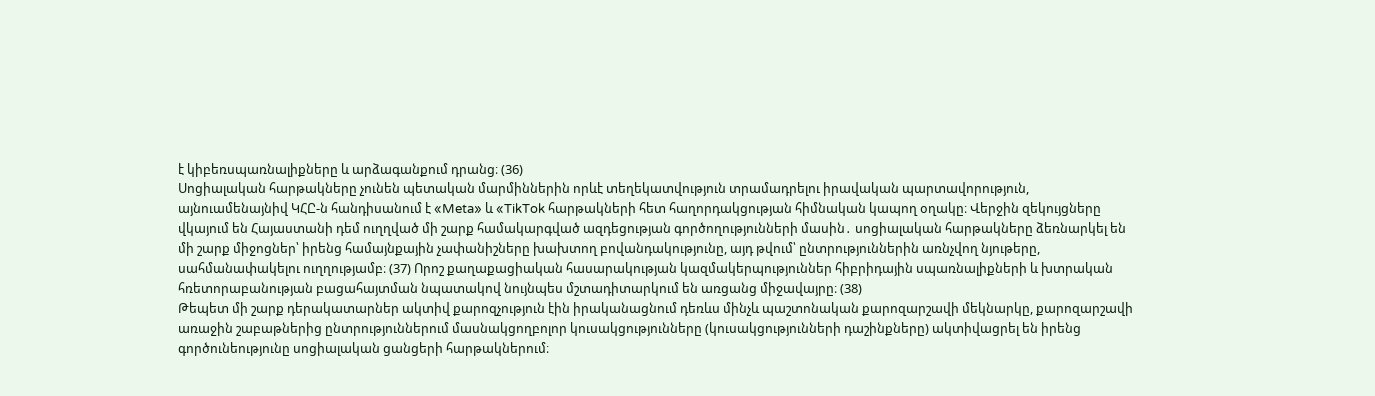է կիբեռսպառնալիքները և արձագանքում դրանց։ (36)
Սոցիալական հարթակները չունեն պետական մարմիններին որևէ տեղեկատվություն տրամադրելու իրավական պարտավորություն,
այնուամենայնիվ ԿՀԸ-ն հանդիսանում է «Meta» և «TikTok հարթակների հետ հաղորդակցության հիմնական կապող օղակը։ Վերջին զեկույցները վկայում են Հայաստանի դեմ ուղղված մի շարք համակարգված ազդեցության գործողությունների մասին․ սոցիալական հարթակները ձեռնարկել են մի շարք միջոցներ՝ իրենց համայնքային չափանիշները խախտող բովանդակությունը, այդ թվում՝ ընտրություններին առնչվող նյութերը, սահմանափակելու ուղղությամբ։ (37) Որոշ քաղաքացիական հասարակության կազմակերպություններ հիբրիդային սպառնալիքների և խտրական հռետորաբանության բացահայտման նպատակով նույնպես մշտադիտարկում են առցանց միջավայրը։ (38)
Թեպետ մի շարք դերակատարներ ակտիվ քարոզչություն էին իրականացնում դեռևս մինչև պաշտոնական քարոզարշավի մեկնարկը, քարոզարշավի առաջին շաբաթներից ընտրություններում մասնակցողբոլոր կուսակցությունները (կուսակցությունների դաշինքները) ակտիվացրել են իրենց գործունեությունը սոցիալական ցանցերի հարթակներում։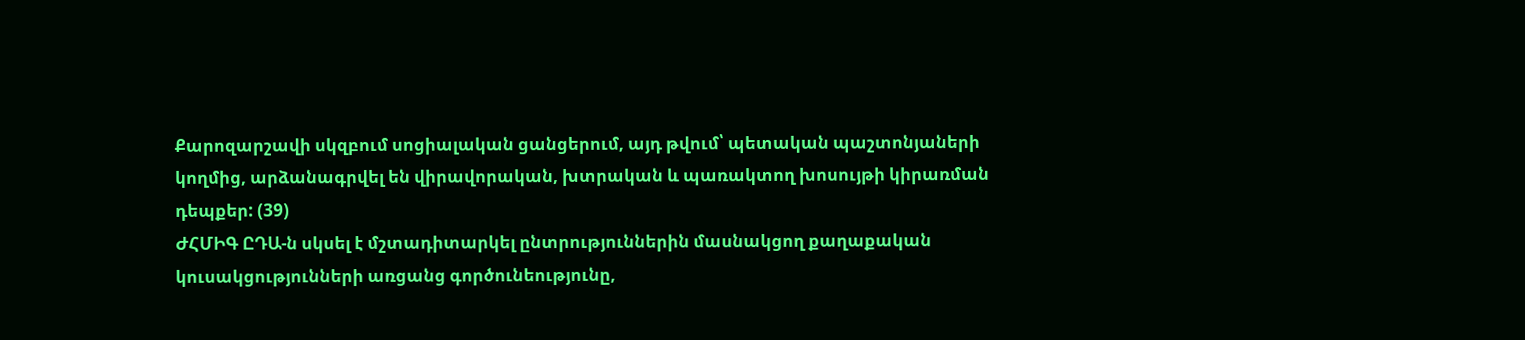Քարոզարշավի սկզբում սոցիալական ցանցերում, այդ թվում՝ պետական պաշտոնյաների կողմից, արձանագրվել են վիրավորական, խտրական և պառակտող խոսույթի կիրառման դեպքեր: (39)
ԺՀՄԻԳ ԸԴԱ-ն սկսել է մշտադիտարկել ընտրություններին մասնակցող քաղաքական կուսակցությունների առցանց գործունեությունը,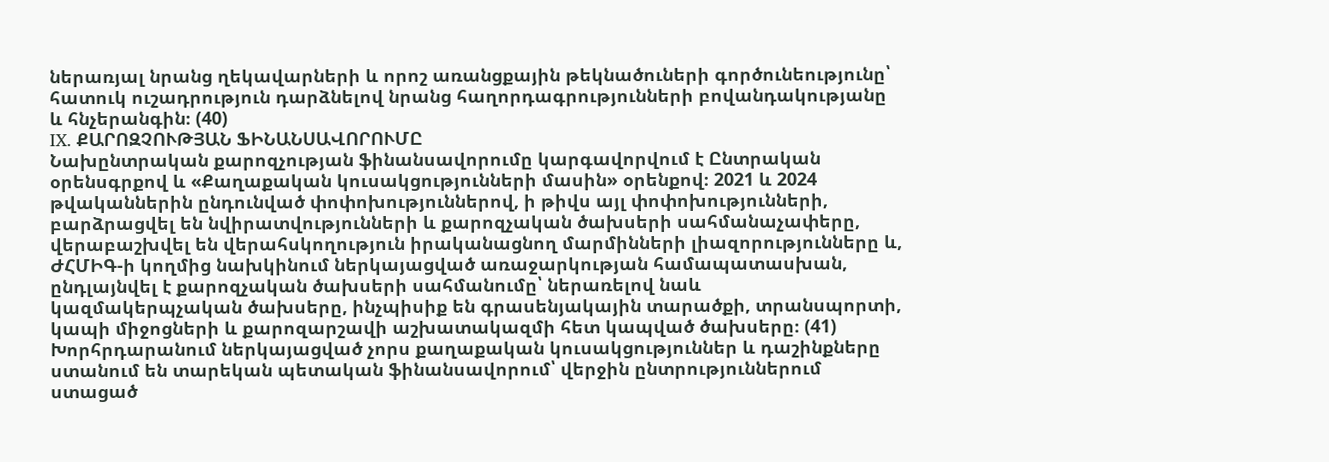ներառյալ նրանց ղեկավարների և որոշ առանցքային թեկնածուների գործունեությունը՝ հատուկ ուշադրություն դարձնելով նրանց հաղորդագրությունների բովանդակությանը և հնչերանգին։ (40)
IX. ՔԱՐՈԶՉՈՒԹՅԱՆ ՖԻՆԱՆՍԱՎՈՐՈՒՄԸ
Նախընտրական քարոզչության ֆինանսավորումը կարգավորվում է Ընտրական օրենսգրքով և «Քաղաքական կուսակցությունների մասին» օրենքով։ 2021 և 2024 թվականներին ընդունված փոփոխություններով, ի թիվս այլ փոփոխությունների, բարձրացվել են նվիրատվությունների և քարոզչական ծախսերի սահմանաչափերը, վերաբաշխվել են վերահսկողություն իրականացնող մարմինների լիազորությունները և, ԺՀՄԻԳ-ի կողմից նախկինում ներկայացված առաջարկության համապատասխան, ընդլայնվել է քարոզչական ծախսերի սահմանումը՝ ներառելով նաև
կազմակերպչական ծախսերը, ինչպիսիք են գրասենյակային տարածքի, տրանսպորտի, կապի միջոցների և քարոզարշավի աշխատակազմի հետ կապված ծախսերը։ (41)
Խորհրդարանում ներկայացված չորս քաղաքական կուսակցություններ և դաշինքները ստանում են տարեկան պետական ֆինանսավորում՝ վերջին ընտրություններում ստացած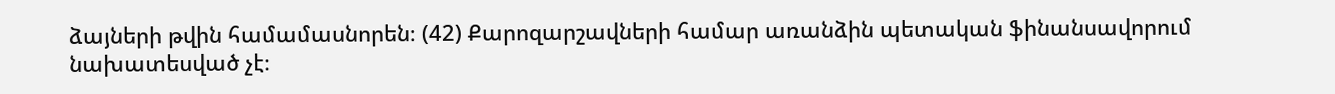ձայների թվին համամասնորեն։ (42) Քարոզարշավների համար առանձին պետական ֆինանսավորում
նախատեսված չէ։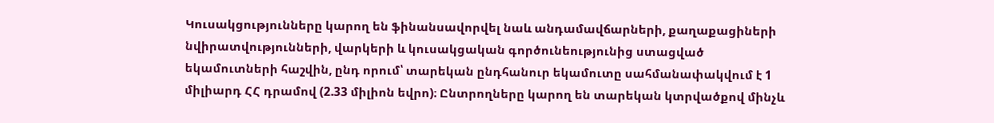Կուսակցությունները կարող են ֆինանսավորվել նաև անդամավճարների, քաղաքացիների նվիրատվությունների, վարկերի և կուսակցական գործունեությունից ստացված եկամուտների հաշվին, ընդ որում՝ տարեկան ընդհանուր եկամուտը սահմանափակվում է 1
միլիարդ ՀՀ դրամով (2.33 միլիոն եվրո)։ Ընտրողները կարող են տարեկան կտրվածքով մինչև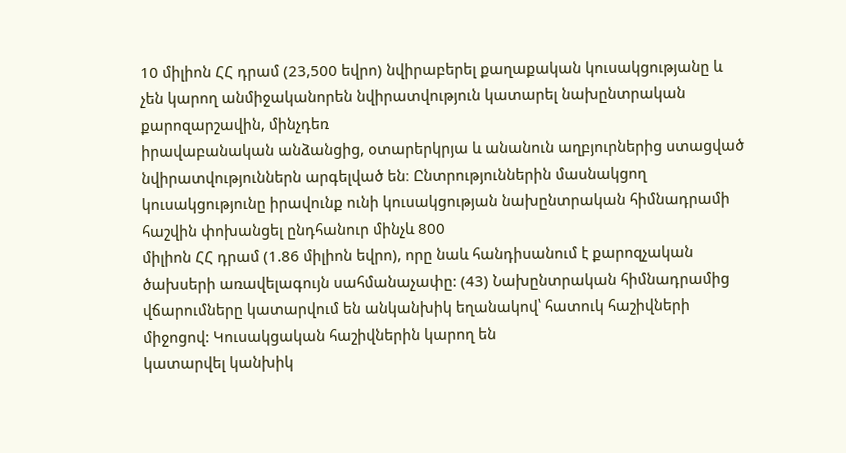10 միլիոն ՀՀ դրամ (23,500 եվրո) նվիրաբերել քաղաքական կուսակցությանը և չեն կարող անմիջականորեն նվիրատվություն կատարել նախընտրական քարոզարշավին, մինչդեռ
իրավաբանական անձանցից, օտարերկրյա և անանուն աղբյուրներից ստացված նվիրատվություններն արգելված են։ Ընտրություններին մասնակցող կուսակցությունը իրավունք ունի կուսակցության նախընտրական հիմնադրամի հաշվին փոխանցել ընդհանուր մինչև 800
միլիոն ՀՀ դրամ (1.86 միլիոն եվրո), որը նաև հանդիսանում է քարոզչական ծախսերի առավելագույն սահմանաչափը: (43) Նախընտրական հիմնադրամից վճարումները կատարվում են անկանխիկ եղանակով՝ հատուկ հաշիվների միջոցով: Կուսակցական հաշիվներին կարող են
կատարվել կանխիկ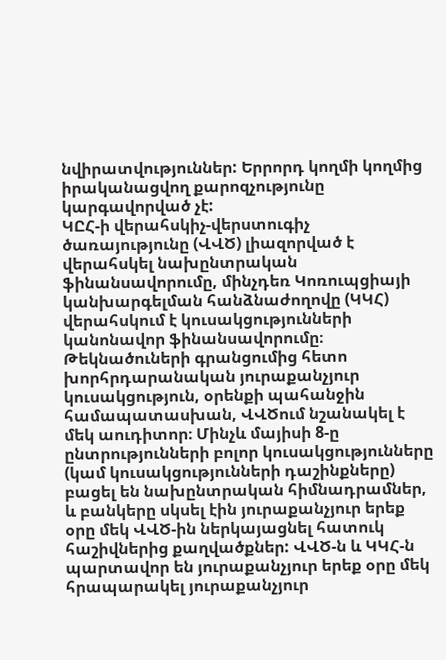նվիրատվություններ: Երրորդ կողմի կողմից իրականացվող քարոզչությունը կարգավորված չէ:
ԿԸՀ-ի վերահսկիչ-վերստուգիչ ծառայությունը (ՎՎԾ) լիազորված է վերահսկել նախընտրական ֆինանսավորումը, մինչդեռ Կոռուպցիայի կանխարգելման հանձնաժողովը (ԿԿՀ) վերահսկում է կուսակցությունների կանոնավոր ֆինանսավորումը։ Թեկնածուների գրանցումից հետո
խորհրդարանական յուրաքանչյուր կուսակցություն, օրենքի պահանջին համապատասխան, ՎՎԾում նշանակել է մեկ աուդիտոր։ Մինչև մայիսի 8-ը ընտրությունների բոլոր կուսակցությունները (կամ կուսակցությունների դաշինքները) բացել են նախընտրական հիմնադրամներ, և բանկերը սկսել էին յուրաքանչյուր երեք օրը մեկ ՎՎԾ-ին ներկայացնել հատուկ հաշիվներից քաղվածքներ: ՎՎԾ-ն և ԿԿՀ-ն պարտավոր են յուրաքանչյուր երեք օրը մեկ հրապարակել յուրաքանչյուր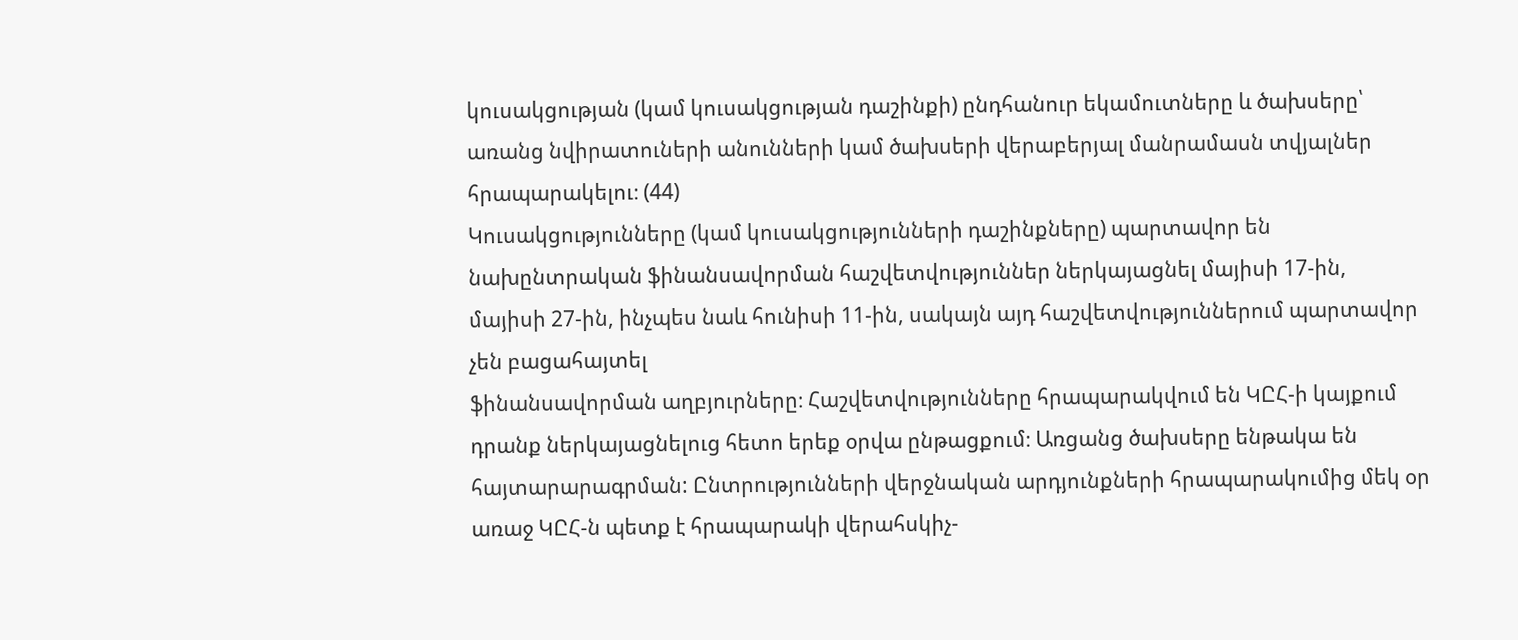կուսակցության (կամ կուսակցության դաշինքի) ընդհանուր եկամուտները և ծախսերը՝ առանց նվիրատուների անունների կամ ծախսերի վերաբերյալ մանրամասն տվյալներ հրապարակելու։ (44)
Կուսակցությունները (կամ կուսակցությունների դաշինքները) պարտավոր են նախընտրական ֆինանսավորման հաշվետվություններ ներկայացնել մայիսի 17-ին, մայիսի 27-ին, ինչպես նաև հունիսի 11-ին, սակայն այդ հաշվետվություններում պարտավոր չեն բացահայտել
ֆինանսավորման աղբյուրները։ Հաշվետվությունները հրապարակվում են ԿԸՀ-ի կայքում դրանք ներկայացնելուց հետո երեք օրվա ընթացքում։ Առցանց ծախսերը ենթակա են հայտարարագրման: Ընտրությունների վերջնական արդյունքների հրապարակումից մեկ օր առաջ ԿԸՀ-ն պետք է հրապարակի վերահսկիչ-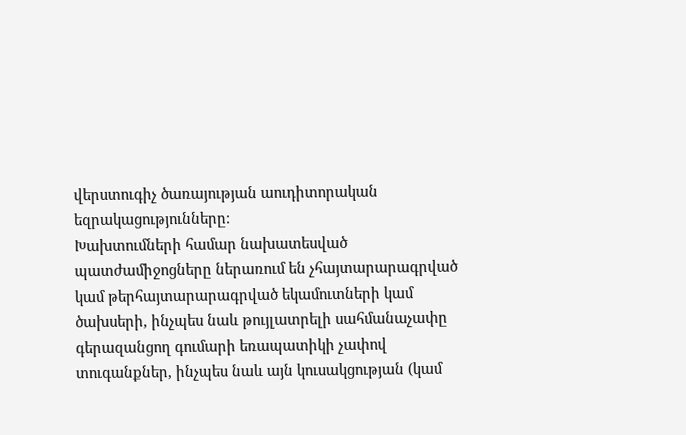վերստուգիչ ծառայության աուդիտորական եզրակացությունները։
Խախտումների համար նախատեսված պատժամիջոցները ներառում են չհայտարարագրված կամ թերհայտարարագրված եկամուտների կամ ծախսերի, ինչպես նաև թույլատրելի սահմանաչափը գերազանցող գումարի եռապատիկի չափով տուգանքներ, ինչպես նաև այն կուսակցության (կամ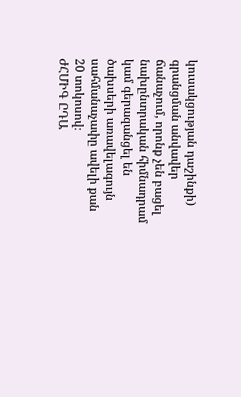կուսակցության դաշինքի) գրանցման անվավեր ճանաչում, որոնք չեն բացել նախընտրական հիմնադրամ կամ գերազանցել են ծախսերի առավելագույն սահմանաչափը ավելի քան 20 տոկոսով։
ԺՀՄԻԳ ԸԴԱ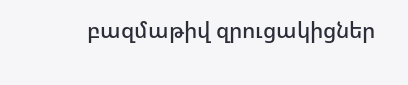բազմաթիվ զրուցակիցներ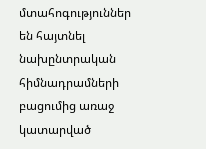մտահոգություններ են հայտնել նախընտրական հիմնադրամների բացումից առաջ կատարված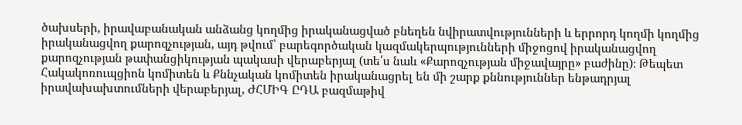ծախսերի, իրավաբանական անձանց կողմից իրականացված բնեղեն նվիրատվությունների և երրորդ կողմի կողմից իրականացվող քարոզչության, այդ թվում՝ բարեգործական կազմակերպությունների միջոցով իրականացվող քարոզչության թափանցիկության պակասի վերաբերյալ (տե՛ս նաև «Քարոզչության միջավայրը» բաժինը)։ Թեպետ Հակակոռուպցիոն կոմիտեն և Քննչական կոմիտեն իրականացրել են մի շարք քննություններ ենթադրյալ իրավախախտումների վերաբերյալ, ԺՀՄԻԳ ԸԴԱ բազմաթիվ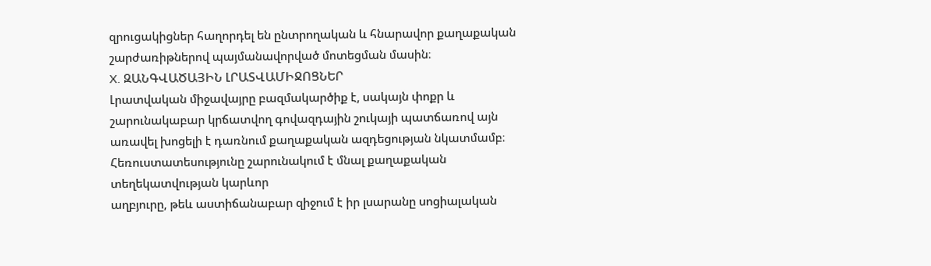զրուցակիցներ հաղորդել են ընտրողական և հնարավոր քաղաքական շարժառիթներով պայմանավորված մոտեցման մասին։
X. ԶԱՆԳՎԱԾԱՅԻՆ ԼՐԱՏՎԱՄԻՋՈՑՆԵՐ
Լրատվական միջավայրը բազմակարծիք է, սակայն փոքր և շարունակաբար կրճատվող գովազդային շուկայի պատճառով այն առավել խոցելի է դառնում քաղաքական ազդեցության նկատմամբ։ Հեռուստատեսությունը շարունակում է մնալ քաղաքական տեղեկատվության կարևոր
աղբյուրը, թեև աստիճանաբար զիջում է իր լսարանը սոցիալական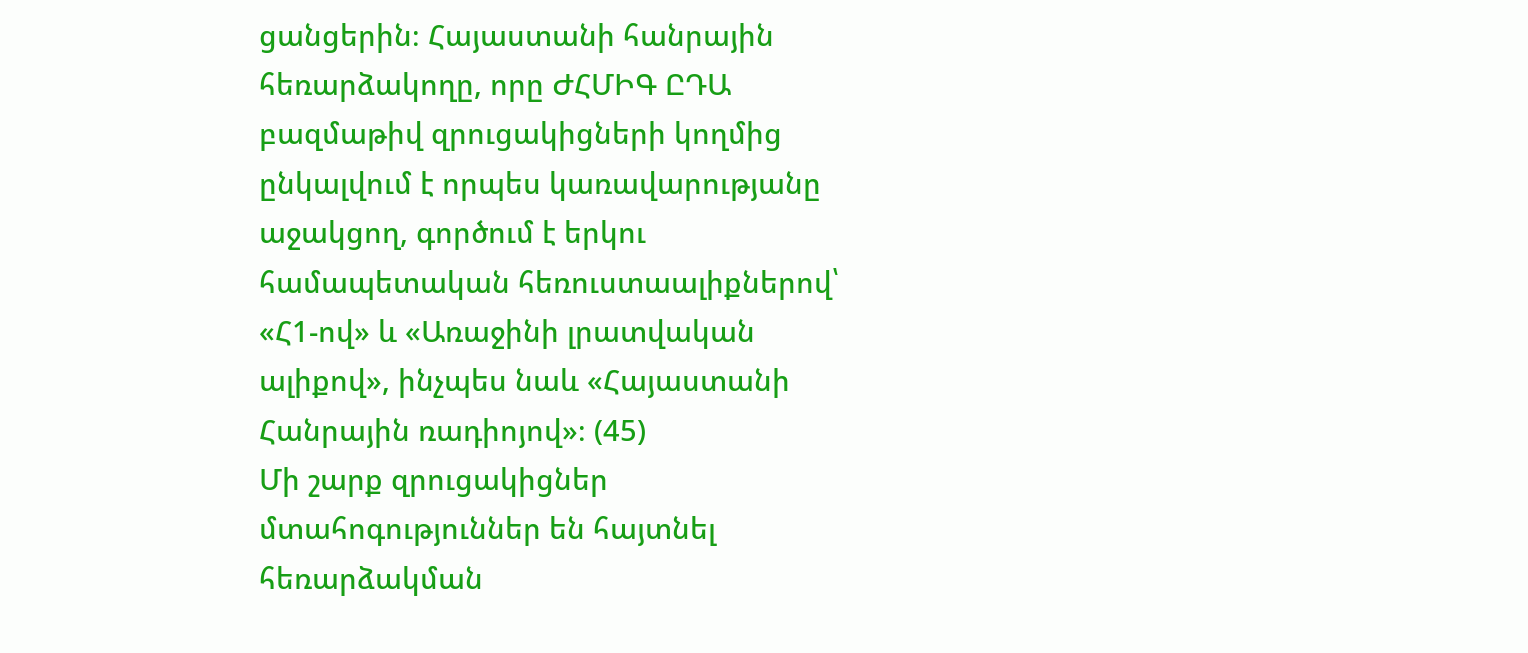ցանցերին։ Հայաստանի հանրային հեռարձակողը, որը ԺՀՄԻԳ ԸԴԱ բազմաթիվ զրուցակիցների կողմից ընկալվում է որպես կառավարությանը աջակցող, գործում է երկու համապետական հեռուստաալիքներով՝ «Հ1-ով» և «Առաջինի լրատվական ալիքով», ինչպես նաև «Հայաստանի Հանրային ռադիոյով»։ (45)
Մի շարք զրուցակիցներ մտահոգություններ են հայտնել հեռարձակման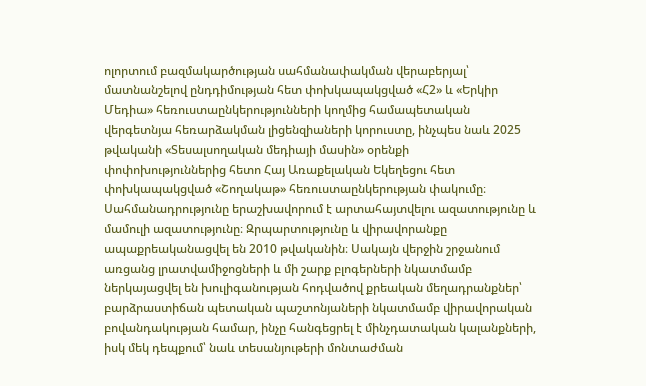ոլորտում բազմակարծության սահմանափակման վերաբերյալ՝ մատնանշելով ընդդիմության հետ փոխկապակցված «Հ2» և «Երկիր Մեդիա» հեռուստաընկերությունների կողմից համապետական վերգետնյա հեռարձակման լիցենզիաների կորուստը, ինչպես նաև 2025 թվականի «Տեսալսողական մեդիայի մասին» օրենքի
փոփոխություններից հետո Հայ Առաքելական Եկեղեցու հետ փոխկապակցված «Շողակաթ» հեռուստաընկերության փակումը։
Սահմանադրությունը երաշխավորում է արտահայտվելու ազատությունը և մամուլի ազատությունը։ Զրպարտությունը և վիրավորանքը ապաքրեականացվել են 2010 թվականին։ Սակայն վերջին շրջանում առցանց լրատվամիջոցների և մի շարք բլոգերների նկատմամբ
ներկայացվել են խուլիգանության հոդվածով քրեական մեղադրանքներ՝ բարձրաստիճան պետական պաշտոնյաների նկատմամբ վիրավորական բովանդակության համար, ինչը հանգեցրել է մինչդատական կալանքների, իսկ մեկ դեպքում՝ նաև տեսանյութերի մոնտաժման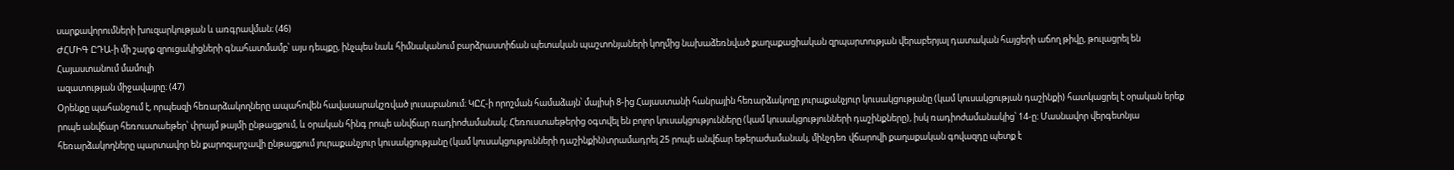սարքավորումների խուզարկության և առգրավման։ (46)
ԺՀՄԻԳ ԸԴԱ-ի մի շարք զրուցակիցների գնահատմամբ՝ այս դեպքը, ինչպես նաև հիմնականում բարձրաստիճան պետական պաշտոնյաների կողմից նախաձեռնված քաղաքացիական զրպարտության վերաբերյալ դատական հայցերի աճող թիվը, թուլացրել են Հայաստանում մամուլի
ազատության միջավայրը։ (47)
Օրենքը պահանջում է, որպեսզի հեռարձակողները ապահովեն հավասարակշռված լուսաբանում։ ԿԸՀ-ի որոշման համաձայն՝ մայիսի 8-ից Հայաստանի հանրային հեռարձակողը յուրաքանչյուր կուսակցությանը (կամ կուսակցության դաշինքի) հատկացրել է օրական երեք րոպե անվճար հեռուստաեթեր՝ փրայմ թայմի ընթացքում, և օրական հինգ րոպե անվճար ռադիոժամանակ։ Հեռուստաեթերից օգտվել են բոլոր կուսակցությունները (կամ կուսակցությունների դաշինքները), իսկ ռադիոժամանակից՝ 14-ը։ Մասնավոր վերգետնյա հեռարձակողները պարտավոր են քարոզարշավի ընթացքում յուրաքանչյուր կուսակցությանը (կամ կուսակցությունների դաշինքին)տրամադրել 25 րոպե անվճար եթերաժամանակ, մինչդեռ վճարովի քաղաքական գովազդը պետք է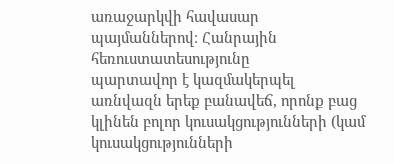առաջարկվի հավասար պայմաններով։ Հանրային հեռուստատեսությունը
պարտավոր է կազմակերպել առնվազն երեք բանավեճ, որոնք բաց կլինեն բոլոր կուսակցությունների (կամ կուսակցությունների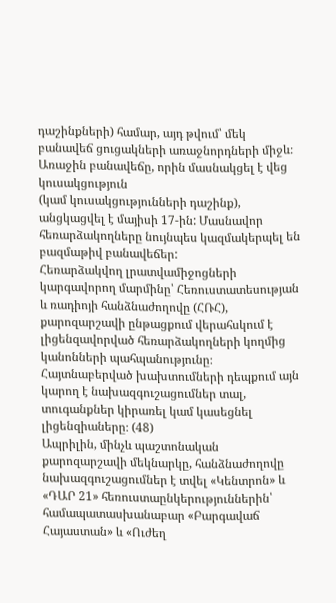դաշինքների) համար, այդ թվում՝ մեկ բանավեճ ցուցակների առաջնորդների միջև։ Առաջին բանավեճը, որին մասնակցել է վեց կուսակցություն
(կամ կուսակցությունների դաշինք), անցկացվել է մայիսի 17-ին: Մասնավոր հեռարձակողները նույնպես կազմակերպել են բազմաթիվ բանավեճեր:
Հեռարձակվող լրատվամիջոցների կարգավորող մարմինը՝ Հեռուստատեսության և ռադիոյի հանձնաժողովը (ՀՌՀ), քարոզարշավի ընթացքում վերահսկում է լիցենզավորված հեռարձակողների կողմից կանոնների պահպանությունը։ Հայտնաբերված խախտումների դեպքում այն կարող է նախազգուշացումներ տալ, տուգանքներ կիրառել կամ կասեցնել լիցենզիաները։ (48)
Ապրիլին, մինչև պաշտոնական քարոզարշավի մեկնարկը, հանձնաժողովը նախազգուշացումներ է տվել «Կենտրոն» և «ԴԱՐ 21» հեռուստաընկերություններին՝ համապատասխանաբար «Բարգավաճ Հայաստան» և «Ուժեղ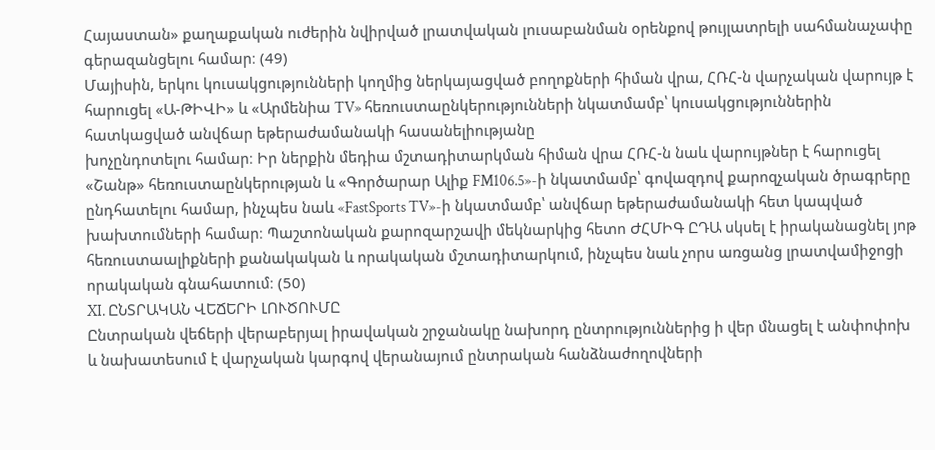Հայաստան» քաղաքական ուժերին նվիրված լրատվական լուսաբանման օրենքով թույլատրելի սահմանաչափը գերազանցելու համար։ (49)
Մայիսին, երկու կուսակցությունների կողմից ներկայացված բողոքների հիման վրա, ՀՌՀ-ն վարչական վարույթ է հարուցել «Ա-ԹԻՎԻ» և «Արմենիա TV» հեռուստաընկերությունների նկատմամբ՝ կուսակցություններին հատկացված անվճար եթերաժամանակի հասանելիությանը
խոչընդոտելու համար։ Իր ներքին մեդիա մշտադիտարկման հիման վրա ՀՌՀ-ն նաև վարույթներ է հարուցել «Շանթ» հեռուստաընկերության և «Գործարար Ալիք FM106.5»-ի նկատմամբ՝ գովազդով քարոզչական ծրագրերը ընդհատելու համար, ինչպես նաև «FastSports TV»-ի նկատմամբ՝ անվճար եթերաժամանակի հետ կապված խախտումների համար։ Պաշտոնական քարոզարշավի մեկնարկից հետո ԺՀՄԻԳ ԸԴԱ սկսել է իրականացնել յոթ հեռուստաալիքների քանակական և որակական մշտադիտարկում, ինչպես նաև չորս առցանց լրատվամիջոցի որակական գնահատում։ (50)
XI. ԸՆՏՐԱԿԱՆ ՎԵՃԵՐԻ ԼՈՒԾՈՒՄԸ
Ընտրական վեճերի վերաբերյալ իրավական շրջանակը նախորդ ընտրություններից ի վեր մնացել է անփոփոխ և նախատեսում է վարչական կարգով վերանայում ընտրական հանձնաժողովների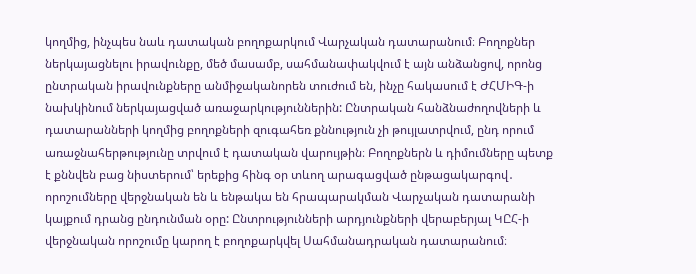կողմից, ինչպես նաև դատական բողոքարկում Վարչական դատարանում։ Բողոքներ
ներկայացնելու իրավունքը, մեծ մասամբ, սահմանափակվում է այն անձանցով, որոնց ընտրական իրավունքները անմիջականորեն տուժում են, ինչը հակասում է ԺՀՄԻԳ-ի նախկինում ներկայացված առաջարկություններին: Ընտրական հանձնաժողովների և դատարանների կողմից բողոքների զուգահեռ քննություն չի թույլատրվում, ընդ որում առաջնահերթությունը տրվում է դատական վարույթին։ Բողոքներն և դիմումները պետք է քննվեն բաց նիստերում՝ երեքից հինգ օր տևող արագացված ընթացակարգով․ որոշումները վերջնական են և ենթակա են հրապարակման Վարչական դատարանի կայքում դրանց ընդունման օրը: Ընտրությունների արդյունքների վերաբերյալ ԿԸՀ-ի վերջնական որոշումը կարող է բողոքարկվել Սահմանադրական դատարանում։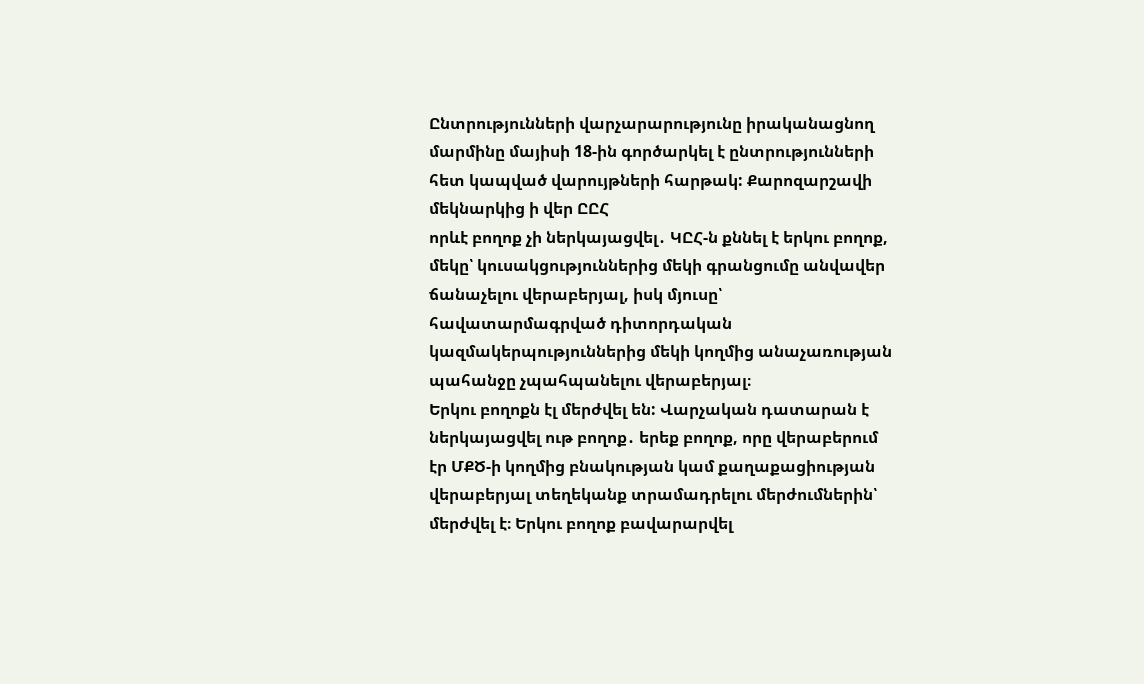Ընտրությունների վարչարարությունը իրականացնող մարմինը մայիսի 18-ին գործարկել է ընտրությունների հետ կապված վարույթների հարթակ: Քարոզարշավի մեկնարկից ի վեր ԸԸՀ
որևէ բողոք չի ներկայացվել․ ԿԸՀ-ն քննել է երկու բողոք, մեկը՝ կուսակցություններից մեկի գրանցումը անվավեր ճանաչելու վերաբերյալ, իսկ մյուսը՝ հավատարմագրված դիտորդական կազմակերպություններից մեկի կողմից անաչառության պահանջը չպահպանելու վերաբերյալ։
Երկու բողոքն էլ մերժվել են: Վարչական դատարան է ներկայացվել ութ բողոք․ երեք բողոք, որը վերաբերում էր ՄՔԾ-ի կողմից բնակության կամ քաղաքացիության վերաբերյալ տեղեկանք տրամադրելու մերժումներին՝ մերժվել է։ Երկու բողոք բավարարվել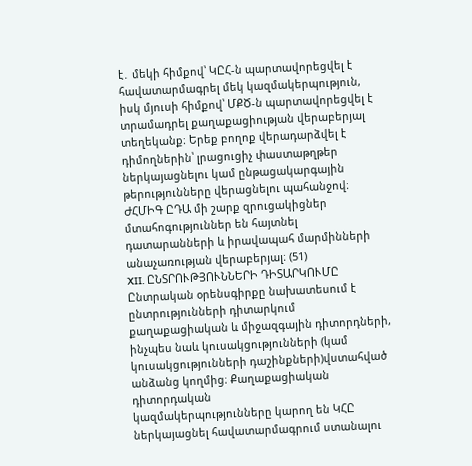է․ մեկի հիմքով՝ ԿԸՀ-ն պարտավորեցվել է հավատարմագրել մեկ կազմակերպություն, իսկ մյուսի հիմքով՝ ՄՔԾ-ն պարտավորեցվել է տրամադրել քաղաքացիության վերաբերյալ տեղեկանք։ Երեք բողոք վերադարձվել է դիմողներին՝ լրացուցիչ փաստաթղթեր ներկայացնելու կամ ընթացակարգային
թերությունները վերացնելու պահանջով։ ԺՀՄԻԳ ԸԴԱ մի շարք զրուցակիցներ մտահոգություններ են հայտնել դատարանների և իրավապահ մարմինների անաչառության վերաբերյալ։ (51)
XII. ԸՆՏՐՈՒԹՅՈՒՆՆԵՐԻ ԴԻՏԱՐԿՈՒՄԸ
Ընտրական օրենսգիրքը նախատեսում է ընտրությունների դիտարկում քաղաքացիական և միջազգային դիտորդների, ինչպես նաև կուսակցությունների (կամ կուսակցությունների դաշինքների)վստահված անձանց կողմից։ Քաղաքացիական դիտորդական
կազմակերպությունները կարող են ԿՀԸ ներկայացնել հավատարմագրում ստանալու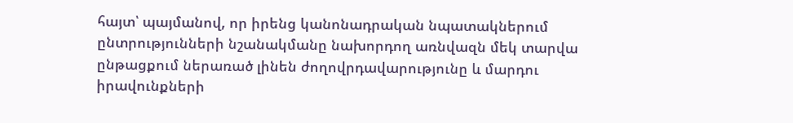հայտ՝ պայմանով, որ իրենց կանոնադրական նպատակներում ընտրությունների նշանակմանը նախորդող առնվազն մեկ տարվա ընթացքում ներառած լինեն ժողովրդավարությունը և մարդու իրավունքների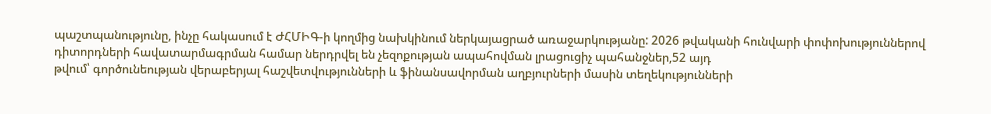պաշտպանությունը, ինչը հակասում է ԺՀՄԻԳ-ի կողմից նախկինում ներկայացրած առաջարկությանը: 2026 թվականի հունվարի փոփոխություններով դիտորդների հավատարմագրման համար ներդրվել են չեզոքության ապահովման լրացուցիչ պահանջներ,52 այդ
թվում՝ գործունեության վերաբերյալ հաշվետվությունների և ֆինանսավորման աղբյուրների մասին տեղեկությունների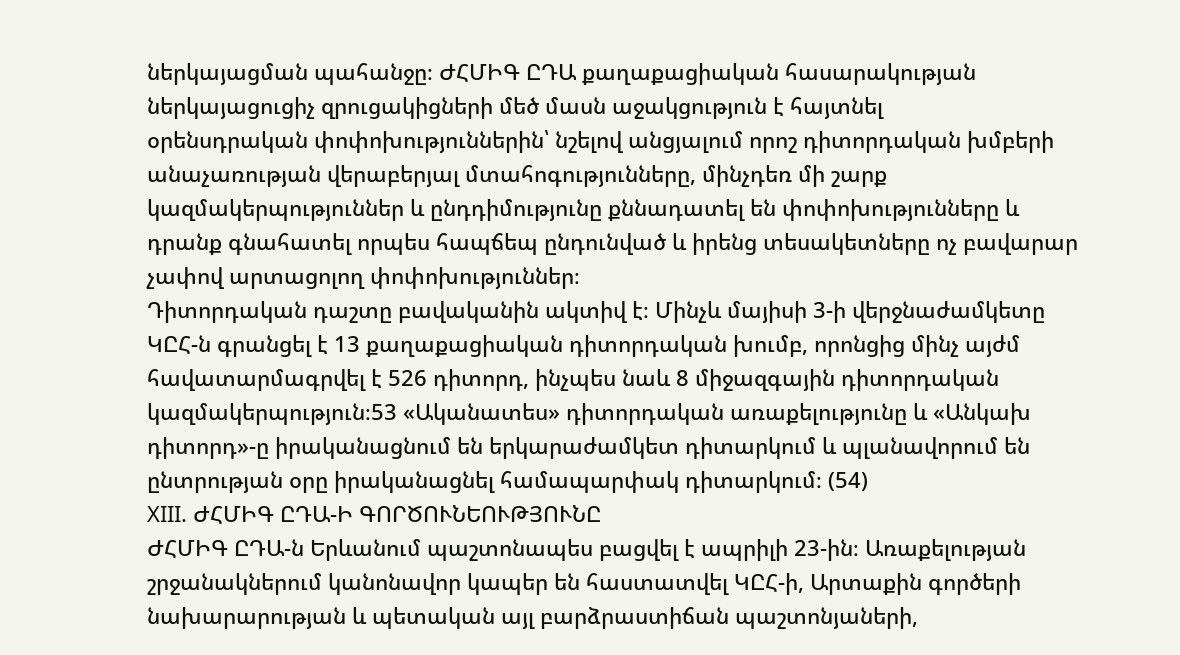ներկայացման պահանջը։ ԺՀՄԻԳ ԸԴԱ քաղաքացիական հասարակության ներկայացուցիչ զրուցակիցների մեծ մասն աջակցություն է հայտնել
օրենսդրական փոփոխություններին՝ նշելով անցյալում որոշ դիտորդական խմբերի անաչառության վերաբերյալ մտահոգությունները, մինչդեռ մի շարք կազմակերպություններ և ընդդիմությունը քննադատել են փոփոխությունները և դրանք գնահատել որպես հապճեպ ընդունված և իրենց տեսակետները ոչ բավարար չափով արտացոլող փոփոխություններ։
Դիտորդական դաշտը բավականին ակտիվ է։ Մինչև մայիսի 3-ի վերջնաժամկետը ԿԸՀ-ն գրանցել է 13 քաղաքացիական դիտորդական խումբ, որոնցից մինչ այժմ հավատարմագրվել է 526 դիտորդ, ինչպես նաև 8 միջազգային դիտորդական կազմակերպություն։53 «Ականատես» դիտորդական առաքելությունը և «Անկախ դիտորդ»-ը իրականացնում են երկարաժամկետ դիտարկում և պլանավորում են ընտրության օրը իրականացնել համապարփակ դիտարկում։ (54)
XIII. ԺՀՄԻԳ ԸԴԱ-Ի ԳՈՐԾՈՒՆԵՈՒԹՅՈՒՆԸ
ԺՀՄԻԳ ԸԴԱ-ն Երևանում պաշտոնապես բացվել է ապրիլի 23-ին։ Առաքելության շրջանակներում կանոնավոր կապեր են հաստատվել ԿԸՀ-ի, Արտաքին գործերի նախարարության և պետական այլ բարձրաստիճան պաշտոնյաների,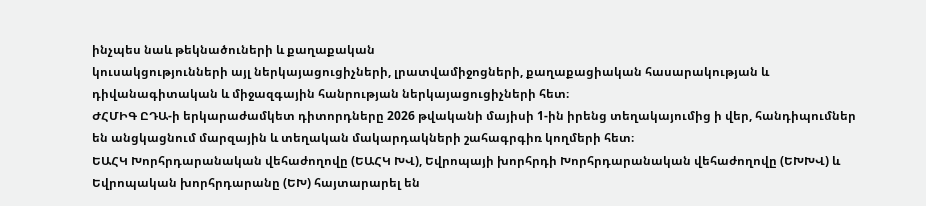ինչպես նաև թեկնածուների և քաղաքական
կուսակցությունների այլ ներկայացուցիչների, լրատվամիջոցների, քաղաքացիական հասարակության և դիվանագիտական և միջազգային հանրության ներկայացուցիչների հետ։
ԺՀՄԻԳ ԸԴԱ-ի երկարաժամկետ դիտորդները 2026 թվականի մայիսի 1-ին իրենց տեղակայումից ի վեր, հանդիպումներ են անցկացնում մարզային և տեղական մակարդակների շահագրգիռ կողմերի հետ։
ԵԱՀԿ Խորհրդարանական վեհաժողովը (ԵԱՀԿ ԽՎ), Եվրոպայի խորհրդի Խորհրդարանական վեհաժողովը (ԵԽԽՎ) և Եվրոպական խորհրդարանը (ԵԽ) հայտարարել են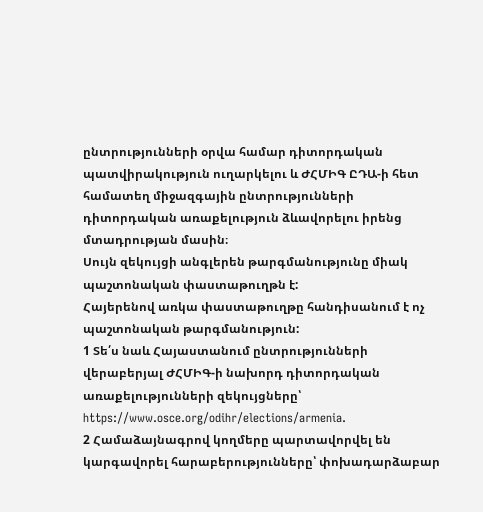ընտրությունների օրվա համար դիտորդական պատվիրակություն ուղարկելու և ԺՀՄԻԳ ԸԴԱ-ի հետ համատեղ միջազգային ընտրությունների դիտորդական առաքելություն ձևավորելու իրենց մտադրության մասին։
Սույն զեկույցի անգլերեն թարգմանությունը միակ պաշտոնական փաստաթուղթն է:
Հայերենով առկա փաստաթուղթը հանդիսանում է ոչ պաշտոնական թարգմանություն:
1 Տե՛ս նաև Հայաստանում ընտրությունների վերաբերյալ ԺՀՄԻԳ-ի նախորդ դիտորդական առաքելությունների զեկույցները՝ https://www.osce.org/odihr/elections/armenia.
2 Համաձայնագրով կողմերը պարտավորվել են կարգավորել հարաբերությունները՝ փոխադարձաբար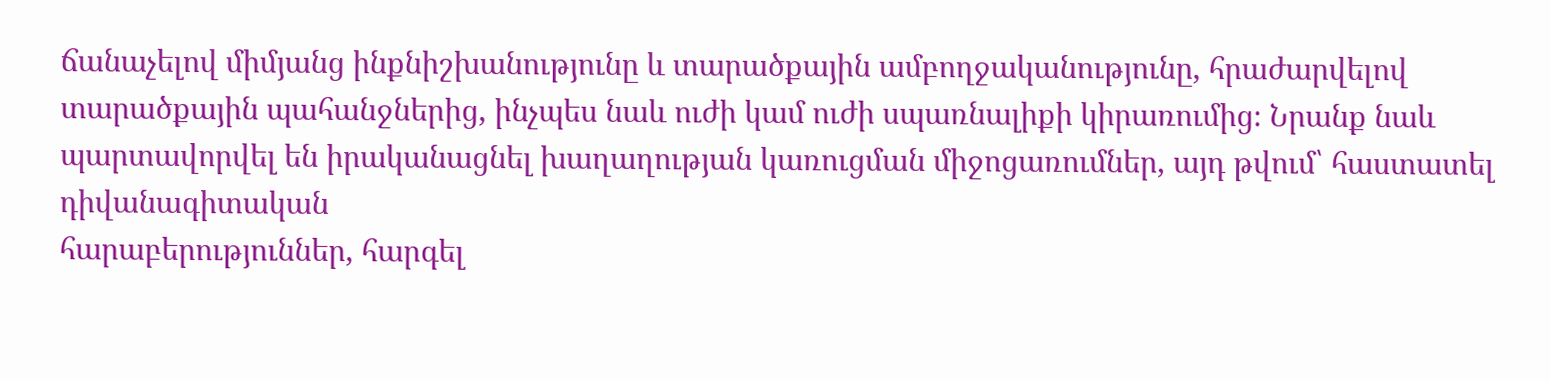ճանաչելով միմյանց ինքնիշխանությունը և տարածքային ամբողջականությունը, հրաժարվելով տարածքային պահանջներից, ինչպես նաև ուժի կամ ուժի սպառնալիքի կիրառումից։ Նրանք նաև պարտավորվել են իրականացնել խաղաղության կառուցման միջոցառումներ, այդ թվում՝ հաստատել դիվանագիտական
հարաբերություններ, հարգել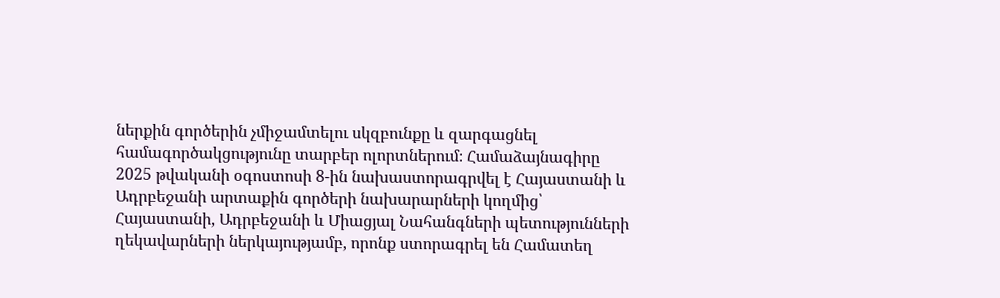ներքին գործերին չմիջամտելու սկզբունքը և զարգացնել համագործակցությունը տարբեր ոլորտներում։ Համաձայնագիրը 2025 թվականի օգոստոսի 8-ին նախաստորագրվել է Հայաստանի և Ադրբեջանի արտաքին գործերի նախարարների կողմից՝ Հայաստանի, Ադրբեջանի և Միացյալ Նահանգների պետությունների ղեկավարների ներկայությամբ, որոնք ստորագրել են Համատեղ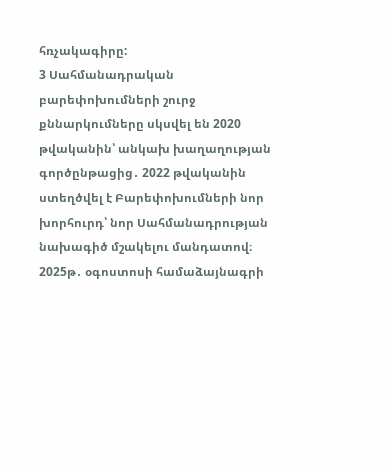հռչակագիրը:
3 Սահմանադրական բարեփոխումների շուրջ քննարկումները սկսվել են 2020 թվականին՝ անկախ խաղաղության գործընթացից․ 2022 թվականին ստեղծվել է Բարեփոխումների նոր խորհուրդ՝ նոր Սահմանադրության նախագիծ մշակելու մանդատով։ 2025թ․ օգոստոսի համաձայնագրի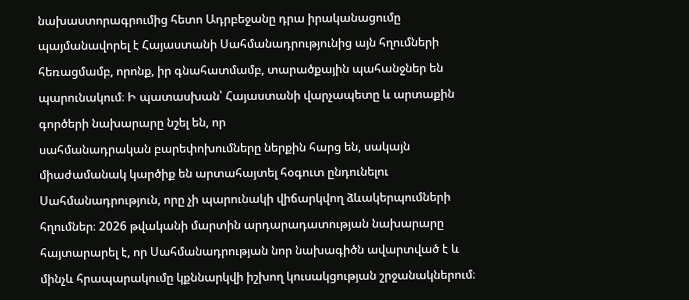նախաստորագրումից հետո Ադրբեջանը դրա իրականացումը պայմանավորել է Հայաստանի Սահմանադրությունից այն հղումների հեռացմամբ, որոնք, իր գնահատմամբ, տարածքային պահանջներ են պարունակում։ Ի պատասխան՝ Հայաստանի վարչապետը և արտաքին գործերի նախարարը նշել են, որ
սահմանադրական բարեփոխումները ներքին հարց են, սակայն միաժամանակ կարծիք են արտահայտել հօգուտ ընդունելու Սահմանադրություն, որը չի պարունակի վիճարկվող ձևակերպումների հղումներ։ 2026 թվականի մարտին արդարադատության նախարարը հայտարարել է, որ Սահմանադրության նոր նախագիծն ավարտված է և մինչև հրապարակումը կքննարկվի իշխող կուսակցության շրջանակներում։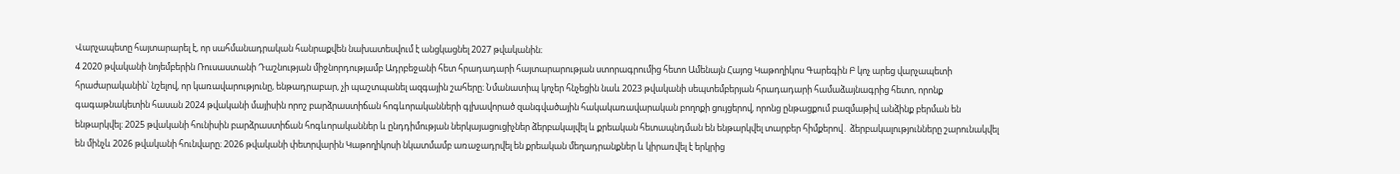Վարչապետը հայտարարել է, որ սահմանադրական հանրաքվեն նախատեսվում է անցկացնել 2027 թվականին։
4 2020 թվականի նոյեմբերին Ռուսաստանի Դաշնության միջնորդությամբ Ադրբեջանի հետ հրադադարի հայտարարության ստորագրումից հետո Ամենայն Հայոց Կաթողիկոս Գարեգին Բ կոչ արեց վարչապետի հրաժարականին՝ նշելով, որ կառավարությունը, ենթադրաբար, չի պաշտպանել ազգային շահերը։ Նմանատիպ կոչեր հնչեցին նաև 2023 թվականի սեպտեմբերյան հրադադարի համաձայնագրից հետո, որոնք
գագաթնակետին հասան 2024 թվականի մայիսին որոշ բարձրաստիճան հոգևորականների գլխավորած զանգվածային հակակառավարական բողոքի ցույցերով, որոնց ընթացքում բազմաթիվ անձինք բերման են ենթարկվել։ 2025 թվականի հունիսին բարձրաստիճան հոգևորականներ և ընդդիմության ներկայացուցիչներ ձերբակալվել և քրեական հետապնդման են ենթարկվել տարբեր հիմքերով․ ձերբակալությունները շարունակվել են մինչև 2026 թվականի հունվարը։ 2026 թվականի փետրվարին Կաթողիկոսի նկատմամբ առաջադրվել են քրեական մեղադրանքներ և կիրառվել է երկրից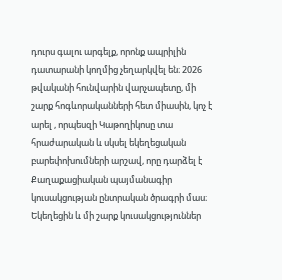դուրս գալու արգելք, որոնք ապրիլին դատարանի կողմից չեղարկվել են։ 2026 թվականի հունվարին վարչապետը, մի շարք հոգևորականների հետ միասին, կոչ է արել , որպեսզի Կաթողիկոսը տա հրաժարական և սկսել եկեղեցական բարեփոխումների արշավ, որը դարձել է Քաղաքացիական պայմանագիր կուսակցության ընտրական ծրագրի մաս։ Եկեղեցին և մի շարք կուսակցություններ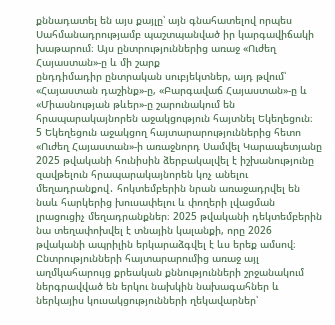քննադատել են այս քայլը՝ այն գնահատելով որպես Սահմանադրությամբ պաշտպանված իր կարգավիճակի խաթարում։ Այս ընտրություններից առաջ «Ուժեղ Հայաստան»-ը և մի շարք
ընդդիմադիր ընտրական սուբյեկտներ, այդ թվում՝ «Հայաստան դաշինք»-ը, «Բարգավաճ Հայաստան»-ը և «Միասնության թևեր»-ը շարունակում են հրապարակայնորեն աջակցություն հայտնել Եկեղեցուն։
5 Եկեղեցուն աջակցող հայտարարություններից հետո «Ուժեղ Հայաստան»-ի առաջնորդ Սամվել Կարապետյանը 2025 թվականի հունիսին ձերբակալվել է իշխանությունը զավթելուն հրապարակայնորեն կոչ անելու մեղադրանքով․ հոկտեմբերին նրան առաջադրվել են նաև հարկերից խուսափելու և փողերի լվացման լրացուցիչ մեղադրանքներ։ 2025 թվականի դեկտեմբերին նա տեղափոխվել է տնային կալանքի, որը 2026
թվականի ապրիլին երկարաձգվել է ևս երեք ամսով։ Ընտրությունների հայտարարումից առաջ այլ աղմկահարույց քրեական քննությունների շրջանակում ներգրավված են երկու նախկին նախագահներ և ներկայիս կուսակցությունների ղեկավարներ՝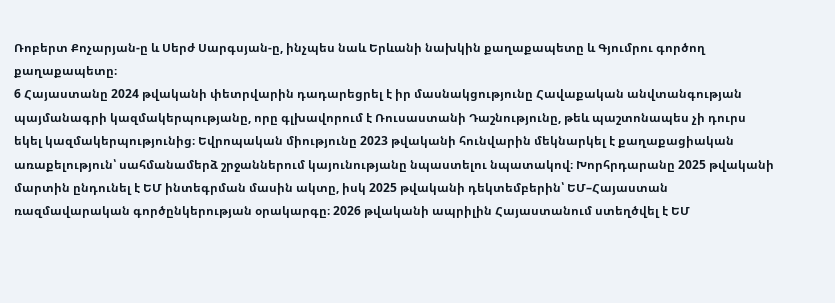Ռոբերտ Քոչարյան-ը և Սերժ Սարգսյան-ը, ինչպես նաև Երևանի նախկին քաղաքապետը և Գյումրու գործող քաղաքապետը։
6 Հայաստանը 2024 թվականի փետրվարին դադարեցրել է իր մասնակցությունը Հավաքական անվտանգության պայմանագրի կազմակերպությանը, որը գլխավորում է Ռուսաստանի Դաշնությունը, թեև պաշտոնապես չի դուրս եկել կազմակերպությունից։ Եվրոպական միությունը 2023 թվականի հունվարին մեկնարկել է քաղաքացիական առաքելություն՝ սահմանամերձ շրջաններում կայունությանը նպաստելու նպատակով։ Խորհրդարանը 2025 թվականի մարտին ընդունել է ԵՄ ինտեգրման մասին ակտը, իսկ 2025 թվականի դեկտեմբերին՝ ԵՄ–Հայաստան ռազմավարական գործընկերության օրակարգը։ 2026 թվականի ապրիլին Հայաստանում ստեղծվել է ԵՄ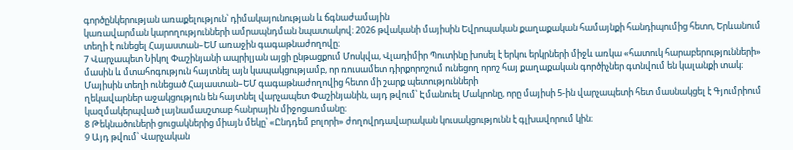գործընկերության առաքելություն՝ դիմակայունության և ճգնաժամային
կառավարման կարողությունների ամրապնդման նպատակով։ 2026 թվականի մայիսին Եվրոպական քաղաքական համայնքի հանդիպումից հետո, Երևանում տեղի է ունեցել Հայաստան–ԵՄ առաջին գագաթնաժողովը։
7 Վարչապետ Նիկոլ Փաշինյանի ապրիլյան այցի ընթացքում Մոսկվա, Վլադիմիր Պուտինը խոսել է երկու երկրների միջև առկա «հատուկ հարաբերությունների» մասին և մտահոգություն հայտնել այն կապակցությամբ, որ ռուսամետ դիրքորոշում ունեցող որոշ հայ քաղաքական գործիչներ գտնվում են կալանքի տակ։ Մայիսին տեղի ունեցած Հայաստան–ԵՄ գագաթնաժողովից հետո մի շարք պետությունների
ղեկավարներ աջակցություն են հայտնել վարչապետ Փաշինյանին, այդ թվում՝ Էմանուել Մակրոնը, որը մայիսի 5-ին վարչապետի հետ մասնակցել է Գյումրիում կազմակերպված լայնամասշտաբ հանրային միջոցառմանը։
8 Թեկնածուների ցուցակներից միայն մեկը՝ «Ընդդեմ բոլորի» ժողովրդավարական կուսակցությունն է գլխավորում կին։
9 Այդ թվում՝ Վարչական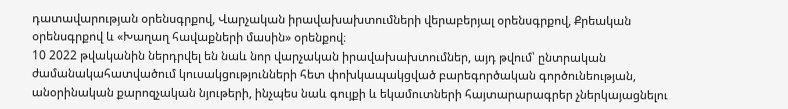դատավարության օրենսգրքով, Վարչական իրավախախտումների վերաբերյալ օրենսգրքով, Քրեական օրենսգրքով և «Խաղաղ հավաքների մասին» օրենքով։
10 2022 թվականին ներդրվել են նաև նոր վարչական իրավախախտումներ, այդ թվում՝ ընտրական ժամանակահատվածում կուսակցությունների հետ փոխկապակցված բարեգործական գործունեության, անօրինական քարոզչական նյութերի, ինչպես նաև գույքի և եկամուտների հայտարարագրեր չներկայացնելու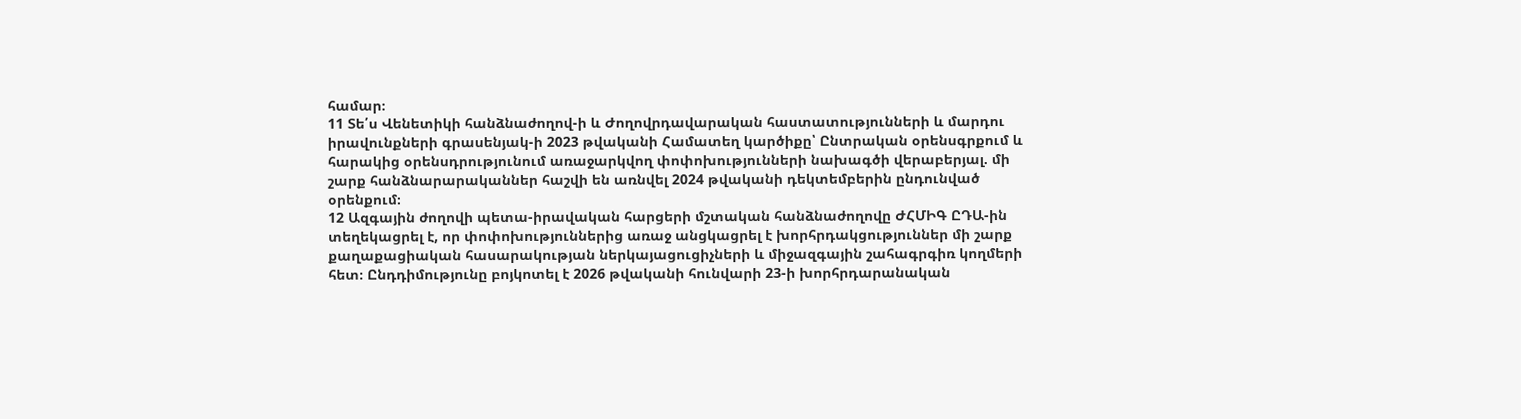համար։
11 Տե՛ս Վենետիկի հանձնաժողով-ի և Ժողովրդավարական հաստատությունների և մարդու իրավունքների գրասենյակ-ի 2023 թվականի Համատեղ կարծիքը՝ Ընտրական օրենսգրքում և հարակից օրենսդրությունում առաջարկվող փոփոխությունների նախագծի վերաբերյալ. մի շարք հանձնարարականներ հաշվի են առնվել 2024 թվականի դեկտեմբերին ընդունված օրենքում։
12 Ազգային ժողովի պետա-իրավական հարցերի մշտական հանձնաժողովը ԺՀՄԻԳ ԸԴԱ-ին տեղեկացրել է, որ փոփոխություններից առաջ անցկացրել է խորհրդակցություններ մի շարք քաղաքացիական հասարակության ներկայացուցիչների և միջազգային շահագրգիռ կողմերի հետ։ Ընդդիմությունը բոյկոտել է 2026 թվականի հունվարի 23-ի խորհրդարանական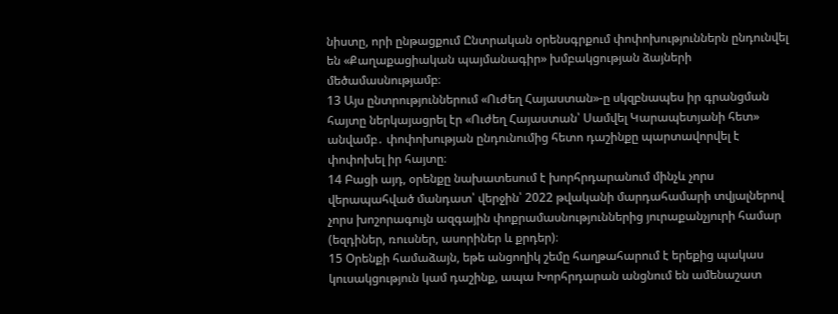նիստը, որի ընթացքում Ընտրական օրենսգրքում փոփոխություններն ընդունվել են «Քաղաքացիական պայմանագիր» խմբակցության ձայների մեծամասնությամբ։
13 Այս ընտրություններում «Ուժեղ Հայաստան»-ը սկզբնապես իր գրանցման հայտը ներկայացրել էր «Ուժեղ Հայաստան՝ Սամվել Կարապետյանի հետ» անվամբ․ փոփոխության ընդունումից հետո դաշինքը պարտավորվել է փոփոխել իր հայտը։
14 Բացի այդ, օրենքը նախատեսում է խորհրդարանում մինչև չորս վերապահված մանդատ՝ վերջին՝ 2022 թվականի մարդահամարի տվյալներով չորս խոշորագույն ազգային փոքրամասնություններից յուրաքանչյուրի համար (եզդիներ, ռուսներ, ասորիներ և քրդեր)։
15 Օրենքի համաձայն, եթե անցողիկ շեմը հաղթահարում է երեքից պակաս կուսակցություն կամ դաշինք, ապա Խորհրդարան անցնում են ամենաշատ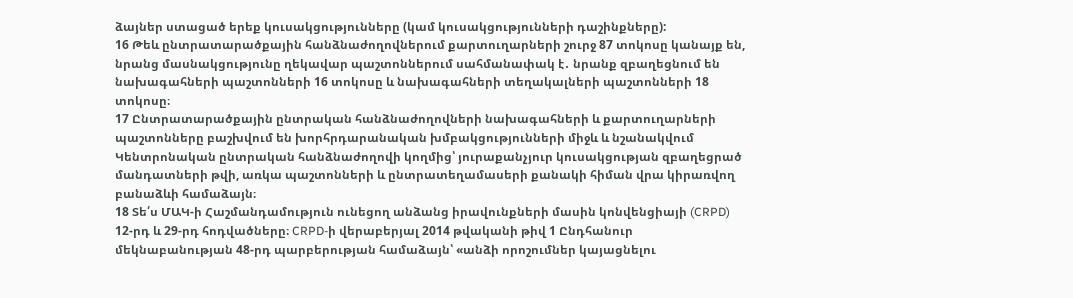ձայներ ստացած երեք կուսակցությունները (կամ կուսակցությունների դաշինքները):
16 Թեև ընտրատարածքային հանձնաժողովներում քարտուղարների շուրջ 87 տոկոսը կանայք են, նրանց մասնակցությունը ղեկավար պաշտոններում սահմանափակ է․ նրանք զբաղեցնում են նախագահների պաշտոնների 16 տոկոսը և նախագահների տեղակալների պաշտոնների 18 տոկոսը։
17 Ընտրատարածքային ընտրական հանձնաժողովների նախագահների և քարտուղարների պաշտոնները բաշխվում են խորհրդարանական խմբակցությունների միջև և նշանակվում Կենտրոնական ընտրական հանձնաժողովի կողմից՝ յուրաքանչյուր կուսակցության զբաղեցրած մանդատների թվի, առկա պաշտոնների և ընտրատեղամասերի քանակի հիման վրա կիրառվող բանաձևի համաձայն։
18 Տե՛ս ՄԱԿ-ի Հաշմանդամություն ունեցող անձանց իրավունքների մասին կոնվենցիայի (CRPD) 12-րդ և 29-րդ հոդվածները։ CRPD-ի վերաբերյալ 2014 թվականի թիվ 1 Ընդհանուր մեկնաբանության 48-րդ պարբերության համաձայն՝ «անձի որոշումներ կայացնելու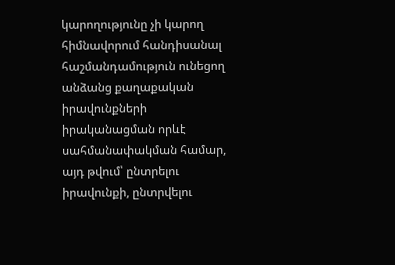կարողությունը չի կարող հիմնավորում հանդիսանալ հաշմանդամություն ունեցող անձանց քաղաքական իրավունքների իրականացման որևէ սահմանափակման համար, այդ թվում՝ ընտրելու իրավունքի, ընտրվելու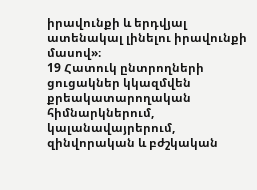իրավունքի և երդվյալ ատենակալ լինելու իրավունքի մասով»։
19 Հատուկ ընտրողների ցուցակներ կկազմվեն քրեակատարողական հիմնարկներում, կալանավայրերում, զինվորական և բժշկական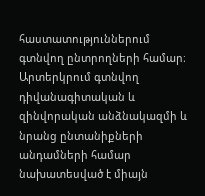հաստատություններում գտնվող ընտրողների համար։ Արտերկրում գտնվող դիվանագիտական և զինվորական անձնակազմի և նրանց ընտանիքների անդամների համար նախատեսված է միայն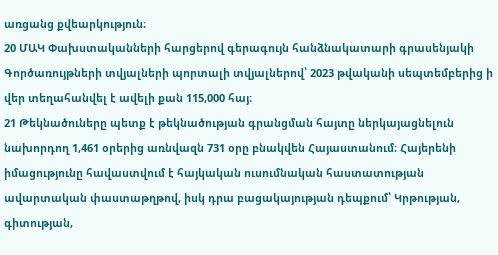առցանց քվեարկություն։
20 ՄԱԿ Փախստականների հարցերով գերագույն հանձնակատարի գրասենյակի Գործառույթների տվյալների պորտալի տվյալներով՝ 2023 թվականի սեպտեմբերից ի վեր տեղահանվել է ավելի քան 115,000 հայ։
21 Թեկնածուները պետք է թեկնածության գրանցման հայտը ներկայացնելուն նախորդող 1,461 օրերից առնվազն 731 օրը բնակվեն Հայաստանում։ Հայերենի իմացությունը հավաստվում է հայկական ուսումնական հաստատության ավարտական փաստաթղթով, իսկ դրա բացակայության դեպքում՝ Կրթության, գիտության,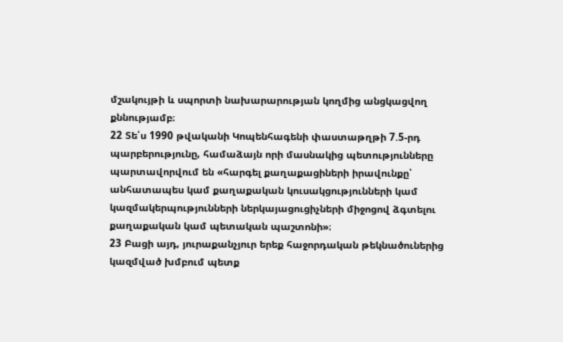մշակույթի և սպորտի նախարարության կողմից անցկացվող քննությամբ։
22 Տե՛ս 1990 թվականի Կոպենհագենի փաստաթղթի 7.5-րդ պարբերությունը, համաձայն որի մասնակից պետությունները պարտավորվում են «հարգել քաղաքացիների իրավունքը՝ անհատապես կամ քաղաքական կուսակցությունների կամ կազմակերպությունների ներկայացուցիչների միջոցով ձգտելու քաղաքական կամ պետական պաշտոնի»։
23 Բացի այդ, յուրաքանչյուր երեք հաջորդական թեկնածուներից կազմված խմբում պետք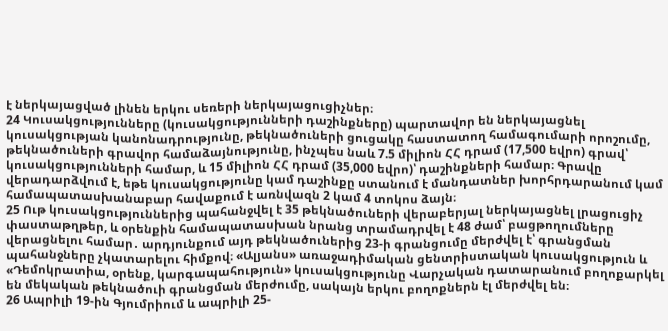է ներկայացված լինեն երկու սեռերի ներկայացուցիչներ։
24 Կուսակցությունները (կուսակցությունների դաշինքները) պարտավոր են ներկայացնել կուսակցության կանոնադրությունը, թեկնածուների ցուցակը հաստատող համագումարի որոշումը, թեկնածուների գրավոր համաձայնությունը, ինչպես նաև 7.5 միլիոն ՀՀ դրամ (17,500 եվրո) գրավ՝ կուսակցությունների համար, և 15 միլիոն ՀՀ դրամ (35,000 եվրո)՝ դաշինքների համար։ Գրավը վերադարձվում է, եթե կուսակցությունը կամ դաշինքը ստանում է մանդատներ խորհրդարանում կամ համապատասխանաբար հավաքում է առնվազն 2 կամ 4 տոկոս ձայն։
25 Ութ կուսակցություններից պահանջվել է 35 թեկնածուների վերաբերյալ ներկայացնել լրացուցիչ փաստաթղթեր, և օրենքին համապատասխան նրանց տրամադրվել է 48 ժամ՝ բացթողումները վերացնելու համար․ արդյունքում այդ թեկնածուներից 23-ի գրանցումը մերժվել է՝ գրանցման պահանջները չկատարելու հիմքով։ «Ալյանս» առաջադիմական ցենտրիստական կուսակցություն և «Դեմոկրատիա, օրենք, կարգապահություն» կուսակցությունը Վարչական դատարանում բողոքարկել են մեկական թեկնածուի գրանցման մերժումը, սակայն երկու բողոքներն էլ մերժվել են։
26 Ապրիլի 19-ին Գյումրիում և ապրիլի 25-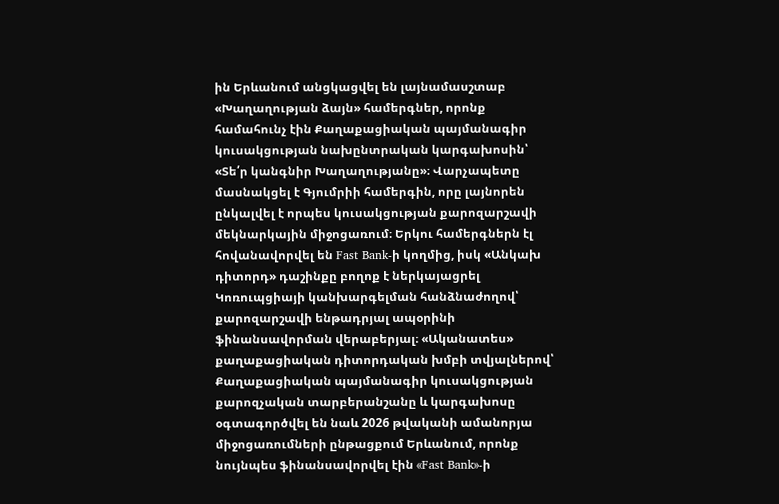ին Երևանում անցկացվել են լայնամասշտաբ «Խաղաղության ձայն» համերգներ, որոնք համահունչ էին Քաղաքացիական պայմանագիր կուսակցության նախընտրական կարգախոսին՝ «Տե՛ր կանգնիր Խաղաղությանը»։ Վարչապետը մասնակցել է Գյումրիի համերգին, որը լայնորեն ընկալվել է որպես կուսակցության քարոզարշավի մեկնարկային միջոցառում։ Երկու համերգներն էլ հովանավորվել են Fast Bank-ի կողմից, իսկ «Անկախ դիտորդ» դաշինքը բողոք է ներկայացրել Կոռուպցիայի կանխարգելման հանձնաժողով՝ քարոզարշավի ենթադրյալ ապօրինի ֆինանսավորման վերաբերյալ։ «Ականատես» քաղաքացիական դիտորդական խմբի տվյալներով՝ Քաղաքացիական պայմանագիր կուսակցության քարոզչական տարբերանշանը և կարգախոսը օգտագործվել են նաև 2026 թվականի ամանորյա միջոցառումների ընթացքում Երևանում, որոնք նույնպես ֆինանսավորվել էին «Fast Bank»-ի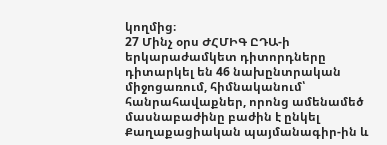կողմից։
27 Մինչ օրս ԺՀՄԻԳ ԸԴԱ-ի երկարաժամկետ դիտորդները դիտարկել են 46 նախընտրական միջոցառում, հիմնականում՝ հանրահավաքներ, որոնց ամենամեծ մասնաբաժինը բաժին է ընկել Քաղաքացիական պայմանագիր-ին և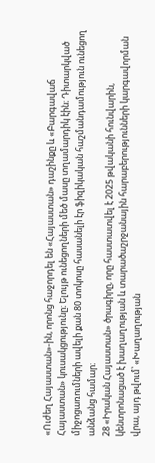«Ուժեղ Հայաստան»-ին, որոնց հաջորդել են «Հայաստան» դաշինքը և «Բարգավաճ Հայաստան» կուսակցությունը։ Ելույթ ունեցողների մեծ մասը տղամարդիկ էին։ Դիտարկված
միջոցառումների ավելի քան 80 տոկոսը հասանելի էր ֆիզիկական հաշմանդամություն ունեցող անձանց համար։
28 «Իրական Հայաստան» ծրագիրը, որը հաստատվել է 2025 թվականի հունվարին, կենտրոնացած է խաղաղության և տարածաշրջանային հարաբերությունների կարգավորման վրա, այդ թվում՝ «Խաղաղության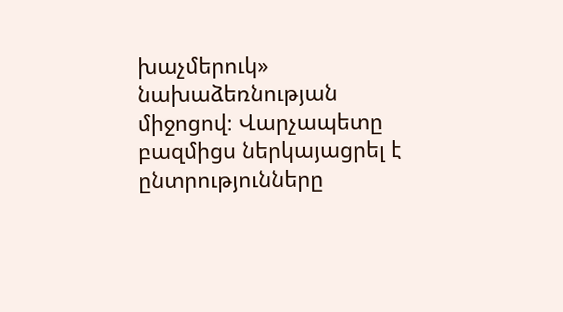խաչմերուկ» նախաձեռնության միջոցով։ Վարչապետը բազմիցս ներկայացրել է ընտրությունները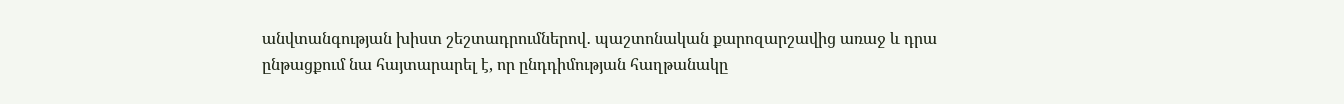անվտանգության խիստ շեշտադրումներով․ պաշտոնական քարոզարշավից առաջ և դրա
ընթացքում նա հայտարարել է, որ ընդդիմության հաղթանակը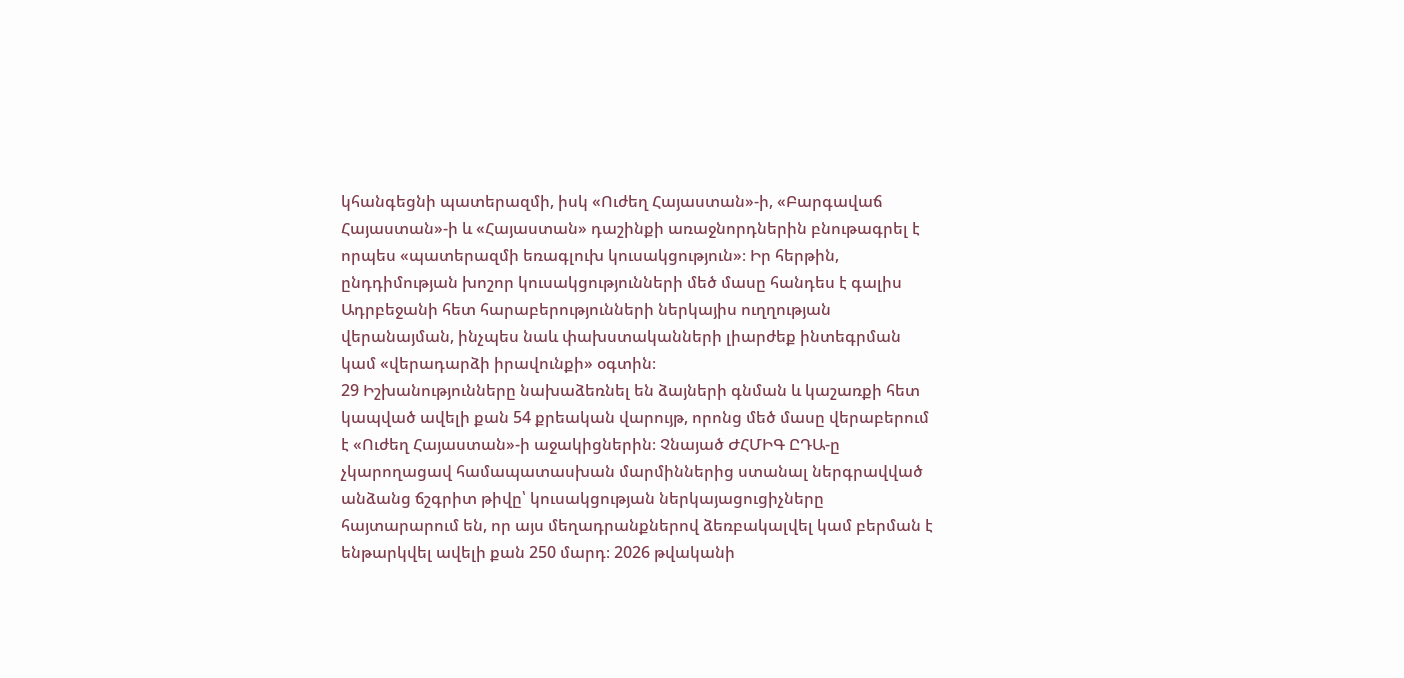կհանգեցնի պատերազմի, իսկ «Ուժեղ Հայաստան»-ի, «Բարգավաճ Հայաստան»-ի և «Հայաստան» դաշինքի առաջնորդներին բնութագրել է որպես «պատերազմի եռագլուխ կուսակցություն»։ Իր հերթին, ընդդիմության խոշոր կուսակցությունների մեծ մասը հանդես է գալիս Ադրբեջանի հետ հարաբերությունների ներկայիս ուղղության վերանայման, ինչպես նաև փախստականների լիարժեք ինտեգրման կամ «վերադարձի իրավունքի» օգտին։
29 Իշխանությունները նախաձեռնել են ձայների գնման և կաշառքի հետ կապված ավելի քան 54 քրեական վարույթ, որոնց մեծ մասը վերաբերում է «Ուժեղ Հայաստան»-ի աջակիցներին։ Չնայած ԺՀՄԻԳ ԸԴԱ-ը չկարողացավ համապատասխան մարմիններից ստանալ ներգրավված անձանց ճշգրիտ թիվը՝ կուսակցության ներկայացուցիչները հայտարարում են, որ այս մեղադրանքներով ձեռբակալվել կամ բերման է ենթարկվել ավելի քան 250 մարդ։ 2026 թվականի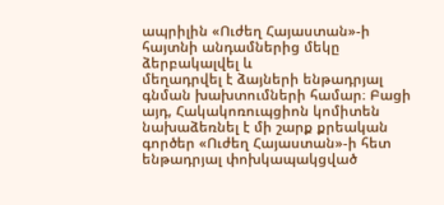ապրիլին «Ուժեղ Հայաստան»-ի հայտնի անդամներից մեկը ձերբակալվել և
մեղադրվել է ձայների ենթադրյալ գնման խախտումների համար։ Բացի այդ, Հակակոռուպցիոն կոմիտեն նախաձեռնել է մի շարք քրեական գործեր «Ուժեղ Հայաստան»-ի հետ ենթադրյալ փոխկապակցված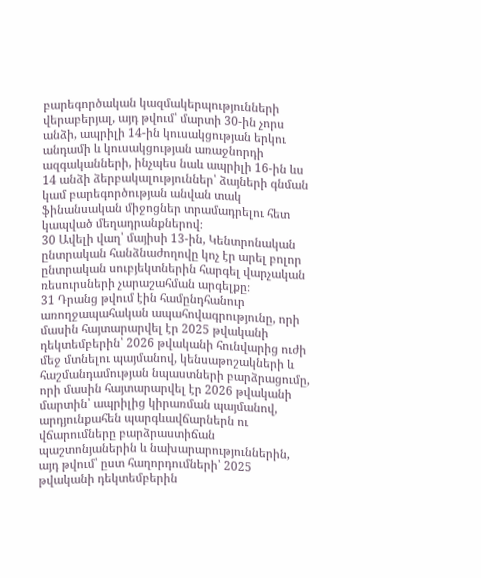բարեգործական կազմակերպությունների վերաբերյալ, այդ թվում՝ մարտի 30-ին չորս անձի, ապրիլի 14-ին կուսակցության երկու անդամի և կուսակցության առաջնորդի ազգականների, ինչպես նաև ապրիլի 16-ին ևս
14 անձի ձերբակալություններ՝ ձայների գնման կամ բարեգործության անվան տակ ֆինանսական միջոցներ տրամադրելու հետ կապված մեղադրանքներով։
30 Ավելի վաղ՝ մայիսի 13-ին, Կենտրոնական ընտրական հանձնաժողովը կոչ էր արել բոլոր ընտրական սուբյեկտներին հարգել վարչական ռեսուրսների չարաշահման արգելքը։
31 Դրանց թվում էին համընդհանուր առողջապահական ապահովագրությունը, որի մասին հայտարարվել էր 2025 թվականի դեկտեմբերին՝ 2026 թվականի հունվարից ուժի մեջ մտնելու պայմանով, կենսաթոշակների և հաշմանդամության նպաստների բարձրացումը, որի մասին հայտարարվել էր 2026 թվականի մարտին՝ ապրիլից կիրառման պայմանով, արդյունքահեն պարգևավճարներն ու վճարումները բարձրաստիճան պաշտոնյաներին և նախարարություններին, այդ թվում՝ ըստ հաղորդումների՝ 2025 թվականի դեկտեմբերին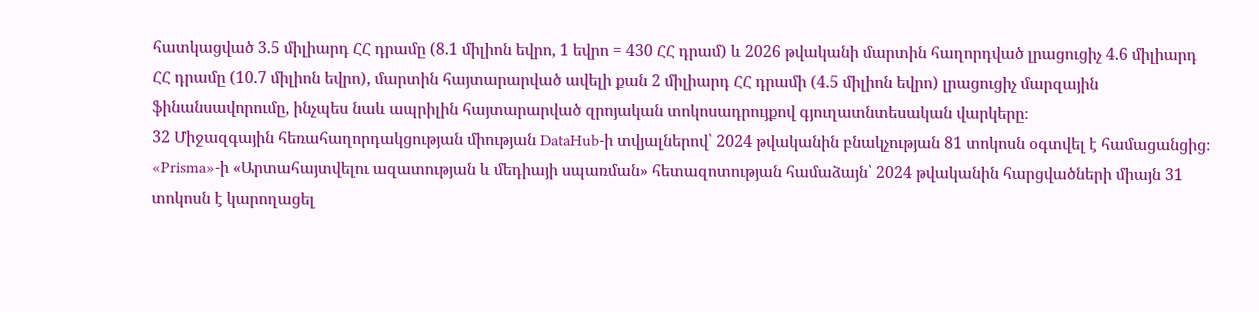հատկացված 3.5 միլիարդ ՀՀ դրամը (8.1 միլիոն եվրո, 1 եվրո = 430 ՀՀ դրամ) և 2026 թվականի մարտին հաղորդված լրացուցիչ 4.6 միլիարդ ՀՀ դրամը (10.7 միլիոն եվրո), մարտին հայտարարված ավելի քան 2 միլիարդ ՀՀ դրամի (4.5 միլիոն եվրո) լրացուցիչ մարզային ֆինանսավորումը, ինչպես նաև ապրիլին հայտարարված զրոյական տոկոսադրույքով գյուղատնտեսական վարկերը։
32 Միջազգային հեռահաղորդակցության միության DataHub-ի տվյալներով՝ 2024 թվականին բնակչության 81 տոկոսն օգտվել է համացանցից։ «Prisma»-ի «Արտահայտվելու ազատության և մեդիայի սպառման» հետազոտության համաձայն՝ 2024 թվականին հարցվածների միայն 31 տոկոսն է կարողացել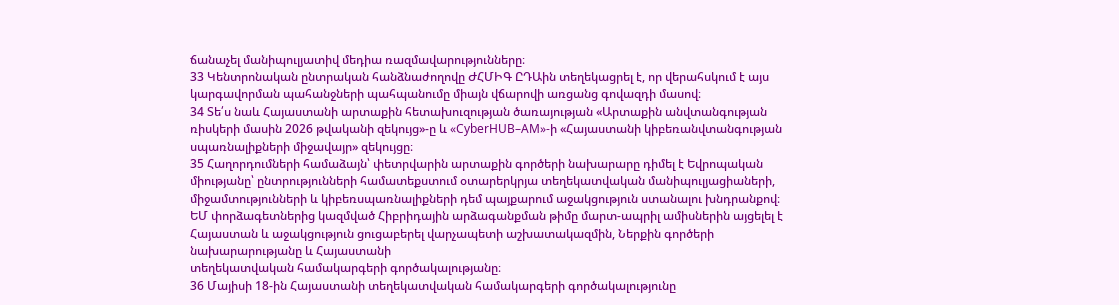ճանաչել մանիպուլյատիվ մեդիա ռազմավարությունները։
33 Կենտրոնական ընտրական հանձնաժողովը ԺՀՄԻԳ ԸԴԱին տեղեկացրել է, որ վերահսկում է այս կարգավորման պահանջների պահպանումը միայն վճարովի առցանց գովազդի մասով։
34 Տե՛ս նաև Հայաստանի արտաքին հետախուզության ծառայության «Արտաքին անվտանգության ռիսկերի մասին 2026 թվականի զեկույց»-ը և «CyberHUB–AM»-ի «Հայաստանի կիբեռանվտանգության սպառնալիքների միջավայր» զեկույցը։
35 Հաղորդումների համաձայն՝ փետրվարին արտաքին գործերի նախարարը դիմել է Եվրոպական միությանը՝ ընտրությունների համատեքստում օտարերկրյա տեղեկատվական մանիպուլյացիաների, միջամտությունների և կիբեռսպառնալիքների դեմ պայքարում աջակցություն ստանալու խնդրանքով։ ԵՄ փորձագետներից կազմված Հիբրիդային արձագանքման թիմը մարտ-ապրիլ ամիսներին այցելել է Հայաստան և աջակցություն ցուցաբերել վարչապետի աշխատակազմին, Ներքին գործերի նախարարությանը և Հայաստանի
տեղեկատվական համակարգերի գործակալությանը։
36 Մայիսի 18-ին Հայաստանի տեղեկատվական համակարգերի գործակալությունը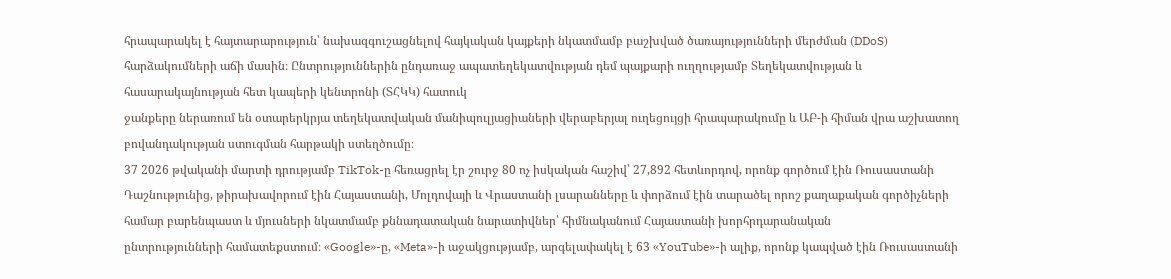հրապարակել է հայտարարություն՝ նախազգուշացնելով հայկական կայքերի նկատմամբ բաշխված ծառայությունների մերժման (DDoS) հարձակումների աճի մասին։ Ընտրություններին ընդառաջ ապատեղեկատվության դեմ պայքարի ուղղությամբ Տեղեկատվության և հասարակայնության հետ կապերի կենտրոնի (ՏՀԿԿ) հատուկ
ջանքերը ներառում են օտարերկրյա տեղեկատվական մանիպուլյացիաների վերաբերյալ ուղեցույցի հրապարակումը և ԱԲ-ի հիման վրա աշխատող բովանդակության ստուգման հարթակի ստեղծումը։
37 2026 թվականի մարտի դրությամբ TikTok-ը հեռացրել էր շուրջ 80 ոչ իսկական հաշիվ՝ 27,892 հետևորդով, որոնք գործում էին Ռուսաստանի Դաշնությունից, թիրախավորում էին Հայաստանի, Մոլդովայի և Վրաստանի լսարանները և փորձում էին տարածել որոշ քաղաքական գործիչների համար բարենպաստ և մյուսների նկատմամբ քննադատական նարատիվներ՝ հիմնականում Հայաստանի խորհրդարանական
ընտրությունների համատեքստում։ «Google»-ը, «Meta»-ի աջակցությամբ, արգելափակել է 63 «YouTube»-ի ալիք, որոնք կապված էին Ռուսաստանի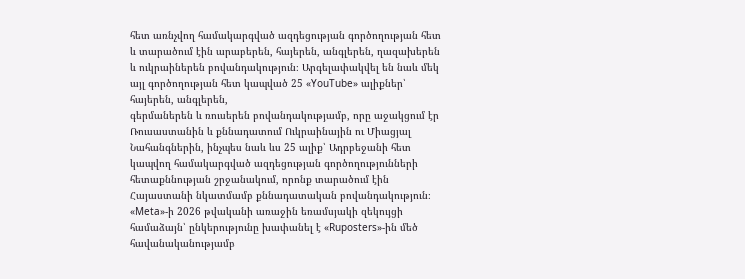հետ առնչվող համակարգված ազդեցության գործողության հետ և տարածում էին արաբերեն, հայերեն, անգլերեն, ղազախերեն և ուկրաիներեն բովանդակություն։ Արգելափակվել են նաև մեկ այլ գործողության հետ կապված 25 «YouTube» ալիքներ՝ հայերեն, անգլերեն,
գերմաներեն և ռուսերեն բովանդակությամբ, որը աջակցում էր Ռուսաստանին և քննադատում Ուկրաինային ու Միացյալ Նահանգներին, ինչպես նաև ևս 25 ալիք՝ Ադրբեջանի հետ կապվող համակարգված ազդեցության գործողությունների հետաքննության շրջանակում, որոնք տարածում էին Հայաստանի նկատմամբ քննադատական բովանդակություն։ «Meta»-ի 2026 թվականի առաջին եռամսյակի զեկույցի համաձայն՝ ընկերությունը խափանել է «Ruposters»-ին մեծ հավանականությամբ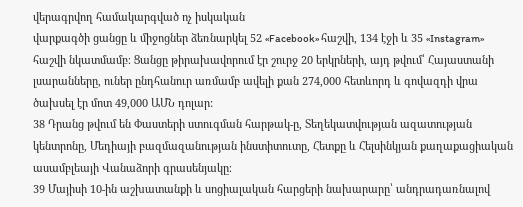վերագրվող համակարգված ոչ իսկական
վարքագծի ցանցը և միջոցներ ձեռնարկել 52 «Facebook» հաշվի, 134 էջի և 35 «Instagram» հաշվի նկատմամբ։ Ցանցը թիրախավորում էր շուրջ 20 երկրների, այդ թվում՝ Հայաստանի լսարանները, ուներ ընդհանուր առմամբ ավելի քան 274,000 հետևորդ և գովազդի վրա ծախսել էր մոտ 49,000 ԱՄՆ դոլար:
38 Դրանց թվում են Փաստերի ստուգման հարթակ-ը, Տեղեկատվության ազատության կենտրոնը, Մեդիայի բազմազանության ինստիտուտը, Հետքը և Հելսինկյան քաղաքացիական ասամբլեայի Վանաձորի գրասենյակը։
39 Մայիսի 10-ին աշխատանքի և սոցիալական հարցերի նախարարը՝ անդրադառնալով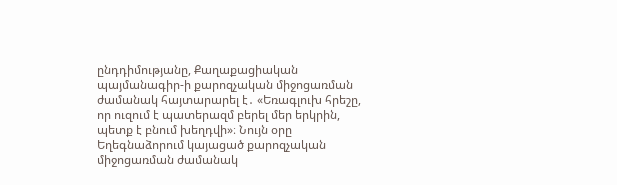ընդդիմությանը, Քաղաքացիական պայմանագիր-ի քարոզչական միջոցառման ժամանակ հայտարարել է․ «Եռագլուխ հրեշը, որ ուզում է պատերազմ բերել մեր երկրին, պետք է բնում խեղդվի»։ Նույն օրը Եղեգնաձորում կայացած քարոզչական միջոցառման ժամանակ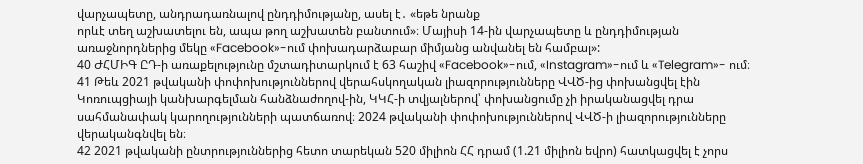վարչապետը, անդրադառնալով ընդդիմությանը, ասել է․ «եթե նրանք
որևէ տեղ աշխատելու են, ապա թող աշխատեն բանտում»։ Մայիսի 14-ին վարչապետը և ընդդիմության առաջնորդներից մեկը «Facebook»-ում փոխադարձաբար միմյանց անվանել են համբալ»:
40 ԺՀՄԻԳ ԸԴ-ի առաքելությունը մշտադիտարկում է 63 հաշիվ «Facebook»-ում, «Instagram»-ում և «Telegram»- ում։
41 Թեև 2021 թվականի փոփոխություններով վերահսկողական լիազորությունները ՎՎԾ-ից փոխանցվել էին Կոռուպցիայի կանխարգելման հանձնաժողով-ին, ԿԿՀ-ի տվյալներով՝ փոխանցումը չի իրականացվել դրա սահմանափակ կարողությունների պատճառով։ 2024 թվականի փոփոխություններով ՎՎԾ-ի լիազորությունները վերականգնվել են։
42 2021 թվականի ընտրություններից հետո տարեկան 520 միլիոն ՀՀ դրամ (1.21 միլիոն եվրո) հատկացվել է չորս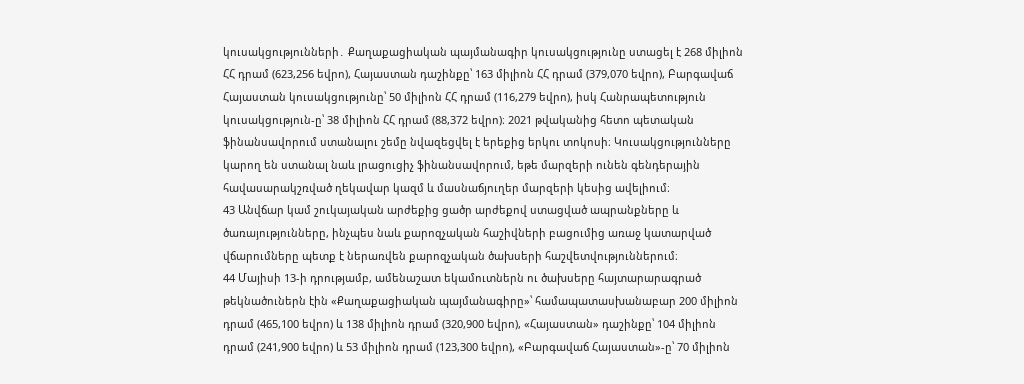կուսակցությունների․ Քաղաքացիական պայմանագիր կուսակցությունը ստացել է 268 միլիոն ՀՀ դրամ (623,256 եվրո), Հայաստան դաշինքը՝ 163 միլիոն ՀՀ դրամ (379,070 եվրո), Բարգավաճ Հայաստան կուսակցությունը՝ 50 միլիոն ՀՀ դրամ (116,279 եվրո), իսկ Հանրապետություն կուսակցություն-ը՝ 38 միլիոն ՀՀ դրամ (88,372 եվրո)։ 2021 թվականից հետո պետական ֆինանսավորում ստանալու շեմը նվազեցվել է երեքից երկու տոկոսի։ Կուսակցությունները կարող են ստանալ նաև լրացուցիչ ֆինանսավորում, եթե մարզերի ունեն գենդերային հավասարակշռված ղեկավար կազմ և մասնաճյուղեր մարզերի կեսից ավելիում։
43 Անվճար կամ շուկայական արժեքից ցածր արժեքով ստացված ապրանքները և ծառայությունները, ինչպես նաև քարոզչական հաշիվների բացումից առաջ կատարված վճարումները պետք է ներառվեն քարոզչական ծախսերի հաշվետվություններում։
44 Մայիսի 13-ի դրությամբ, ամենաշատ եկամուտներն ու ծախսերը հայտարարագրած թեկնածուներն էին «Քաղաքացիական պայմանագիրը»՝ համապատասխանաբար 200 միլիոն դրամ (465,100 եվրո) և 138 միլիոն դրամ (320,900 եվրո), «Հայաստան» դաշինքը՝ 104 միլիոն դրամ (241,900 եվրո) և 53 միլիոն դրամ (123,300 եվրո), «Բարգավաճ Հայաստան»-ը՝ 70 միլիոն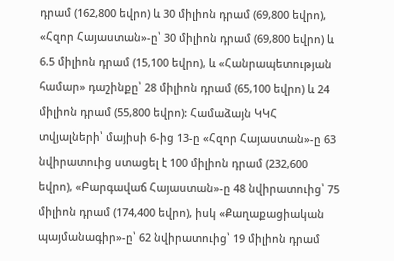դրամ (162,800 եվրո) և 30 միլիոն դրամ (69,800 եվրո), «Հզոր Հայաստան»-ը՝ 30 միլիոն դրամ (69,800 եվրո) և 6.5 միլիոն դրամ (15,100 եվրո), և «Հանրապետության համար» դաշինքը՝ 28 միլիոն դրամ (65,100 եվրո) և 24 միլիոն դրամ (55,800 եվրո): Համաձայն ԿԿՀ տվյալների՝ մայիսի 6-ից 13-ը «Հզոր Հայաստան»-ը 63 նվիրատուից ստացել է 100 միլիոն դրամ (232,600 եվրո), «Բարգավաճ Հայաստան»-ը 48 նվիրատուից՝ 75 միլիոն դրամ (174,400 եվրո), իսկ «Քաղաքացիական պայմանագիր»-ը՝ 62 նվիրատուից՝ 19 միլիոն դրամ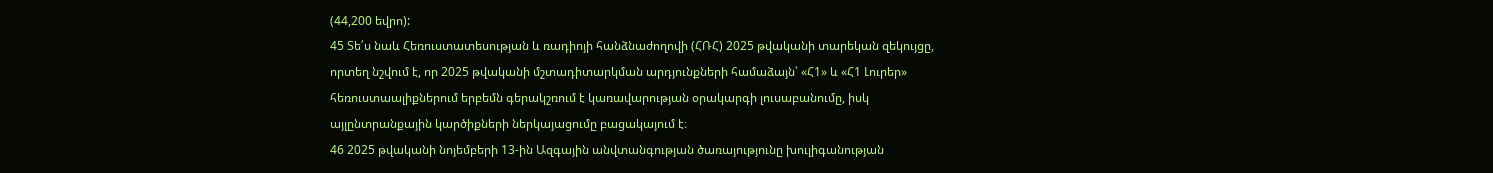(44,200 եվրո):
45 Տե՛ս նաև Հեռուստատեսության և ռադիոյի հանձնաժողովի (ՀՌՀ) 2025 թվականի տարեկան զեկույցը, որտեղ նշվում է, որ 2025 թվականի մշտադիտարկման արդյունքների համաձայն՝ «Հ1» և «Հ1 Լուրեր» հեռուստաալիքներում երբեմն գերակշռում է կառավարության օրակարգի լուսաբանումը, իսկ այլընտրանքային կարծիքների ներկայացումը բացակայում է։
46 2025 թվականի նոյեմբերի 13-ին Ազգային անվտանգության ծառայությունը խուլիգանության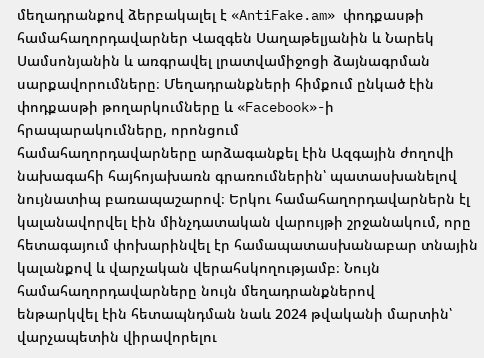մեղադրանքով ձերբակալել է «AntiFake.am» փոդքասթի համահաղորդավարներ Վազգեն Սաղաթելյանին և Նարեկ Սամսոնյանին և առգրավել լրատվամիջոցի ձայնագրման սարքավորումները։ Մեղադրանքների հիմքում ընկած էին փոդքասթի թողարկումները և «Facebook»-ի հրապարակումները, որոնցում
համահաղորդավարները արձագանքել էին Ազգային ժողովի նախագահի հայհոյախառն գրառումներին՝ պատասխանելով նույնատիպ բառապաշարով։ Երկու համահաղորդավարներն էլ կալանավորվել էին մինչդատական վարույթի շրջանակում, որը հետագայում փոխարինվել էր համապատասխանաբար տնային կալանքով և վարչական վերահսկողությամբ։ Նույն համահաղորդավարները նույն մեղադրանքներով
ենթարկվել էին հետապնդման նաև 2024 թվականի մարտին՝ վարչապետին վիրավորելու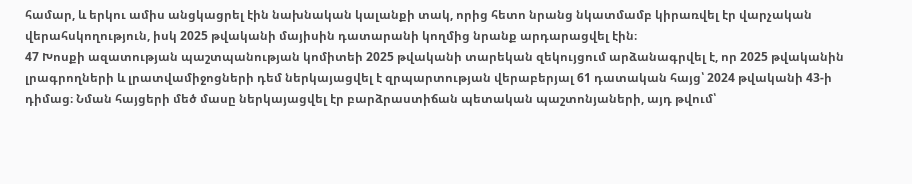համար, և երկու ամիս անցկացրել էին նախնական կալանքի տակ, որից հետո նրանց նկատմամբ կիրառվել էր վարչական վերահսկողություն, իսկ 2025 թվականի մայիսին դատարանի կողմից նրանք արդարացվել էին։
47 Խոսքի ազատության պաշտպանության կոմիտեի 2025 թվականի տարեկան զեկույցում արձանագրվել է, որ 2025 թվականին լրագրողների և լրատվամիջոցների դեմ ներկայացվել է զրպարտության վերաբերյալ 61 դատական հայց՝ 2024 թվականի 43-ի դիմաց։ Նման հայցերի մեծ մասը ներկայացվել էր բարձրաստիճան պետական պաշտոնյաների, այդ թվում՝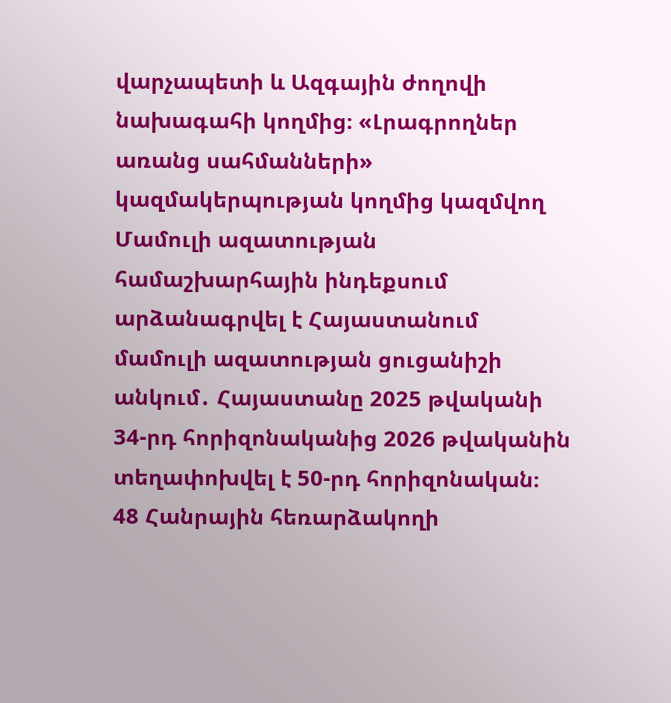վարչապետի և Ազգային ժողովի նախագահի կողմից։ «Լրագրողներ
առանց սահմանների» կազմակերպության կողմից կազմվող Մամուլի ազատության համաշխարհային ինդեքսում արձանագրվել է Հայաստանում մամուլի ազատության ցուցանիշի անկում․ Հայաստանը 2025 թվականի 34-րդ հորիզոնականից 2026 թվականին տեղափոխվել է 50-րդ հորիզոնական։
48 Հանրային հեռարձակողի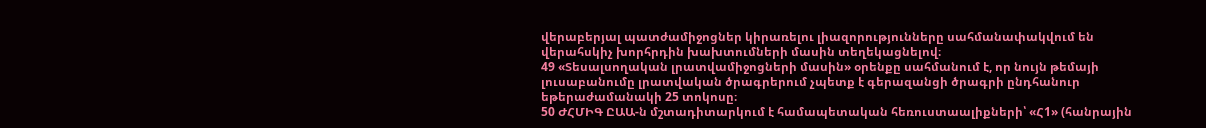վերաբերյալ պատժամիջոցներ կիրառելու լիազորությունները սահմանափակվում են վերահսկիչ խորհրդին խախտումների մասին տեղեկացնելով։
49 «Տեսալսողական լրատվամիջոցների մասին» օրենքը սահմանում է, որ նույն թեմայի լուսաբանումը լրատվական ծրագրերում չպետք է գերազանցի ծրագրի ընդհանուր եթերաժամանակի 25 տոկոսը։
50 ԺՀՄԻԳ ԸԱԱ-ն մշտադիտարկում է համապետական հեռուստաալիքների՝ «Հ1» (հանրային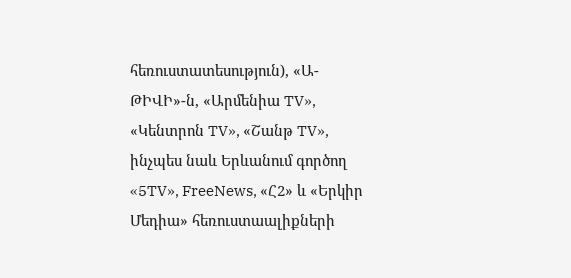հեռուստատեսություն), «Ա-ԹԻՎԻ»-ն, «Արմենիա TV», «Կենտրոն TV», «Շանթ TV», ինչպես նաև Երևանում գործող «5TV», FreeNews, «Հ2» և «Երկիր Մեդիա» հեռուստաալիքների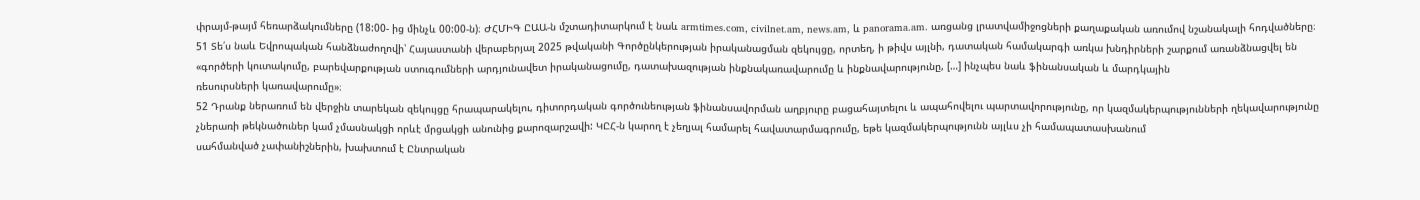փրայմ-թայմ հեռարձակումները (18:00- ից մինչև 00:00-ն)։ ԺՀՄԻԳ ԸԱԱ-ն մշտադիտարկում է նաև armtimes.com, civilnet.am, news.am, և panorama.am. առցանց լրատվամիջոցների քաղաքական առումով նշանակալի հոդվածները։
51 Տե՛ս նաև Եվրոպական հանձնաժողովի՝ Հայաստանի վերաբերյալ 2025 թվականի Գործընկերության իրականացման զեկույցը, որտեղ, ի թիվս այլնի, դատական համակարգի առկա խնդիրների շարքում առանձնացվել են «գործերի կուտակումը, բարեվարքության ստուգումների արդյունավետ իրականացումը, դատախազության ինքնակառավարումը և ինքնավարությունը, […] ինչպես նաև ֆինանսական և մարդկային
ռեսուրսների կառավարումը»։
52 Դրանք ներառում են վերջին տարեկան զեկույցը հրապարակելու, դիտորդական գործունեության ֆինանսավորման աղբյուրը բացահայտելու և ապահովելու պարտավորությունը, որ կազմակերպությունների ղեկավարությունը չներառի թեկնածուներ կամ չմասնակցի որևէ մրցակցի անունից քարոզարշավի: ԿԸՀ-ն կարող է չեղյալ համարել հավատարմագրումը, եթե կազմակերպությունն այլևս չի համապատասխանում
սահմանված չափանիշներին, խախտում է Ընտրական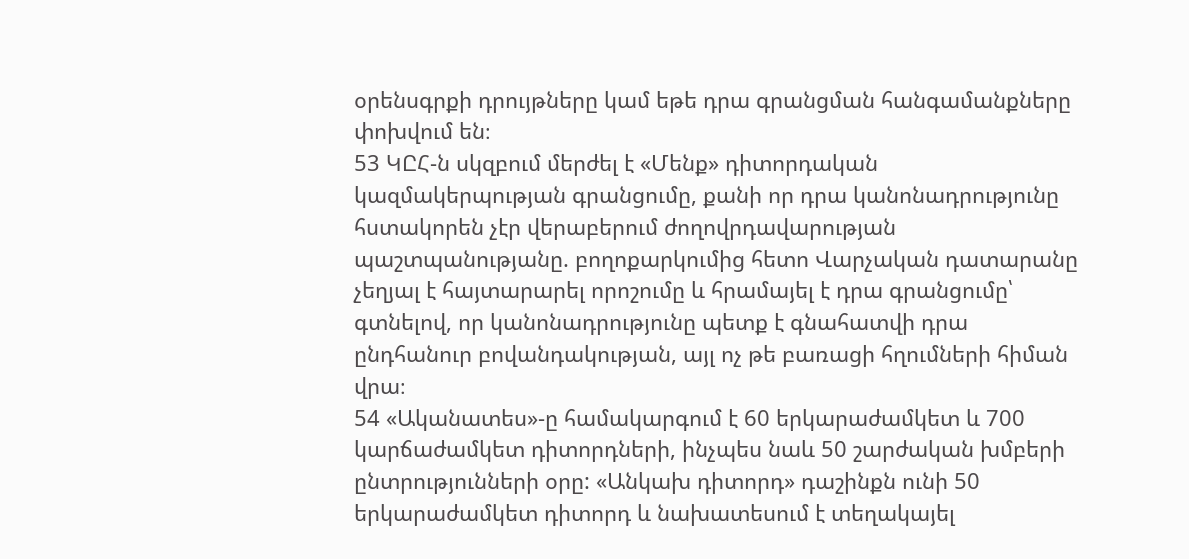օրենսգրքի դրույթները կամ եթե դրա գրանցման հանգամանքները փոխվում են։
53 ԿԸՀ-ն սկզբում մերժել է «Մենք» դիտորդական կազմակերպության գրանցումը, քանի որ դրա կանոնադրությունը հստակորեն չէր վերաբերում ժողովրդավարության պաշտպանությանը. բողոքարկումից հետո Վարչական դատարանը չեղյալ է հայտարարել որոշումը և հրամայել է դրա գրանցումը՝ գտնելով, որ կանոնադրությունը պետք է գնահատվի դրա ընդհանուր բովանդակության, այլ ոչ թե բառացի հղումների հիման վրա։
54 «Ականատես»-ը համակարգում է 60 երկարաժամկետ և 700 կարճաժամկետ դիտորդների, ինչպես նաև 50 շարժական խմբերի ընտրությունների օրը: «Անկախ դիտորդ» դաշինքն ունի 50 երկարաժամկետ դիտորդ և նախատեսում է տեղակայել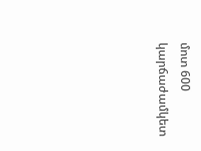մոտ 600 կարճաժամկետ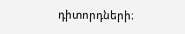դիտորդների։